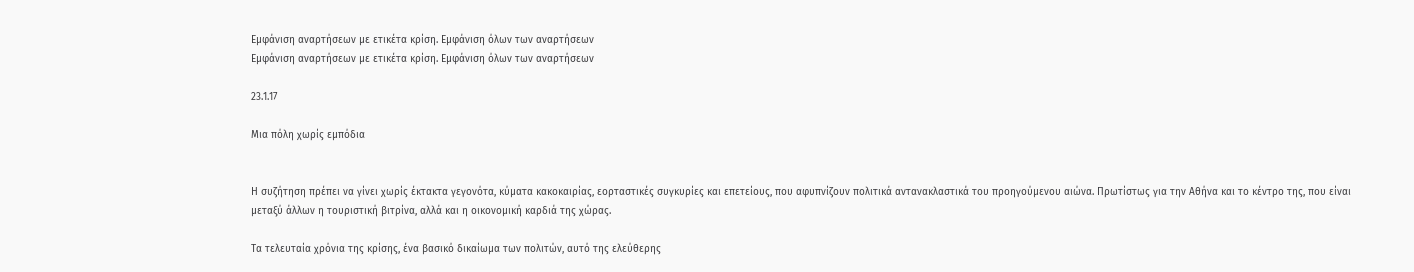Εμφάνιση αναρτήσεων με ετικέτα κρίση. Εμφάνιση όλων των αναρτήσεων
Εμφάνιση αναρτήσεων με ετικέτα κρίση. Εμφάνιση όλων των αναρτήσεων

23.1.17

Μια πόλη χωρίς εμπόδια


Η συζήτηση πρέπει να γίνει χωρίς έκτακτα γεγονότα, κύματα κακοκαιρίας, εορταστικές συγκυρίες και επετείους, που αφυπνίζουν πολιτικά αντανακλαστικά του προηγούμενου αιώνα. Πρωτίστως για την Αθήνα και το κέντρο της, που είναι μεταξύ άλλων η τουριστική βιτρίνα, αλλά και η οικονομική καρδιά της χώρας.

Τα τελευταία χρόνια της κρίσης, ένα βασικό δικαίωμα των πολιτών, αυτό της ελεύθερης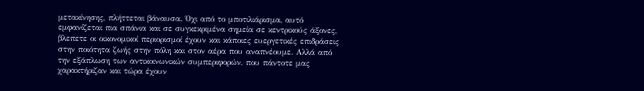μετακίνησης, πλήττεται βάναυσα. Όχι από το μποτιλιάρισμα, αυτό εμφανίζεται πια σπάνια και σε συγκεκριμένα σημεία σε κεντρικούς άξονες, βλεπετε οι οικονομικοί περιορισμοί έχουν και κάποιες ευεργετικές επιδράσεις στην ποιότητα ζωής στην πόλη και στον αέρα που αναπνέουμε. Αλλά από την εξάπλωση των αντικοινωνικών συμπεριφορών, που πάντοτε μας χαρακτήριζαν και τώρα έχουν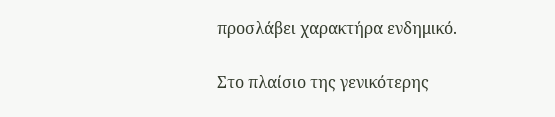προσλάβει χαρακτήρα ενδημικό.

Στο πλαίσιο της γενικότερης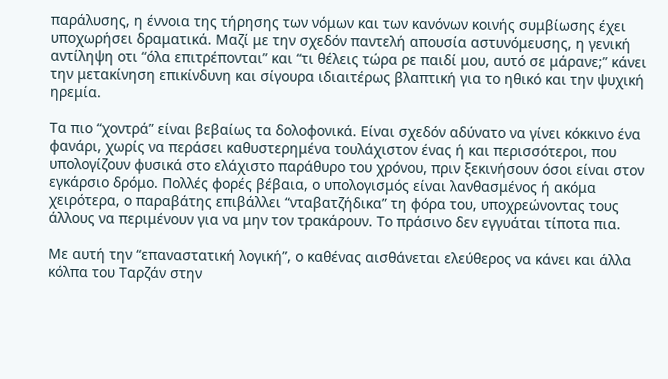παράλυσης, η έννοια της τήρησης των νόμων και των κανόνων κοινής συμβίωσης έχει υποχωρήσει δραματικά. Μαζί με την σχεδόν παντελή απουσία αστυνόμευσης, η γενική αντίληψη οτι “όλα επιτρέπονται” και “τι θέλεις τώρα ρε παιδί μου, αυτό σε μάρανε;” κάνει την μετακίνηση επικίνδυνη και σίγουρα ιδιαιτέρως βλαπτική για το ηθικό και την ψυχική ηρεμία.

Τα πιο “χοντρά” είναι βεβαίως τα δολοφονικά. Είναι σχεδόν αδύνατο να γίνει κόκκινο ένα φανάρι, χωρίς να περάσει καθυστερημένα τουλάχιστον ένας ή και περισσότεροι, που υπολογίζουν φυσικά στο ελάχιστο παράθυρο του χρόνου, πριν ξεκινήσουν όσοι είναι στον εγκάρσιο δρόμο. Πολλές φορές βέβαια, ο υπολογισμός είναι λανθασμένος ή ακόμα χειρότερα, ο παραβάτης επιβάλλει “νταβατζήδικα” τη φόρα του, υποχρεώνοντας τους άλλους να περιμένουν για να μην τον τρακάρουν. Το πράσινο δεν εγγυάται τίποτα πια.

Με αυτή την “επαναστατική λογική”, ο καθένας αισθάνεται ελεύθερος να κάνει και άλλα κόλπα του Ταρζάν στην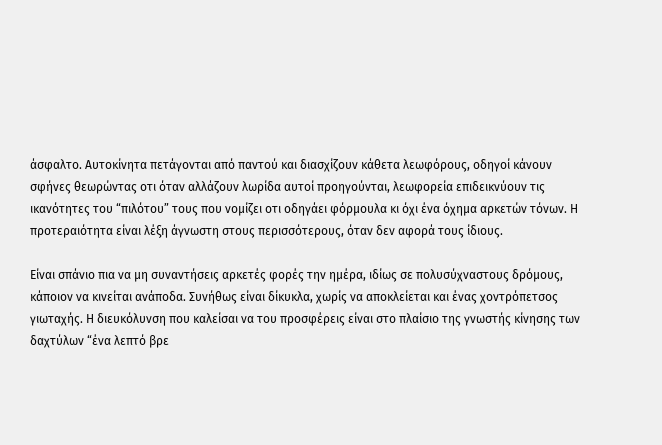άσφαλτο. Αυτοκίνητα πετάγονται από παντού και διασχίζουν κάθετα λεωφόρους, οδηγοί κάνουν σφήνες θεωρώντας οτι όταν αλλάζουν λωρίδα αυτοί προηγούνται, λεωφορεία επιδεικνύουν τις ικανότητες του “πιλότου” τους που νομίζει οτι οδηγάει φόρμουλα κι όχι ένα όχημα αρκετών τόνων. Η προτεραιότητα είναι λέξη άγνωστη στους περισσότερους, όταν δεν αφορά τους ίδιους.

Είναι σπάνιο πια να μη συναντήσεις αρκετές φορές την ημέρα, ιδίως σε πολυσύχναστους δρόμους, κάποιον να κινείται ανάποδα. Συνήθως είναι δίκυκλα, χωρίς να αποκλείεται και ένας χοντρόπετσος γιωταχής. Η διευκόλυνση που καλείσαι να του προσφέρεις είναι στο πλαίσιο της γνωστής κίνησης των δαχτύλων “ένα λεπτό βρε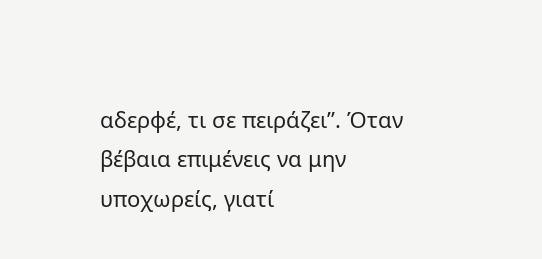αδερφέ, τι σε πειράζει”. Όταν βέβαια επιμένεις να μην υποχωρείς, γιατί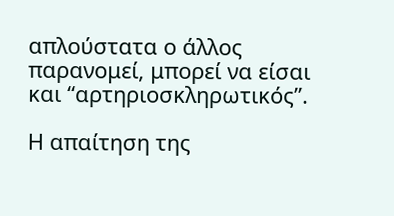απλούστατα ο άλλος παρανομεί, μπορεί να είσαι και “αρτηριοσκληρωτικός”.

Η απαίτηση της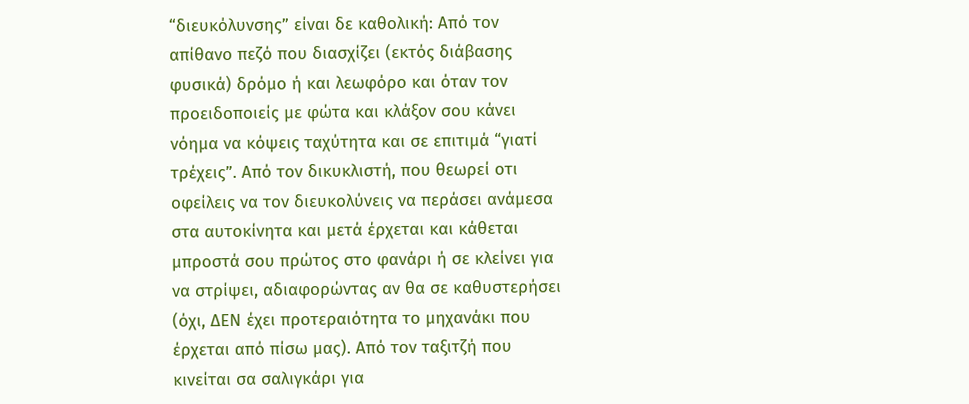“διευκόλυνσης” είναι δε καθολική: Από τον απίθανο πεζό που διασχίζει (εκτός διάβασης φυσικά) δρόμο ή και λεωφόρο και όταν τον προειδοποιείς με φώτα και κλάξον σου κάνει νόημα να κόψεις ταχύτητα και σε επιτιμά “γιατί τρέχεις”. Από τον δικυκλιστή, που θεωρεί οτι οφείλεις να τον διευκολύνεις να περάσει ανάμεσα στα αυτοκίνητα και μετά έρχεται και κάθεται μπροστά σου πρώτος στο φανάρι ή σε κλείνει για να στρίψει, αδιαφορώντας αν θα σε καθυστερήσει (όχι, ΔΕΝ έχει προτεραιότητα το μηχανάκι που έρχεται από πίσω μας). Από τον ταξιτζή που κινείται σα σαλιγκάρι για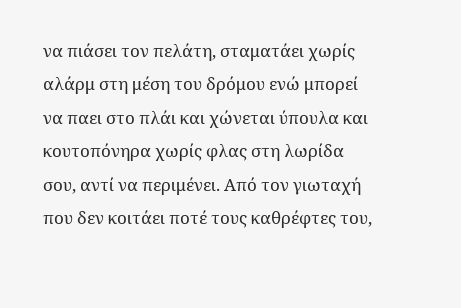να πιάσει τον πελάτη, σταματάει χωρίς αλάρμ στη μέση του δρόμου ενώ μπορεί να παει στο πλάι και χώνεται ύπουλα και κουτοπόνηρα χωρίς φλας στη λωρίδα σου, αντί να περιμένει. Από τον γιωταχή που δεν κοιτάει ποτέ τους καθρέφτες του,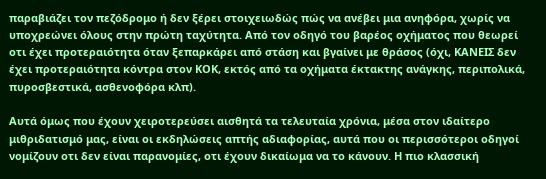παραβιάζει τον πεζόδρομο ή δεν ξέρει στοιχειωδώς πώς να ανέβει μια ανηφόρα, χωρίς να υποχρεώνει όλους στην πρώτη ταχύτητα. Από τον οδηγό του βαρέος οχήματος που θεωρεί οτι έχει προτεραιότητα όταν ξεπαρκάρει από στάση και βγαίνει με θράσος (όχι, ΚΑΝΕΙΣ δεν έχει προτεραιότητα κόντρα στον ΚΟΚ, εκτός από τα οχήματα έκτακτης ανάγκης, περιπολικά, πυροσβεστικά, ασθενοφόρα κλπ).

Αυτά όμως που έχουν χειροτερεύσει αισθητά τα τελευταία χρόνια, μέσα στον ιδαίτερο μιθριδατισμό μας, είναι οι εκδηλώσεις απτής αδιαφορίας, αυτά που οι περισσότεροι οδηγοί νομίζουν οτι δεν είναι παρανομίες, οτι έχουν δικαίωμα να το κάνουν. Η πιο κλασσική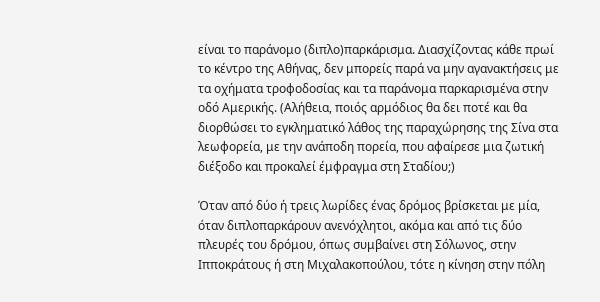είναι το παράνομο (διπλο)παρκάρισμα. Διασχίζοντας κάθε πρωί το κέντρο της Αθήνας, δεν μπορείς παρά να μην αγανακτήσεις με τα οχήματα τροφοδοσίας και τα παράνομα παρκαρισμένα στην οδό Αμερικής. (Αλήθεια, ποιός αρμόδιος θα δει ποτέ και θα διορθώσει το εγκληματικό λάθος της παραχώρησης της Σίνα στα λεωφορεία, με την ανάποδη πορεία, που αφαίρεσε μια ζωτική διέξοδο και προκαλεί έμφραγμα στη Σταδίου;)

Όταν από δύο ή τρεις λωρίδες ένας δρόμος βρίσκεται με μία, όταν διπλοπαρκάρουν ανενόχλητοι, ακόμα και από τις δύο πλευρές του δρόμου, όπως συμβαίνει στη Σόλωνος, στην Ιπποκράτους ή στη Μιχαλακοπούλου, τότε η κίνηση στην πόλη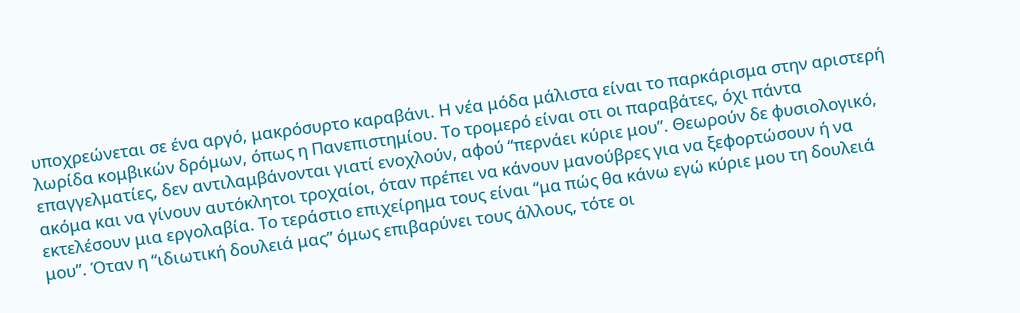υποχρεώνεται σε ένα αργό, μακρόσυρτο καραβάνι. Η νέα μόδα μάλιστα είναι το παρκάρισμα στην αριστερή λωρίδα κομβικών δρόμων, όπως η Πανεπιστημίου. Το τρομερό είναι οτι οι παραβάτες, όχι πάντα επαγγελματίες, δεν αντιλαμβάνονται γιατί ενοχλούν, αφού “περνάει κύριε μου”. Θεωρούν δε φυσιολογικό, ακόμα και να γίνουν αυτόκλητοι τροχαίοι, όταν πρέπει να κάνουν μανούβρες για να ξεφορτώσουν ή να εκτελέσουν μια εργολαβία. Το τεράστιο επιχείρημα τους είναι “μα πώς θα κάνω εγώ κύριε μου τη δουλειά μου”. Όταν η “ιδιωτική δουλειά μας” όμως επιβαρύνει τους άλλους, τότε οι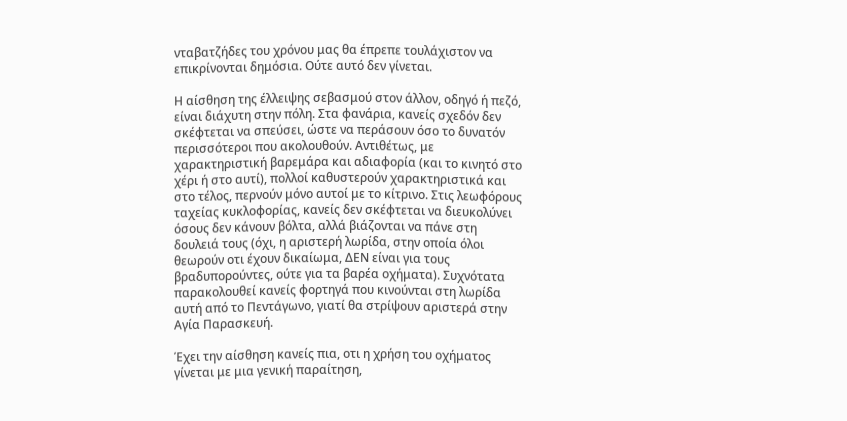νταβατζήδες του χρόνου μας θα έπρεπε τουλάχιστον να επικρίνονται δημόσια. Ούτε αυτό δεν γίνεται.

Η αίσθηση της έλλειψης σεβασμού στον άλλον, οδηγό ή πεζό, είναι διάχυτη στην πόλη. Στα φανάρια, κανείς σχεδόν δεν σκέφτεται να σπεύσει, ώστε να περάσουν όσο το δυνατόν περισσότεροι που ακολουθούν. Αντιθέτως, με χαρακτηριστική βαρεμάρα και αδιαφορία (και το κινητό στο χέρι ή στο αυτί), πολλοί καθυστερούν χαρακτηριστικά και στο τέλος, περνούν μόνο αυτοί με το κίτρινο. Στις λεωφόρους ταχείας κυκλοφορίας, κανείς δεν σκέφτεται να διευκολύνει όσους δεν κάνουν βόλτα, αλλά βιάζονται να πάνε στη δουλειά τους (όχι, η αριστερή λωρίδα, στην οποία όλοι θεωρούν οτι έχουν δικαίωμα, ΔΕΝ είναι για τους βραδυπορούντες, ούτε για τα βαρέα οχήματα). Συχνότατα παρακολουθεί κανείς φορτηγά που κινούνται στη λωρίδα αυτή από το Πεντάγωνο, γιατί θα στρίψουν αριστερά στην Αγία Παρασκευή.

Έχει την αίσθηση κανείς πια, οτι η χρήση του οχήματος γίνεται με μια γενική παραίτηση,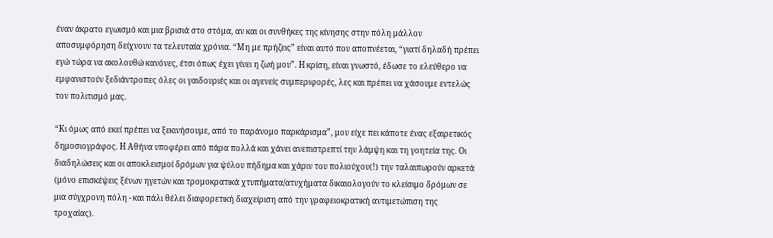έναν άκρατο εγωισμό και μια βρισιά στο στόμα, αν και οι συνθήκες της κίνησης στην πόλη μάλλον αποσυμφόρηση δείχνουν τα τελευταία χρόνια. “Μη με πρήζεις” είναι αυτό που αποπνέεται, “γιατί δηλαδή πρέπει εγώ τώρα να ακολουθώ κανόνες, έτσι όπως έχει γίνει η ζωή μου”. Η κρίση, είναι γνωστό, έδωσε το ελεύθερο να εμφανιστούν ξεδιάντροπες όλες οι γαιδουριές και οι αγενείς συμπεριφορές, λες και πρέπει να χάσουμε εντελώς τον πολιτισμό μας.

“Κι όμως από εκεί πρέπει να ξεκινήσουμε, από το παράνομο παρκάρισμα”, μου είχε πει κάποτε ένας εξαιρετικός δημοσιογράφος. Η Αθήνα υποφέρει από πάρα πολλά και χάνει ανεπιστρεπτί την λάμψη και τη γοητεία της. Οι διαδηλώσεις και οι αποκλεισμοί δρόμων για ψύλου πήδημα και χάριν του πολιούχου(!) την ταλαιπωρούν αρκετά (μόνο επισκέψεις ξένων ηγετών και τρομοκρατικά χτυπήματα/ατυχήματα δικαιολογούν το κλείσιμο δρόμων σε μια σύγχρονη πόλη - και πάλι θέλει διαφορετική διαχείριση από την γραφειοκρατική αντιμετώπιση της τροχαίας).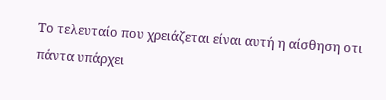Το τελευταίο που χρειάζεται είναι αυτή η αίσθηση οτι πάντα υπάρχει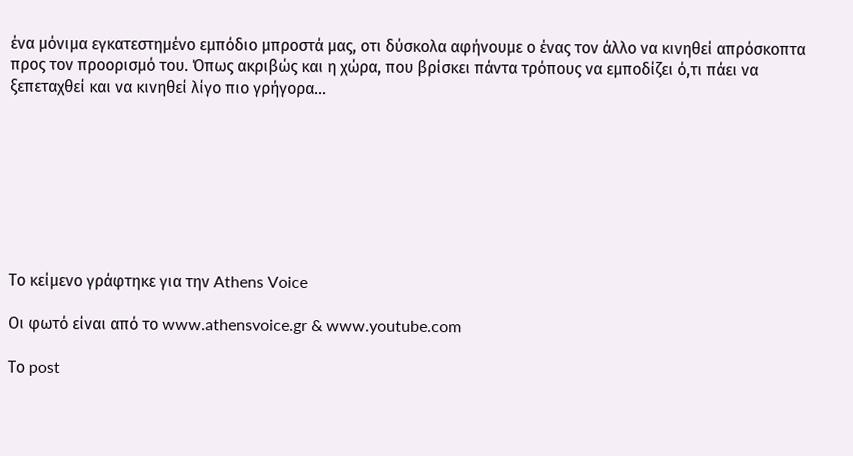ένα μόνιμα εγκατεστημένο εμπόδιο μπροστά μας, οτι δύσκολα αφήνουμε ο ένας τον άλλο να κινηθεί απρόσκοπτα προς τον προορισμό του. Όπως ακριβώς και η χώρα, που βρίσκει πάντα τρόπους να εμποδίζει ό,τι πάει να ξεπεταχθεί και να κινηθεί λίγο πιο γρήγορα…








Το κείμενο γράφτηκε για την Athens Voice

Οι φωτό είναι από το www.athensvoice.gr & www.youtube.com

Το post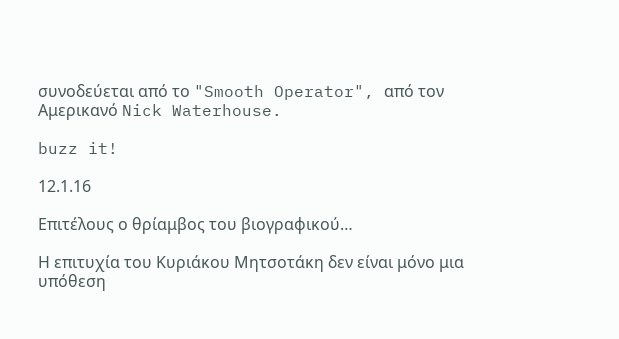συνοδεύεται από το "Smooth Operator", από τον Αμερικανό Nick Waterhouse.

buzz it!

12.1.16

Επιτέλους ο θρίαμβος του βιογραφικού…

Η επιτυχία του Κυριάκου Μητσοτάκη δεν είναι μόνο μια υπόθεση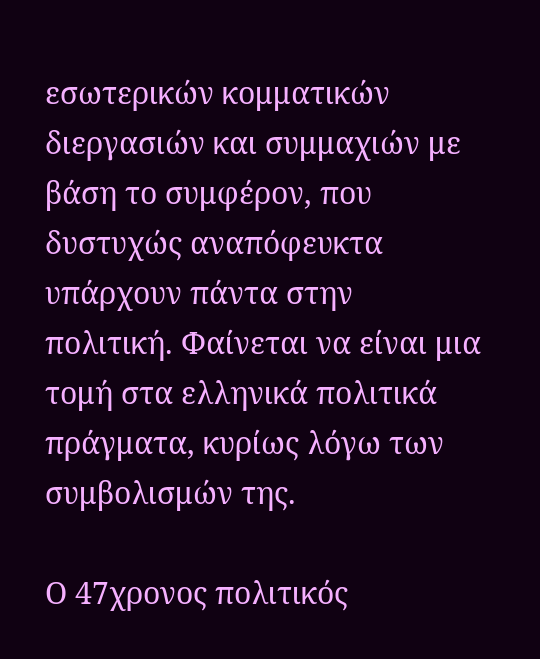εσωτερικών κομματικών διεργασιών και συμμαχιών με βάση το συμφέρον, που δυστυχώς αναπόφευκτα υπάρχουν πάντα στην πολιτική. Φαίνεται να είναι μια τομή στα ελληνικά πολιτικά πράγματα, κυρίως λόγω των συμβολισμών της.

Ο 47χρονος πολιτικός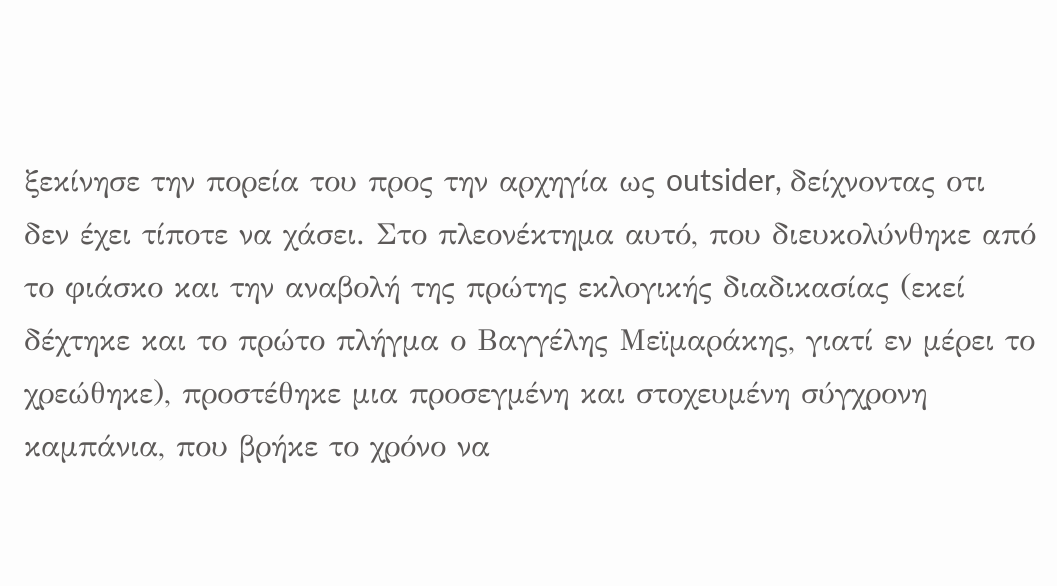ξεκίνησε την πορεία του προς την αρχηγία ως outsider, δείχνοντας οτι δεν έχει τίποτε να χάσει. Στο πλεονέκτημα αυτό, που διευκολύνθηκε από το φιάσκο και την αναβολή της πρώτης εκλογικής διαδικασίας (εκεί δέχτηκε και το πρώτο πλήγμα ο Βαγγέλης Μεϊμαράκης, γιατί εν μέρει το χρεώθηκε), προστέθηκε μια προσεγμένη και στοχευμένη σύγχρονη καμπάνια, που βρήκε το χρόνο να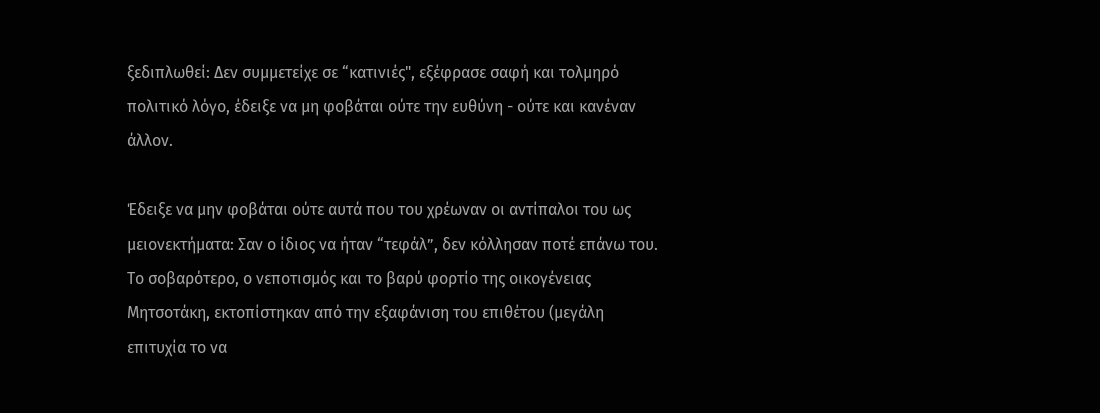ξεδιπλωθεί: Δεν συμμετείχε σε “κατινιές", εξέφρασε σαφή και τολμηρό πολιτικό λόγο, έδειξε να μη φοβάται ούτε την ευθύνη - ούτε και κανέναν άλλον.

Έδειξε να μην φοβάται ούτε αυτά που του χρέωναν οι αντίπαλοι του ως μειονεκτήματα: Σαν ο ίδιος να ήταν “τεφάλ”, δεν κόλλησαν ποτέ επάνω του. Το σοβαρότερο, ο νεποτισμός και το βαρύ φορτίο της οικογένειας Μητσοτάκη, εκτοπίστηκαν από την εξαφάνιση του επιθέτου (μεγάλη επιτυχία το να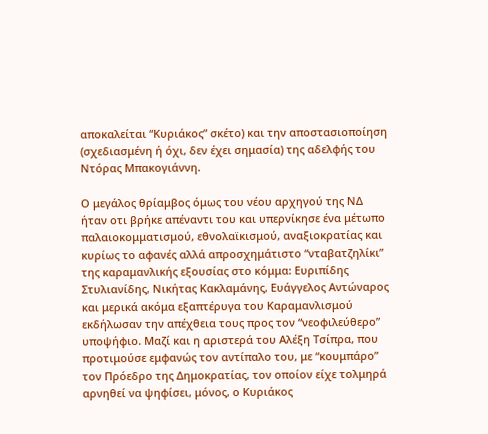αποκαλείται “Κυριάκος” σκέτο) και την αποστασιοποίηση (σχεδιασμένη ή όχι, δεν έχει σημασία) της αδελφής του Ντόρας Μπακογιάννη.

Ο μεγάλος θρίαμβος όμως του νέου αρχηγού της ΝΔ ήταν οτι βρήκε απέναντι του και υπερνίκησε ένα μέτωπο παλαιοκομματισμού, εθνολαϊκισμού, αναξιοκρατίας και κυρίως το αφανές αλλά απροσχημάτιστο “νταβατζηλίκι” της καραμανλικής εξουσίας στο κόμμα: Ευριπίδης Στυλιανίδης, Νικήτας Κακλαμάνης, Ευάγγελος Αντώναρος και μερικά ακόμα εξαπτέρυγα του Καραμανλισμού εκδήλωσαν την απέχθεια τους προς τον “νεοφιλεύθερο” υποψήφιο. Μαζί και η αριστερά του Αλέξη Τσίπρα, που προτιμούσε εμφανώς τον αντίπαλο του, με “κουμπάρο” τον Πρόεδρο της Δημοκρατίας, τον οποίον είχε τολμηρά αρνηθεί να ψηφίσει, μόνος, ο Κυριάκος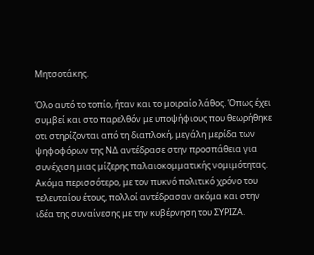Μητσοτάκης.

Όλο αυτό το τοπίο, ήταν και το μοιραίο λάθος. Όπως έχει συμβεί και στο παρελθόν με υποψήφιους που θεωρήθηκε οτι στηρίζονται από τη διαπλοκή, μεγάλη μερίδα των ψηφοφόρων της ΝΔ αντέδρασε στην προσπάθεια για συνέχιση μιας μίζερης παλαιοκομματικής νομιμότητας. Ακόμα περισσότερο, με τον πυκνό πολιτικό χρόνο του τελευταίου έτους, πολλοί αντέδρασαν ακόμα και στην ιδέα της συναίνεσης με την κυβέρνηση του ΣΥΡΙΖΑ.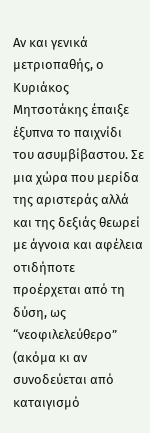Αν και γενικά μετριοπαθής, ο Κυριάκος Μητσοτάκης έπαιξε έξυπνα το παιχνίδι του ασυμβίβαστου. Σε μια χώρα που μερίδα της αριστεράς αλλά και της δεξιάς θεωρεί με άγνοια και αφέλεια οτιδήποτε προέρχεται από τη δύση, ως “νεοφιλελεύθερο” (ακόμα κι αν συνοδεύεται από καταιγισμό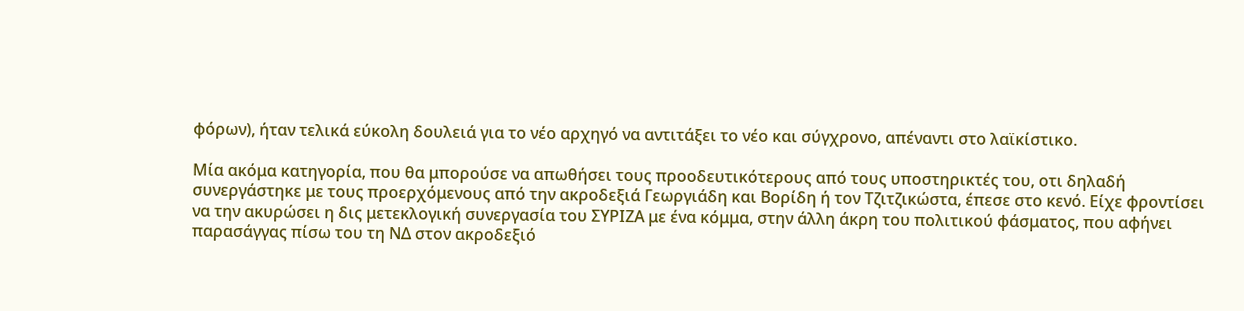φόρων), ήταν τελικά εύκολη δουλειά για το νέο αρχηγό να αντιτάξει το νέο και σύγχρονο, απέναντι στο λαϊκίστικο.

Μία ακόμα κατηγορία, που θα μπορούσε να απωθήσει τους προοδευτικότερους από τους υποστηρικτές του, οτι δηλαδή συνεργάστηκε με τους προερχόμενους από την ακροδεξιά Γεωργιάδη και Βορίδη ή τον Τζιτζικώστα, έπεσε στο κενό. Είχε φροντίσει να την ακυρώσει η δις μετεκλογική συνεργασία του ΣΥΡΙΖΑ με ένα κόμμα, στην άλλη άκρη του πολιτικού φάσματος, που αφήνει παρασάγγας πίσω του τη ΝΔ στον ακροδεξιό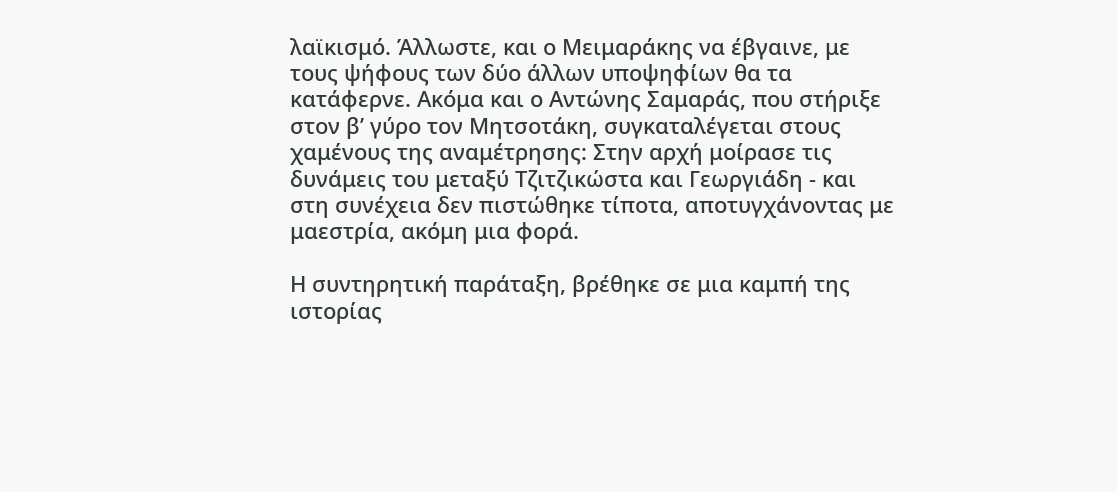λαϊκισμό. Άλλωστε, και ο Μειμαράκης να έβγαινε, με τους ψήφους των δύο άλλων υποψηφίων θα τα κατάφερνε. Ακόμα και ο Αντώνης Σαμαράς, που στήριξε στον β’ γύρο τον Μητσοτάκη, συγκαταλέγεται στους χαμένους της αναμέτρησης: Στην αρχή μοίρασε τις δυνάμεις του μεταξύ Τζιτζικώστα και Γεωργιάδη - και στη συνέχεια δεν πιστώθηκε τίποτα, αποτυγχάνοντας με μαεστρία, ακόμη μια φορά.

Η συντηρητική παράταξη, βρέθηκε σε μια καμπή της ιστορίας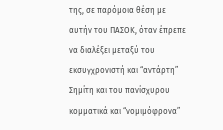της, σε παρόμοια θέση με αυτήν του ΠΑΣΟΚ, όταν έπρεπε να διαλέξει μεταξύ του εκσυγχρονιστή και “αντάρτη” Σημίτη και του πανίσχυρου κομματικά και “νομιμόφρονα”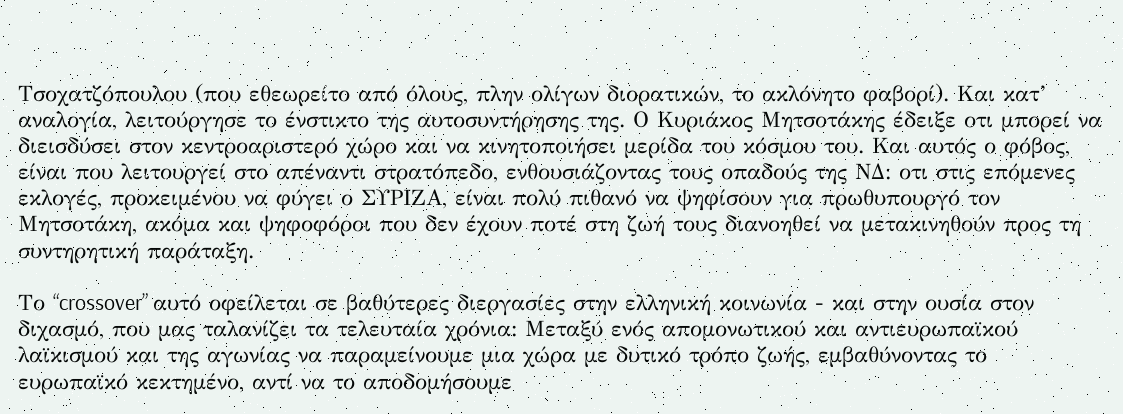Τσοχατζόπουλου (που εθεωρείτο από όλους, πλην ολίγων διορατικών, το ακλόνητο φαβορί). Και κατ’ αναλογία, λειτούργησε το ένστικτο της αυτοσυντήρησης της. Ο Κυριάκος Μητσοτάκης έδειξε οτι μπορεί να διεισδύσει στον κεντροαριστερό χώρο και να κινητοποιήσει μερίδα του κόσμου του. Και αυτός ο φόβος, είναι που λειτουργεί στο απέναντι στρατόπεδο, ενθουσιάζοντας τους οπαδούς της ΝΔ: οτι στις επόμενες εκλογές, προκειμένου να φύγει ο ΣΥΡΙΖΑ, είναι πολύ πιθανό να ψηφίσουν για πρωθυπουργό τον Μητσοτάκη, ακόμα και ψηφοφόροι που δεν έχουν ποτέ στη ζωή τους διανοηθεί να μετακινηθούν προς τη συντηρητική παράταξη.

Το “crossover” αυτό οφείλεται σε βαθύτερες διεργασίες στην ελληνική κοινωνία - και στην ουσία στον διχασμό, που μας ταλανίζει τα τελευταία χρόνια: Μεταξύ ενός απομονωτικού και αντιευρωπαϊκού λαϊκισμού και της αγωνίας να παραμείνουμε μια χώρα με δυτικό τρόπο ζωής, εμβαθύνοντας το ευρωπαϊκό κεκτημένο, αντί να το αποδομήσουμε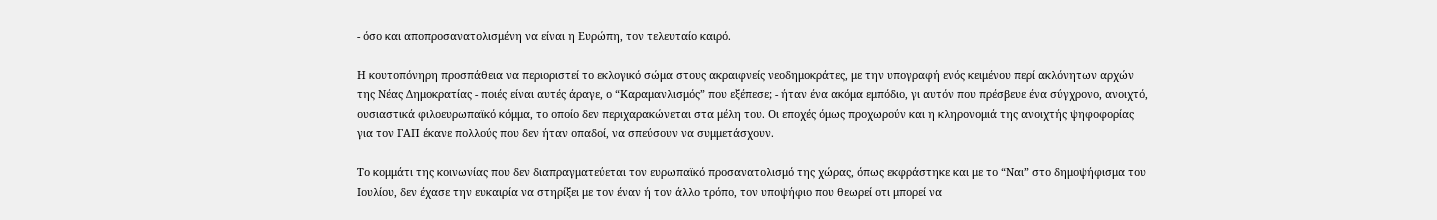- όσο και αποπροσανατολισμένη να είναι η Ευρώπη, τον τελευταίο καιρό.

Η κουτοπόνηρη προσπάθεια να περιοριστεί το εκλογικό σώμα στους ακραιφνείς νεοδημοκράτες, με την υπογραφή ενός κειμένου περί ακλόνητων αρχών της Νέας Δημοκρατίας - ποιές είναι αυτές άραγε, ο “Καραμανλισμός” που εξέπεσε; - ήταν ένα ακόμα εμπόδιο, γι αυτόν που πρέσβευε ένα σύγχρονο, ανοιχτό, ουσιαστικά φιλοευρωπαϊκό κόμμα, το οποίο δεν περιχαρακώνεται στα μέλη του. Οι εποχές όμως προχωρούν και η κληρονομιά της ανοιχτής ψηφοφορίας για τον ΓΑΠ έκανε πολλούς που δεν ήταν οπαδοί, να σπεύσουν να συμμετάσχουν.

Το κομμάτι της κοινωνίας που δεν διαπραγματεύεται τον ευρωπαϊκό προσανατολισμό της χώρας, όπως εκφράστηκε και με το “Ναι” στο δημοψήφισμα του Ιουλίου, δεν έχασε την ευκαιρία να στηρίξει με τον έναν ή τον άλλο τρόπο, τον υποψήφιο που θεωρεί οτι μπορεί να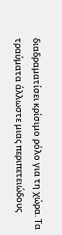διαδραματίσει κρίσιμο ρόλο για τη χώρα. Τα τραύματα άλλωστε μιας περιπετειώδους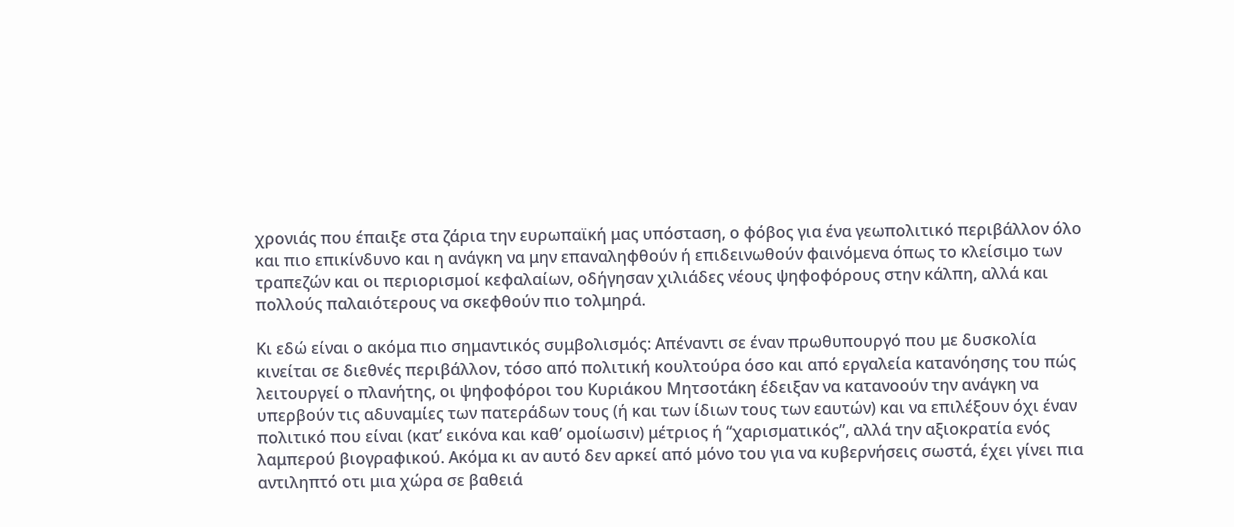χρονιάς που έπαιξε στα ζάρια την ευρωπαϊκή μας υπόσταση, ο φόβος για ένα γεωπολιτικό περιβάλλον όλο και πιο επικίνδυνο και η ανάγκη να μην επαναληφθούν ή επιδεινωθούν φαινόμενα όπως το κλείσιμο των τραπεζών και οι περιορισμοί κεφαλαίων, οδήγησαν χιλιάδες νέους ψηφοφόρους στην κάλπη, αλλά και πολλούς παλαιότερους να σκεφθούν πιο τολμηρά.

Κι εδώ είναι ο ακόμα πιο σημαντικός συμβολισμός: Απέναντι σε έναν πρωθυπουργό που με δυσκολία κινείται σε διεθνές περιβάλλον, τόσο από πολιτική κουλτούρα όσο και από εργαλεία κατανόησης του πώς λειτουργεί ο πλανήτης, οι ψηφοφόροι του Κυριάκου Μητσοτάκη έδειξαν να κατανοούν την ανάγκη να υπερβούν τις αδυναμίες των πατεράδων τους (ή και των ίδιων τους των εαυτών) και να επιλέξουν όχι έναν πολιτικό που είναι (κατ’ εικόνα και καθ’ ομοίωσιν) μέτριος ή “χαρισματικός”, αλλά την αξιοκρατία ενός λαμπερού βιογραφικού. Ακόμα κι αν αυτό δεν αρκεί από μόνο του για να κυβερνήσεις σωστά, έχει γίνει πια αντιληπτό οτι μια χώρα σε βαθειά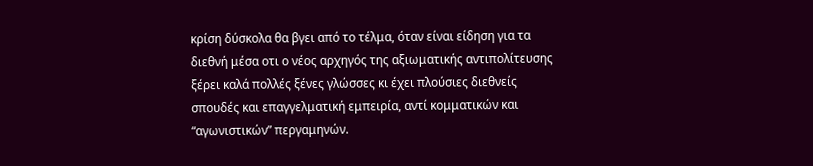κρίση δύσκολα θα βγει από το τέλμα, όταν είναι είδηση για τα διεθνή μέσα οτι ο νέος αρχηγός της αξιωματικής αντιπολίτευσης ξέρει καλά πολλές ξένες γλώσσες κι έχει πλούσιες διεθνείς σπουδές και επαγγελματική εμπειρία, αντί κομματικών και “αγωνιστικών” περγαμηνών.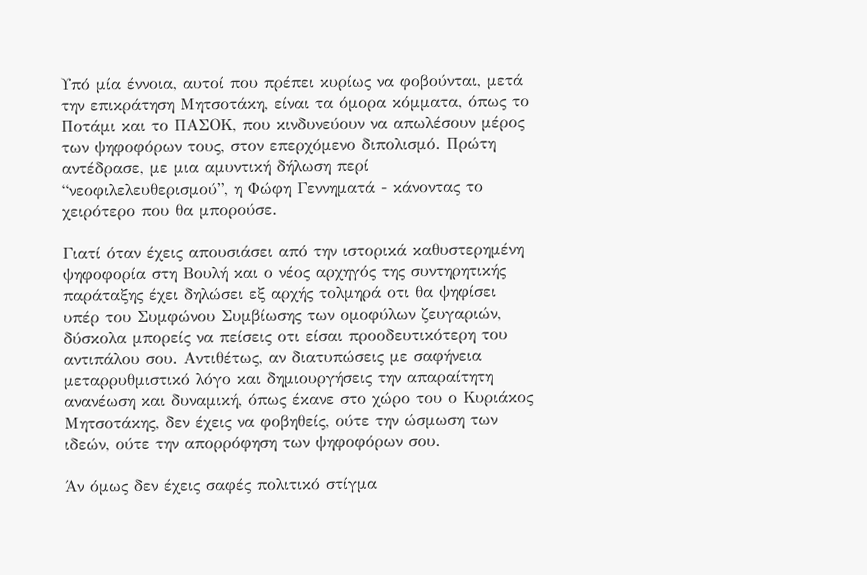Υπό μία έννοια, αυτοί που πρέπει κυρίως να φοβούνται, μετά την επικράτηση Μητσοτάκη, είναι τα όμορα κόμματα, όπως το Ποτάμι και το ΠΑΣΟΚ, που κινδυνεύουν να απωλέσουν μέρος των ψηφοφόρων τους, στον επερχόμενο διπολισμό. Πρώτη αντέδρασε, με μια αμυντική δήλωση περί “νεοφιλελευθερισμού”, η Φώφη Γεννηματά - κάνοντας το χειρότερο που θα μπορούσε.

Γιατί όταν έχεις απουσιάσει από την ιστορικά καθυστερημένη ψηφοφορία στη Βουλή και ο νέος αρχηγός της συντηρητικής παράταξης έχει δηλώσει εξ αρχής τολμηρά οτι θα ψηφίσει υπέρ του Συμφώνου Συμβίωσης των ομοφύλων ζευγαριών, δύσκολα μπορείς να πείσεις οτι είσαι προοδευτικότερη του αντιπάλου σου. Αντιθέτως, αν διατυπώσεις με σαφήνεια μεταρρυθμιστικό λόγο και δημιουργήσεις την απαραίτητη ανανέωση και δυναμική, όπως έκανε στο χώρο του ο Κυριάκος Μητσοτάκης, δεν έχεις να φοβηθείς, ούτε την ώσμωση των ιδεών, ούτε την απορρόφηση των ψηφοφόρων σου.

Άν όμως δεν έχεις σαφές πολιτικό στίγμα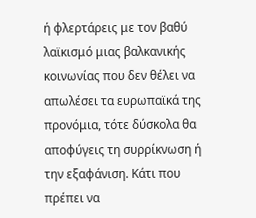ή φλερτάρεις με τον βαθύ λαϊκισμό μιας βαλκανικής κοινωνίας που δεν θέλει να απωλέσει τα ευρωπαϊκά της προνόμια, τότε δύσκολα θα αποφύγεις τη συρρίκνωση ή την εξαφάνιση. Κάτι που πρέπει να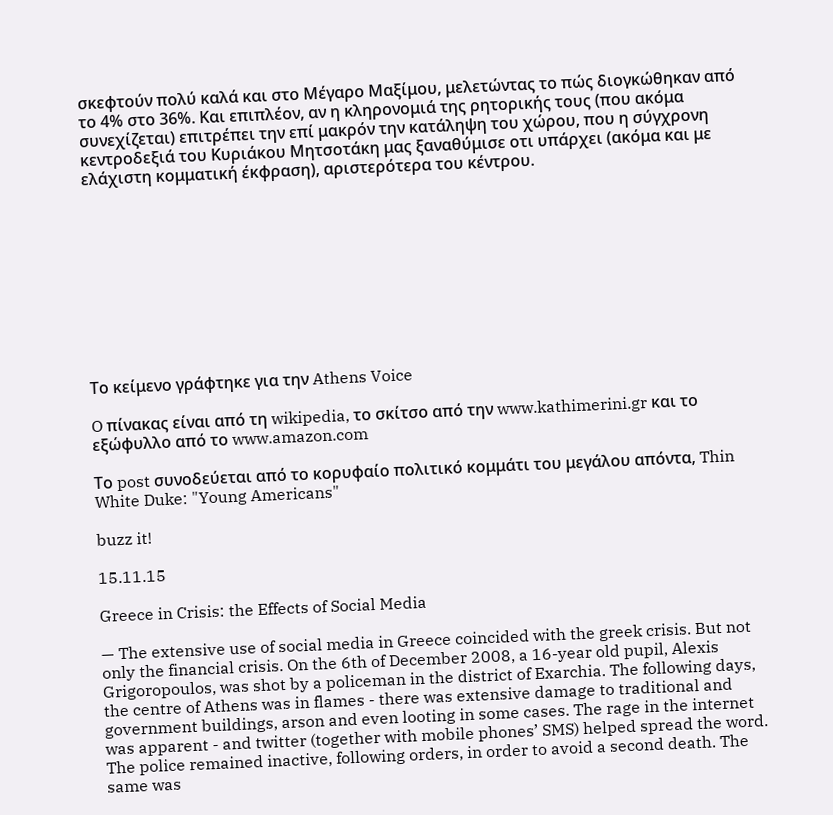σκεφτούν πολύ καλά και στο Μέγαρο Μαξίμου, μελετώντας το πώς διογκώθηκαν από το 4% στο 36%. Και επιπλέον, αν η κληρονομιά της ρητορικής τους (που ακόμα συνεχίζεται) επιτρέπει την επί μακρόν την κατάληψη του χώρου, που η σύγχρονη κεντροδεξιά του Κυριάκου Μητσοτάκη μας ξαναθύμισε οτι υπάρχει (ακόμα και με ελάχιστη κομματική έκφραση), αριστερότερα του κέντρου.










Το κείμενο γράφτηκε για την Athens Voice

O πίνακας είναι από τη wikipedia, το σκίτσο από την www.kathimerini.gr και το εξώφυλλο από το www.amazon.com

Το post συνοδεύεται από το κορυφαίο πολιτικό κομμάτι του μεγάλου απόντα, Thin White Duke: "Young Americans"

buzz it!

15.11.15

Greece in Crisis: the Effects of Social Media

— The extensive use of social media in Greece coincided with the greek crisis. But not only the financial crisis. On the 6th of December 2008, a 16-year old pupil, Alexis Grigoropoulos, was shot by a policeman in the district of Exarchia. The following days, the centre of Athens was in flames - there was extensive damage to traditional and government buildings, arson and even looting in some cases. The rage in the internet was apparent - and twitter (together with mobile phones’ SMS) helped spread the word. The police remained inactive, following orders, in order to avoid a second death. The same was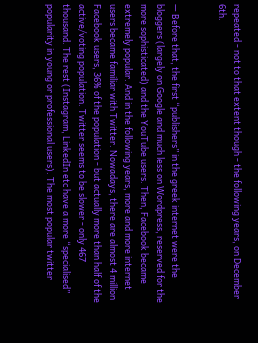repeated - not to that extent though - the following years, on December 6th.


— Before that, the first “publishers” in the greek internet were the bloggers (largely on Google and much less on Wordpress, reserved for the more sophisticated) and the YouTube users. Then, Facebook became extremely popular. And in the following years, more and more internet users became familiar with Twitter. Nowadays, there are almost 4 million Facebook users, 36% of the population - but actually more than half of the active/voting population. Twitter seems to be slower - only 467 thousand. The rest (Instagram, LinkedIn etc have a more “specialised” popularity in young or professional users). The most popular twitter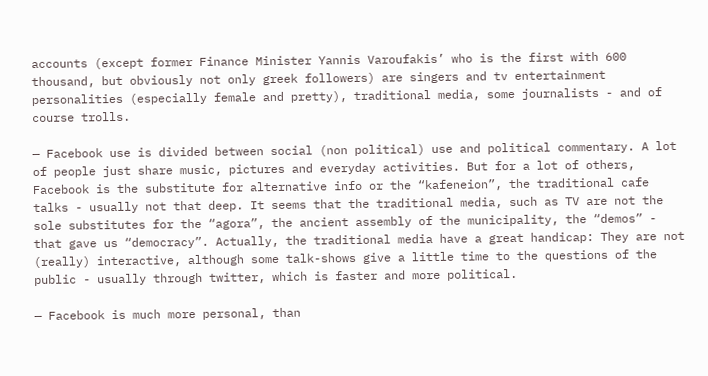accounts (except former Finance Minister Yannis Varoufakis’ who is the first with 600 thousand, but obviously not only greek followers) are singers and tv entertainment personalities (especially female and pretty), traditional media, some journalists - and of course trolls.

— Facebook use is divided between social (non political) use and political commentary. A lot of people just share music, pictures and everyday activities. But for a lot of others, Facebook is the substitute for alternative info or the “kafeneion”, the traditional cafe talks - usually not that deep. It seems that the traditional media, such as TV are not the sole substitutes for the “agora”, the ancient assembly of the municipality, the “demos” - that gave us “democracy”. Actually, the traditional media have a great handicap: They are not (really) interactive, although some talk-shows give a little time to the questions of the public - usually through twitter, which is faster and more political.

— Facebook is much more personal, than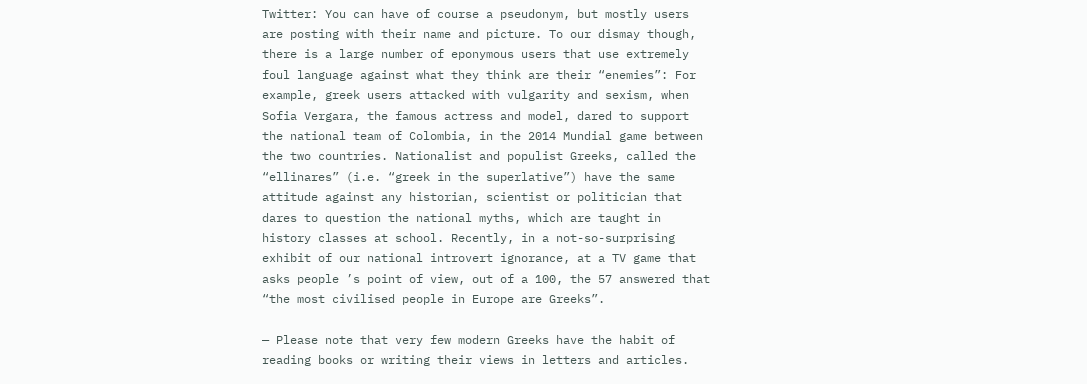Twitter: You can have of course a pseudonym, but mostly users are posting with their name and picture. To our dismay though, there is a large number of eponymous users that use extremely foul language against what they think are their “enemies”: For example, greek users attacked with vulgarity and sexism, when Sofia Vergara, the famous actress and model, dared to support the national team of Colombia, in the 2014 Mundial game between the two countries. Nationalist and populist Greeks, called the “ellinares” (i.e. “greek in the superlative”) have the same attitude against any historian, scientist or politician that dares to question the national myths, which are taught in history classes at school. Recently, in a not-so-surprising exhibit of our national introvert ignorance, at a TV game that asks people ’s point of view, out of a 100, the 57 answered that “the most civilised people in Europe are Greeks”.

— Please note that very few modern Greeks have the habit of reading books or writing their views in letters and articles.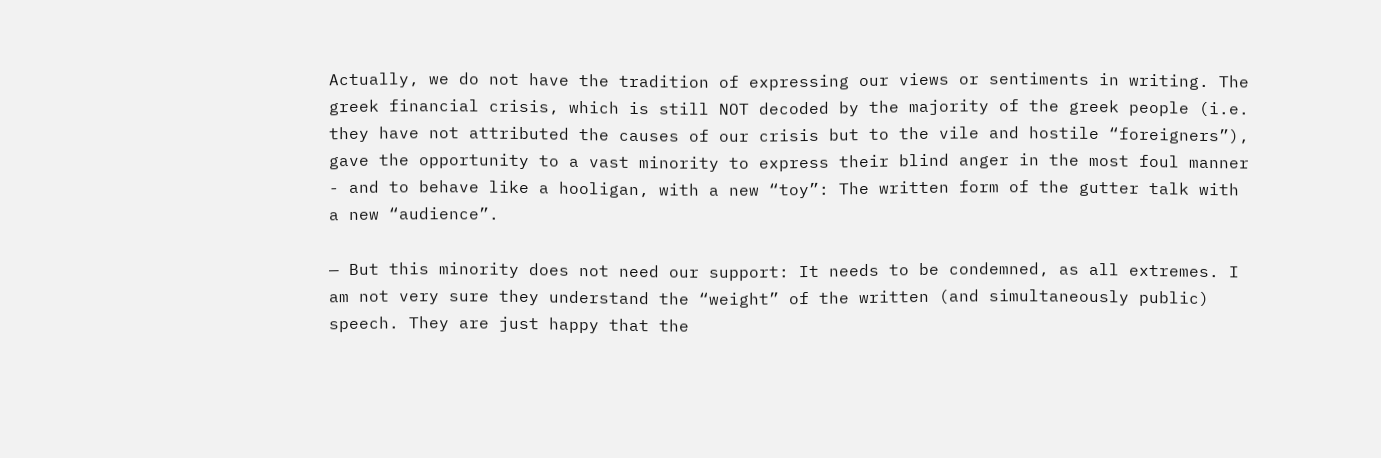Actually, we do not have the tradition of expressing our views or sentiments in writing. The greek financial crisis, which is still NOT decoded by the majority of the greek people (i.e. they have not attributed the causes of our crisis but to the vile and hostile “foreigners”), gave the opportunity to a vast minority to express their blind anger in the most foul manner - and to behave like a hooligan, with a new “toy”: The written form of the gutter talk with a new “audience”.

— But this minority does not need our support: It needs to be condemned, as all extremes. I am not very sure they understand the “weight” of the written (and simultaneously public) speech. They are just happy that the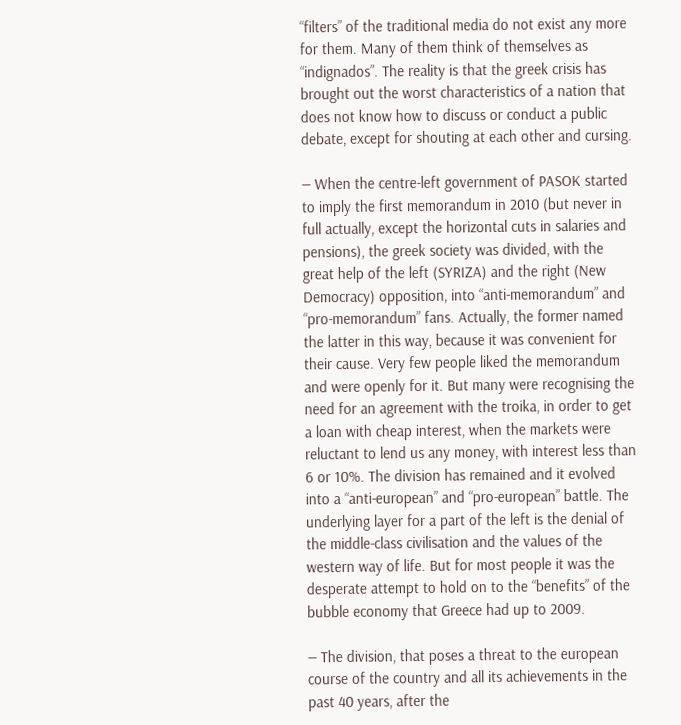“filters” of the traditional media do not exist any more for them. Many of them think of themselves as “indignados”. The reality is that the greek crisis has brought out the worst characteristics of a nation that does not know how to discuss or conduct a public debate, except for shouting at each other and cursing.

— When the centre-left government of PASOK started to imply the first memorandum in 2010 (but never in full actually, except the horizontal cuts in salaries and pensions), the greek society was divided, with the great help of the left (SYRIZA) and the right (New Democracy) opposition, into “anti-memorandum” and “pro-memorandum” fans. Actually, the former named the latter in this way, because it was convenient for their cause. Very few people liked the memorandum and were openly for it. But many were recognising the need for an agreement with the troika, in order to get a loan with cheap interest, when the markets were reluctant to lend us any money, with interest less than 6 or 10%. The division has remained and it evolved into a “anti-european” and “pro-european” battle. The underlying layer for a part of the left is the denial of the middle-class civilisation and the values of the western way of life. But for most people it was the desperate attempt to hold on to the “benefits” of the bubble economy that Greece had up to 2009.

— The division, that poses a threat to the european course of the country and all its achievements in the past 40 years, after the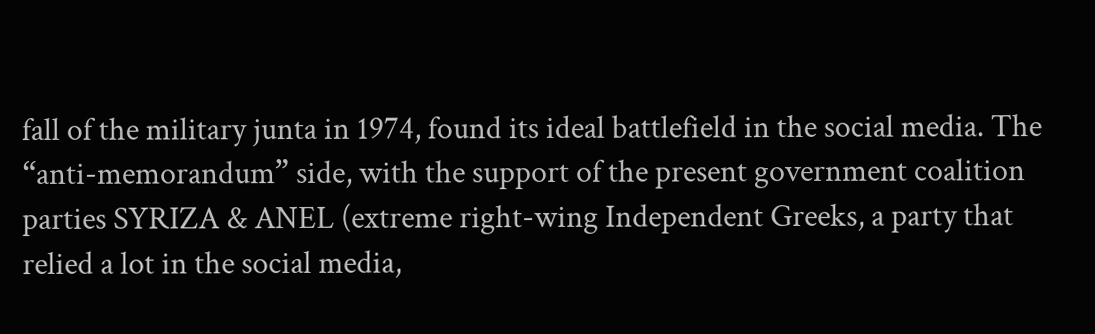fall of the military junta in 1974, found its ideal battlefield in the social media. The “anti-memorandum” side, with the support of the present government coalition parties SYRIZA & ANEL (extreme right-wing Independent Greeks, a party that relied a lot in the social media,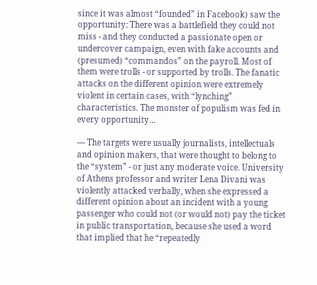since it was almost “founded” in Facebook) saw the opportunity: There was a battlefield they could not miss - and they conducted a passionate open or undercover campaign, even with fake accounts and (presumed) “commandos” on the payroll. Most of them were trolls - or supported by trolls. The fanatic attacks on the different opinion were extremely violent in certain cases, with “lynching” characteristics. The monster of populism was fed in every opportunity…

— The targets were usually journalists, intellectuals and opinion makers, that were thought to belong to the “system” - or just any moderate voice. University of Athens professor and writer Lena Divani was violently attacked verbally, when she expressed a different opinion about an incident with a young passenger who could not (or would not) pay the ticket in public transportation, because she used a word that implied that he “repeatedly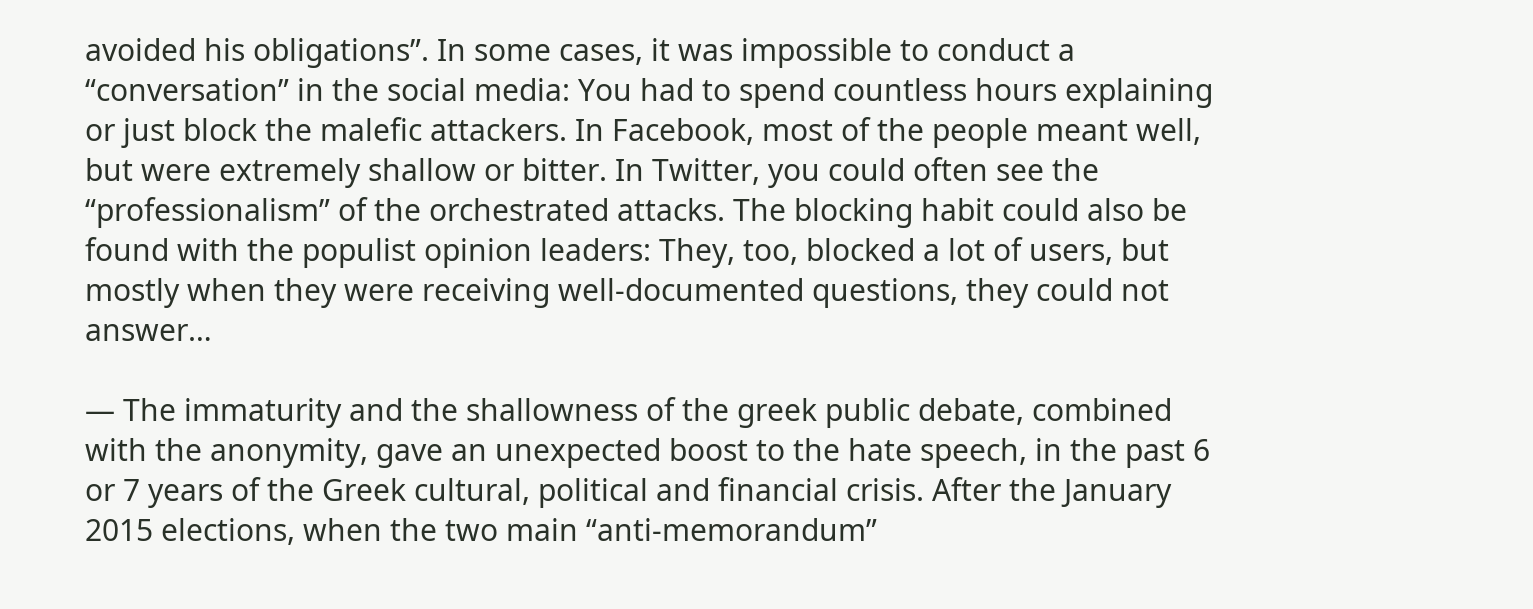avoided his obligations”. In some cases, it was impossible to conduct a “conversation” in the social media: You had to spend countless hours explaining or just block the malefic attackers. In Facebook, most of the people meant well, but were extremely shallow or bitter. In Twitter, you could often see the “professionalism” of the orchestrated attacks. The blocking habit could also be found with the populist opinion leaders: They, too, blocked a lot of users, but mostly when they were receiving well-documented questions, they could not answer…

— The immaturity and the shallowness of the greek public debate, combined with the anonymity, gave an unexpected boost to the hate speech, in the past 6 or 7 years of the Greek cultural, political and financial crisis. After the January 2015 elections, when the two main “anti-memorandum”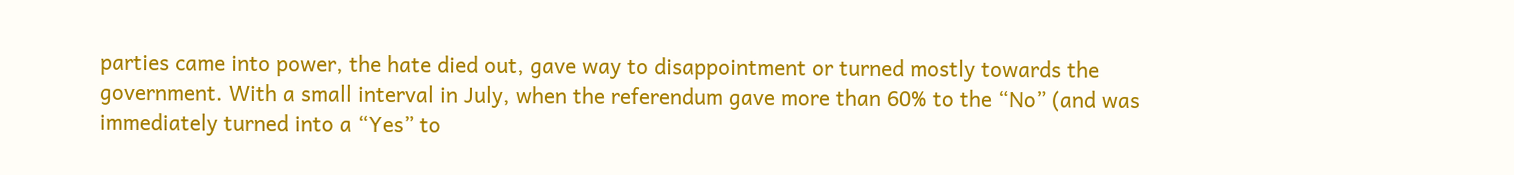parties came into power, the hate died out, gave way to disappointment or turned mostly towards the government. With a small interval in July, when the referendum gave more than 60% to the “No” (and was immediately turned into a “Yes” to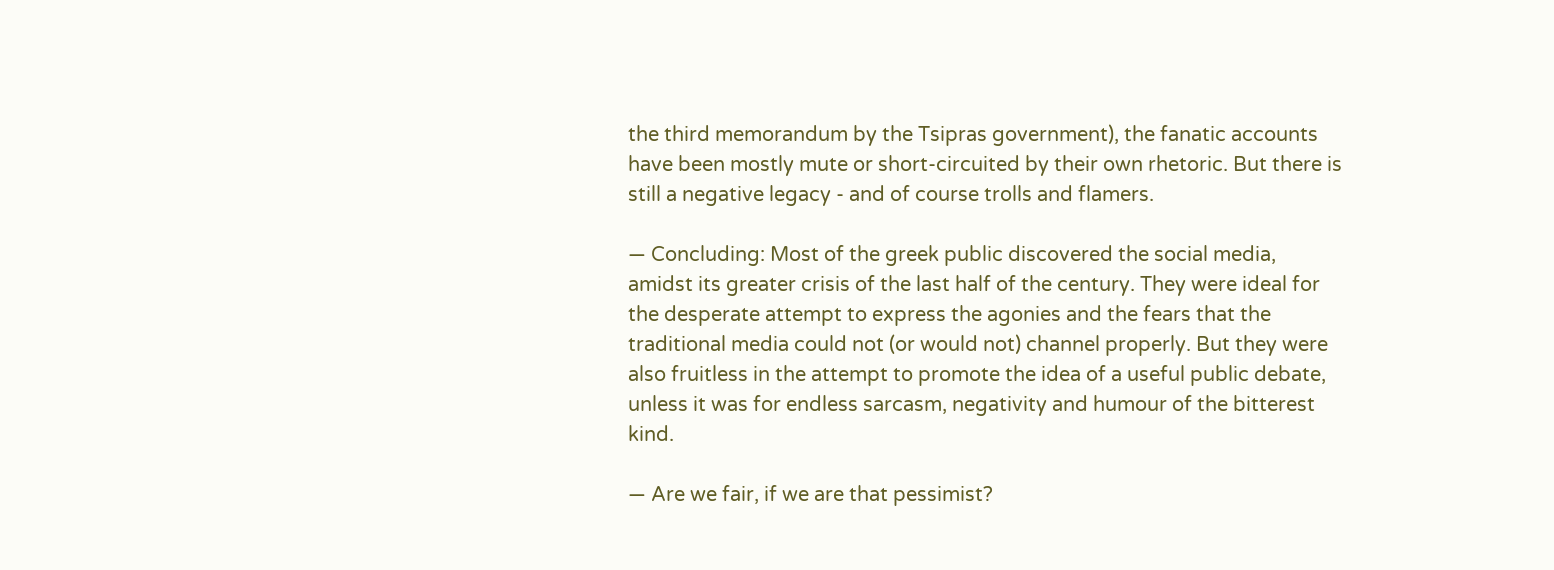the third memorandum by the Tsipras government), the fanatic accounts have been mostly mute or short-circuited by their own rhetoric. But there is still a negative legacy - and of course trolls and flamers.

— Concluding: Most of the greek public discovered the social media, amidst its greater crisis of the last half of the century. They were ideal for the desperate attempt to express the agonies and the fears that the traditional media could not (or would not) channel properly. But they were also fruitless in the attempt to promote the idea of a useful public debate, unless it was for endless sarcasm, negativity and humour of the bitterest kind.

— Are we fair, if we are that pessimist?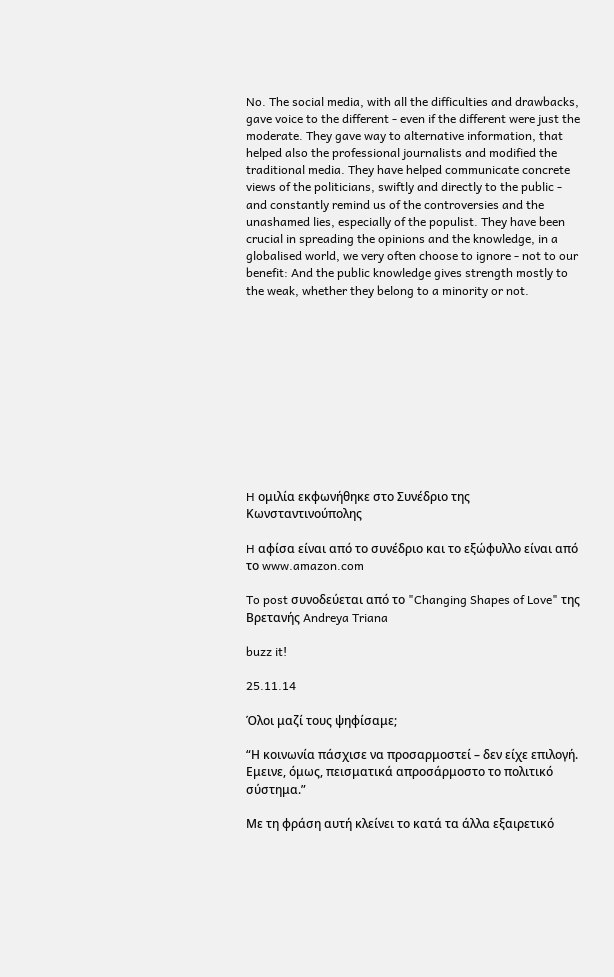No. The social media, with all the difficulties and drawbacks, gave voice to the different - even if the different were just the moderate. They gave way to alternative information, that helped also the professional journalists and modified the traditional media. They have helped communicate concrete views of the politicians, swiftly and directly to the public - and constantly remind us of the controversies and the unashamed lies, especially of the populist. They have been crucial in spreading the opinions and the knowledge, in a globalised world, we very often choose to ignore - not to our benefit: And the public knowledge gives strength mostly to the weak, whether they belong to a minority or not.











H ομιλία εκφωνήθηκε στο Συνέδριο της Κωνσταντινούπολης

H αφίσα είναι από το συνέδριο και το εξώφυλλο είναι από το www.amazon.com

To post συνοδεύεται από το "Changing Shapes of Love" της Βρετανής Andreya Triana

buzz it!

25.11.14

Όλοι μαζί τους ψηφίσαμε;

“Η κοινωνία πάσχισε να προσαρμοστεί – δεν είχε επιλογή. Εμεινε, όμως, πεισματικά απροσάρμοστο το πολιτικό σύστημα.”

Με τη φράση αυτή κλείνει το κατά τα άλλα εξαιρετικό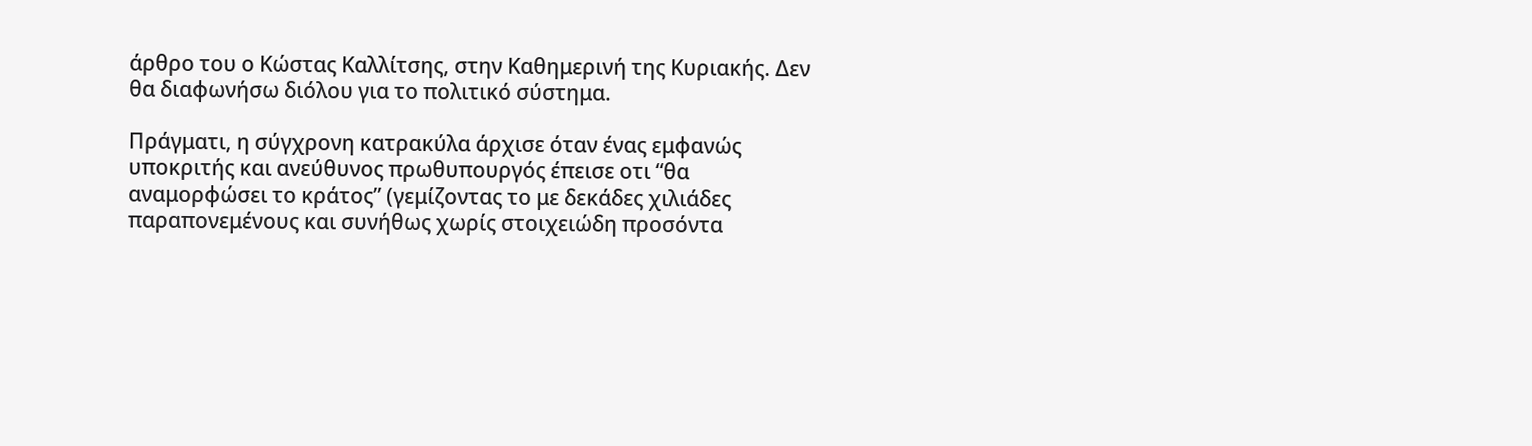άρθρο του ο Κώστας Καλλίτσης, στην Καθημερινή της Κυριακής. Δεν θα διαφωνήσω διόλου για το πολιτικό σύστημα.

Πράγματι, η σύγχρονη κατρακύλα άρχισε όταν ένας εμφανώς υποκριτής και ανεύθυνος πρωθυπουργός έπεισε οτι “θα αναμορφώσει το κράτος” (γεμίζοντας το με δεκάδες χιλιάδες παραπονεμένους και συνήθως χωρίς στοιχειώδη προσόντα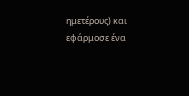ημετέρους) και εφάρμοσε ένα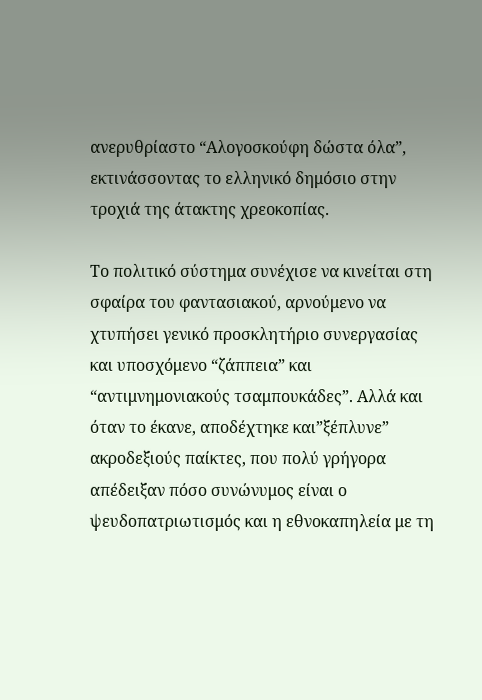ανερυθρίαστο “Αλογοσκούφη δώστα όλα”, εκτινάσσοντας το ελληνικό δημόσιο στην τροχιά της άτακτης χρεοκοπίας.

Το πολιτικό σύστημα συνέχισε να κινείται στη σφαίρα του φαντασιακού, αρνούμενο να χτυπήσει γενικό προσκλητήριο συνεργασίας και υποσχόμενο “ζάππεια” και “αντιμνημονιακούς τσαμπουκάδες”. Αλλά και όταν το έκανε, αποδέχτηκε και”ξέπλυνε” ακροδεξιούς παίκτες, που πολύ γρήγορα απέδειξαν πόσο συνώνυμος είναι ο ψευδοπατριωτισμός και η εθνοκαπηλεία με τη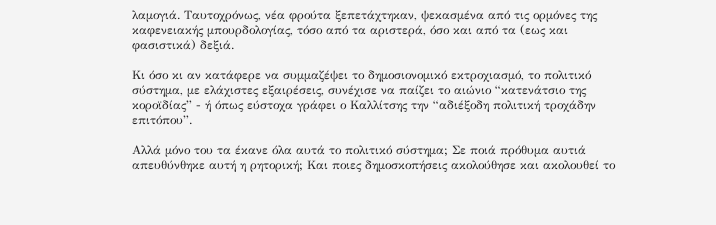λαμογιά. Ταυτοχρόνως, νέα φρούτα ξεπετάχτηκαν, ψεκασμένα από τις ορμόνες της καφενειακής μπουρδολογίας, τόσο από τα αριστερά, όσο και από τα (εως και φασιστικά) δεξιά.

Κι όσο κι αν κατάφερε να συμμαζέψει το δημοσιονομικό εκτροχιασμό, το πολιτικό σύστημα, με ελάχιστες εξαιρέσεις, συνέχισε να παίζει το αιώνιο “κατενάτσιο της κοροϊδίας” - ή όπως εύστοχα γράφει ο Καλλίτσης την “αδιέξοδη πολιτική τροχάδην επιτόπου”.

Αλλά μόνο του τα έκανε όλα αυτά το πολιτικό σύστημα; Σε ποιά πρόθυμα αυτιά απευθύνθηκε αυτή η ρητορική; Και ποιες δημοσκοπήσεις ακολούθησε και ακολουθεί το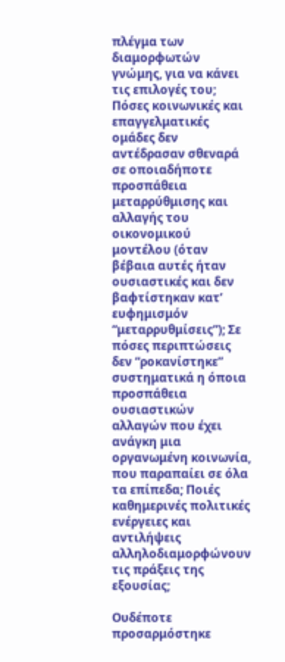πλέγμα των διαμορφωτών γνώμης, για να κάνει τις επιλογές του; Πόσες κοινωνικές και επαγγελματικές ομάδες δεν αντέδρασαν σθεναρά σε οποιαδήποτε προσπάθεια μεταρρύθμισης και αλλαγής του οικονομικού μοντέλου (όταν βέβαια αυτές ήταν ουσιαστικές και δεν βαφτίστηκαν κατ’ ευφημισμόν “μεταρρυθμίσεις”); Σε πόσες περιπτώσεις δεν “ροκανίστηκε” συστηματικά η όποια προσπάθεια ουσιαστικών αλλαγών που έχει ανάγκη μια οργανωμένη κοινωνία, που παραπαίει σε όλα τα επίπεδα; Ποιές καθημερινές πολιτικές ενέργειες και αντιλήψεις αλληλοδιαμορφώνουν τις πράξεις της εξουσίας;

Ουδέποτε προσαρμόστηκε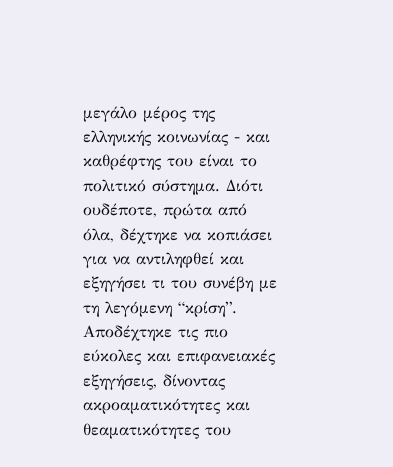μεγάλο μέρος της ελληνικής κοινωνίας - και καθρέφτης του είναι το πολιτικό σύστημα. Διότι ουδέποτε, πρώτα από όλα, δέχτηκε να κοπιάσει για να αντιληφθεί και εξηγήσει τι του συνέβη με τη λεγόμενη “κρίση”. Αποδέχτηκε τις πιο εύκολες και επιφανειακές εξηγήσεις, δίνοντας ακροαματικότητες και θεαματικότητες του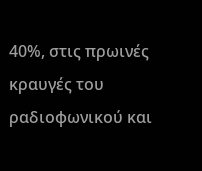40%, στις πρωινές κραυγές του ραδιοφωνικού και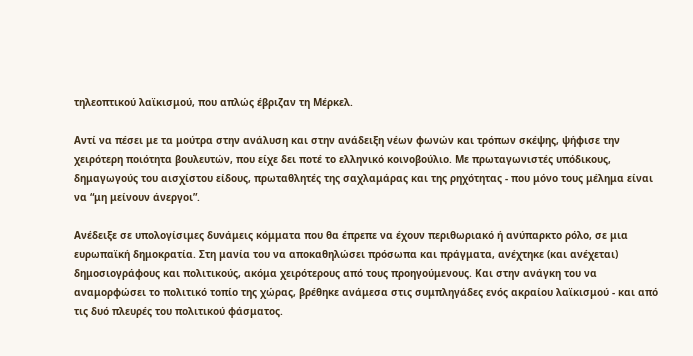τηλεοπτικού λαϊκισμού, που απλώς έβριζαν τη Μέρκελ.

Αντί να πέσει με τα μούτρα στην ανάλυση και στην ανάδειξη νέων φωνών και τρόπων σκέψης, ψήφισε την χειρότερη ποιότητα βουλευτών, που είχε δει ποτέ το ελληνικό κοινοβούλιο. Με πρωταγωνιστές υπόδικους, δημαγωγούς του αισχίστου είδους, πρωταθλητές της σαχλαμάρας και της ρηχότητας - που μόνο τους μέλημα είναι να “μη μείνουν άνεργοι”.

Ανέδειξε σε υπολογίσιμες δυνάμεις κόμματα που θα έπρεπε να έχουν περιθωριακό ή ανύπαρκτο ρόλο, σε μια ευρωπαϊκή δημοκρατία. Στη μανία του να αποκαθηλώσει πρόσωπα και πράγματα, ανέχτηκε (και ανέχεται) δημοσιογράφους και πολιτικούς, ακόμα χειρότερους από τους προηγούμενους. Και στην ανάγκη του να αναμορφώσει το πολιτικό τοπίο της χώρας, βρέθηκε ανάμεσα στις συμπληγάδες ενός ακραίου λαϊκισμού - και από τις δυό πλευρές του πολιτικού φάσματος.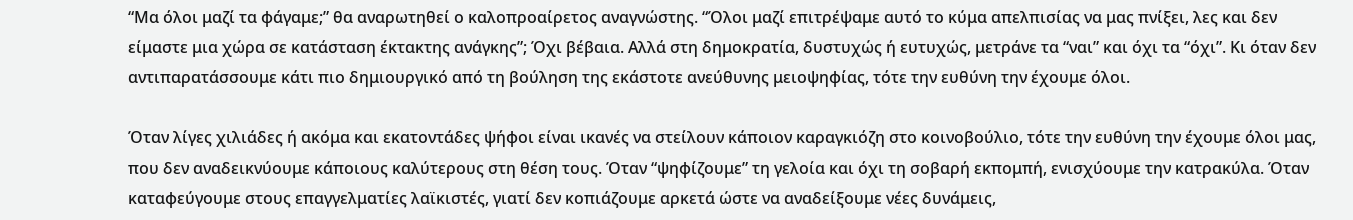“Μα όλοι μαζί τα φάγαμε;” θα αναρωτηθεί ο καλοπροαίρετος αναγνώστης. “Όλοι μαζί επιτρέψαμε αυτό το κύμα απελπισίας να μας πνίξει, λες και δεν είμαστε μια χώρα σε κατάσταση έκτακτης ανάγκης”; Όχι βέβαια. Αλλά στη δημοκρατία, δυστυχώς ή ευτυχώς, μετράνε τα “ναι” και όχι τα “όχι”. Κι όταν δεν αντιπαρατάσσουμε κάτι πιο δημιουργικό από τη βούληση της εκάστοτε ανεύθυνης μειοψηφίας, τότε την ευθύνη την έχουμε όλοι.

Όταν λίγες χιλιάδες ή ακόμα και εκατοντάδες ψήφοι είναι ικανές να στείλουν κάποιον καραγκιόζη στο κοινοβούλιο, τότε την ευθύνη την έχουμε όλοι μας, που δεν αναδεικνύουμε κάποιους καλύτερους στη θέση τους. Όταν “ψηφίζουμε” τη γελοία και όχι τη σοβαρή εκπομπή, ενισχύουμε την κατρακύλα. Όταν καταφεύγουμε στους επαγγελματίες λαϊκιστές, γιατί δεν κοπιάζουμε αρκετά ώστε να αναδείξουμε νέες δυνάμεις,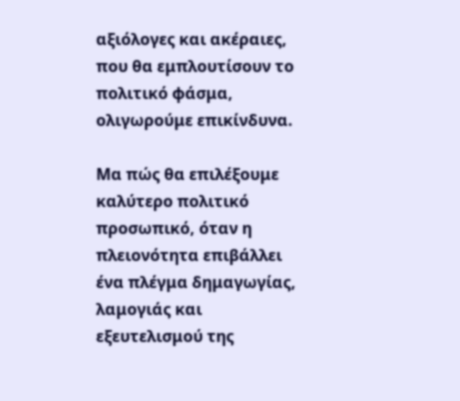αξιόλογες και ακέραιες, που θα εμπλουτίσουν το πολιτικό φάσμα, ολιγωρούμε επικίνδυνα.

Μα πώς θα επιλέξουμε καλύτερο πολιτικό προσωπικό, όταν η πλειονότητα επιβάλλει ένα πλέγμα δημαγωγίας, λαμογιάς και εξευτελισμού της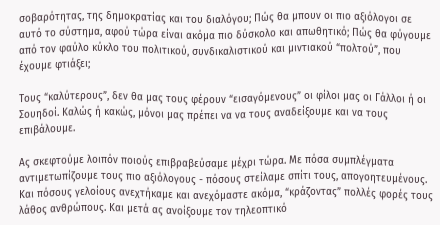σοβαρότητας, της δημοκρατίας και του διαλόγου; Πώς θα μπουν οι πιο αξιόλογοι σε αυτό το σύστημα, αφού τώρα είναι ακόμα πιο δύσκολο και απωθητικό; Πώς θα φύγουμε από τον φαύλο κύκλο του πολιτικού, συνδικαλιστικού και μιντιακού “πολτού”, που έχουμε φτιάξει;

Τους “καλύτερους”, δεν θα μας τους φέρουν “εισαγόμενους” οι φίλοι μας οι Γάλλοι ή οι Σουηδοί. Καλώς ή κακώς, μόνοι μας πρέπει να να τους αναδείξουμε και να τους επιβάλουμε.

Ας σκεφτούμε λοιπόν ποιούς επιβραβεύσαμε μέχρι τώρα. Με πόσα συμπλέγματα αντιμετωπίζουμε τους πιο αξιόλογους - πόσους στείλαμε σπίτι τους, απογοητευμένους. Και πόσους γελοίους ανεχτήκαμε και ανεχόμαστε ακόμα, “κράζοντας” πολλές φορές τους λάθος ανθρώπους. Και μετά ας ανοίξουμε τον τηλεοπτικό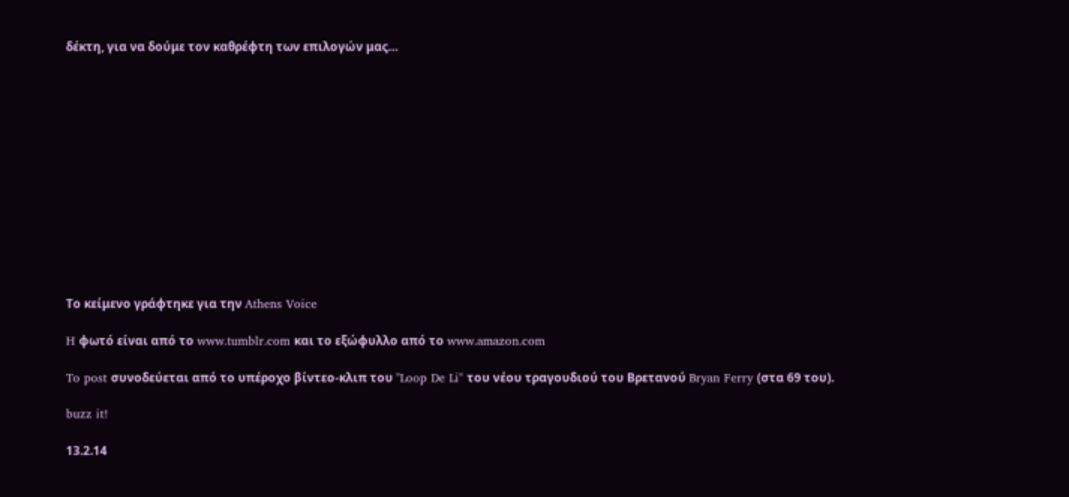δέκτη, για να δούμε τον καθρέφτη των επιλογών μας…













Το κείμενο γράφτηκε για την Athens Voice

H φωτό είναι από το www.tumblr.com και το εξώφυλλο από το www.amazon.com

To post συνοδεύεται από το υπέροχο βίντεο-κλιπ του "Loop De Li" του νέου τραγουδιού του Βρετανού Bryan Ferry (στα 69 του).

buzz it!

13.2.14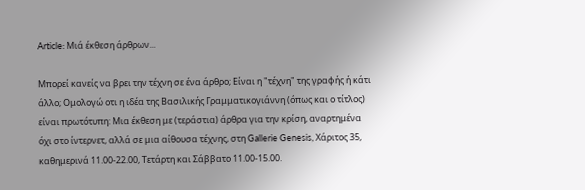Article: Μιά έκθεση άρθρων...

Μπορεί κανείς να βρει την τέχνη σε ένα άρθρο; Είναι η "τέχνη" της γραφής ή κάτι άλλο; Ομολογώ οτι η ιδέα της Βασιλικής Γραμματικογιάννη (όπως και ο τίτλος) είναι πρωτότυπη: Μια έκθεση με (τεράστια) άρθρα για την κρίση, αναρτημένα όχι στο ίντερνετ, αλλά σε μια αίθουσα τέχνης, στη Gallerie Genesis, Χάριτος 35, καθημερινά 11.00-22.00, Τετάρτη και Σάββατο 11.00-15.00.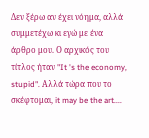Δεν ξέρω αν έχει νόημα, αλλά συμμετέχω κι εγώ με ένα άρθρο μου. Ο αρχικός του τίτλος ήταν "It 's the economy, stupid". Αλλά τώρα που το σκέφτομαι, it may be the art....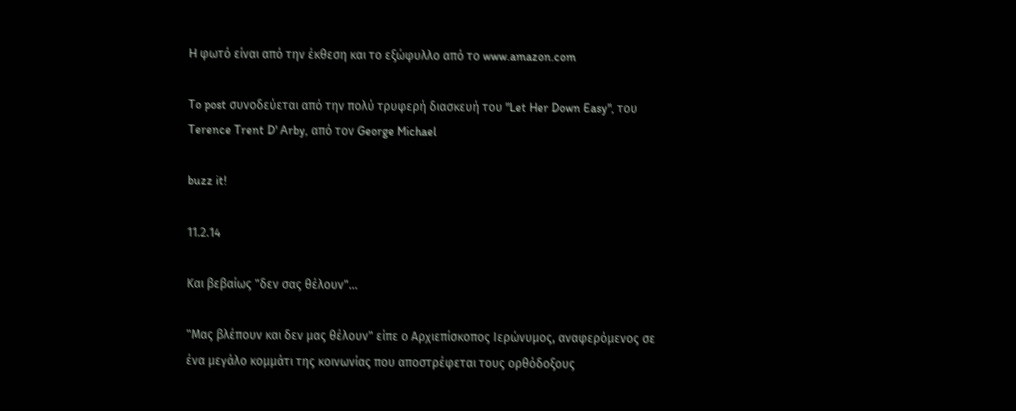H φωτό είναι από την έκθεση και το εξώφυλλο από το www.amazon.com

To post συνοδεύεται από την πολύ τρυφερή διασκευή του "Let Her Down Easy", του Terence Trent D' Arby, από τον George Michael

buzz it!

11.2.14

Και βεβαίως "δεν σας θέλουν"...

"Μας βλέπουν και δεν μας θέλουν" είπε ο Αρχιεπίσκοπος Ιερώνυμος, αναφερόμενος σε ένα μεγάλο κομμάτι της κοινωνίας που αποστρέφεται τους ορθόδοξους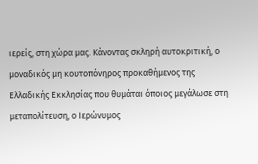ιερείς, στη χώρα μας. Κάνοντας σκληρή αυτοκριτική, ο μοναδικός μη κουτοπόνηρος προκαθήμενος της Ελλαδικής Εκκλησίας που θυμάται όποιος μεγάλωσε στη μεταπολίτευση, ο Ιερώνυμος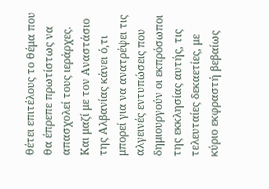θέτει επιτέλους το θέμα που θα έπρεπε πρωτίστως να απασχολεί τους ιεράρχες. Και μαζί με τον Αναστάσιο της Αλβανίας κάνει ό,τι μπορεί για να ανατρέψει τις αλγεινές εντυπώσεις που δημιουργούν οι εκπρόσωποι της εκκλησίας αυτής, τις τελευταίες δεκαετίες, με κύριο εκφραστή βεβαίως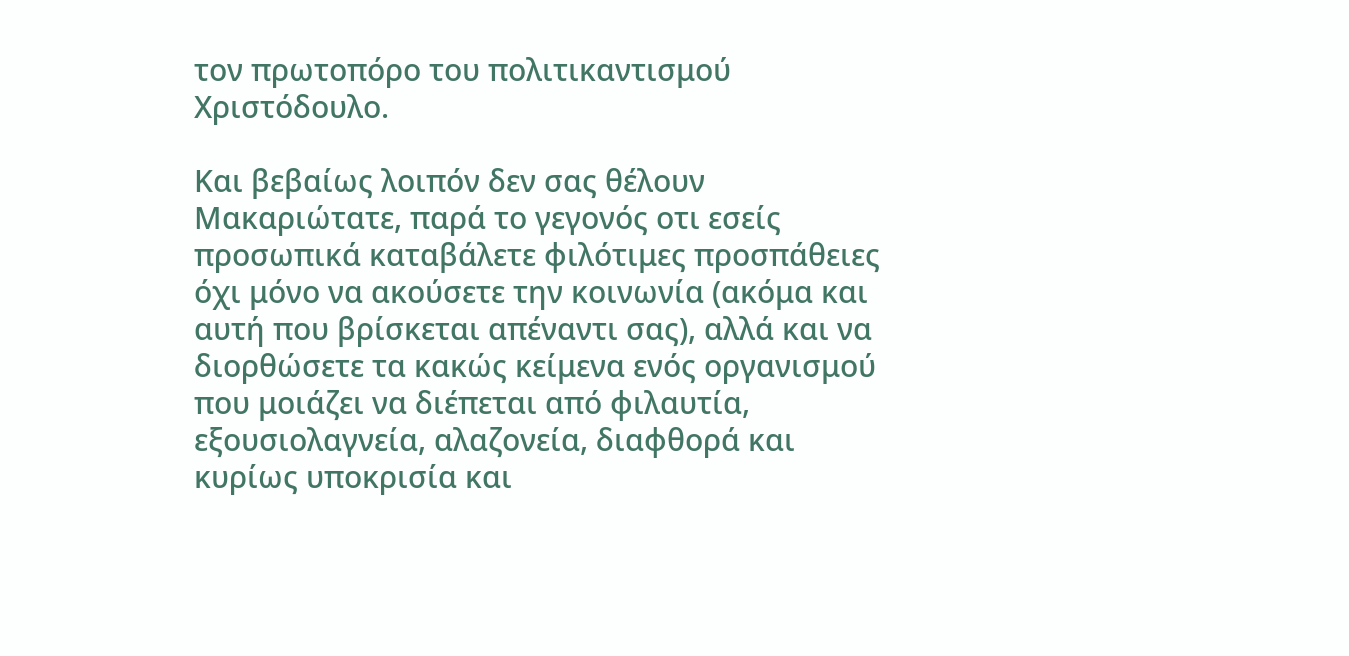τον πρωτοπόρο του πολιτικαντισμού Χριστόδουλο.

Και βεβαίως λοιπόν δεν σας θέλουν Μακαριώτατε, παρά το γεγονός οτι εσείς προσωπικά καταβάλετε φιλότιμες προσπάθειες όχι μόνο να ακούσετε την κοινωνία (ακόμα και αυτή που βρίσκεται απέναντι σας), αλλά και να διορθώσετε τα κακώς κείμενα ενός οργανισμού που μοιάζει να διέπεται από φιλαυτία, εξουσιολαγνεία, αλαζονεία, διαφθορά και κυρίως υποκρισία και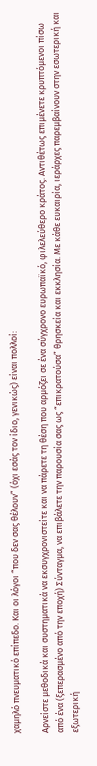χαμηλό πνευματικό επίπεδο. Και οι λόγοι “που δεν σας θέλουν” (όχι εσάς τον ίδιο, γενικώς) είναι πολλοί:

Αρνείστε μεθοδικά και συστηματικά να εκσυγχρονιστείτε και να πάρετε τη θέση που αρμόζει σε ένα σύγχρονο ευρωπαϊκό, φιλελεύθερο κράτος. Αντιθέτως επιμένετε κρυπτόμενοι πίσω από ένα (ξεπερασμένο από την εποχή) Σύνταγμα, να επιβάλετε την παρουσία σας ως “επικρατούσα” θρησκεία και εκκλησία. Με κάθε ευκαιρία, ιεράρχες παρεμβαίνουν στην εσωτερική και εξωτερική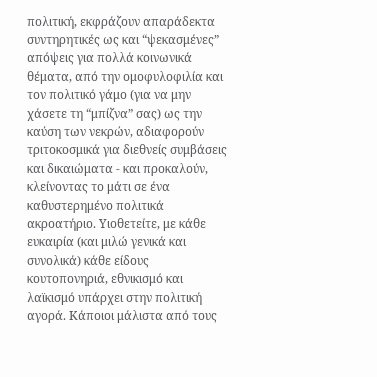πολιτική, εκφράζουν απαράδεκτα συντηρητικές ως και “ψεκασμένες” απόψεις για πολλά κοινωνικά θέματα, από την ομοφυλοφιλία και τον πολιτικό γάμο (για να μην χάσετε τη “μπίζνα” σας) ως την καύση των νεκρών, αδιαφορούν τριτοκοσμικά για διεθνείς συμβάσεις και δικαιώματα - και προκαλούν, κλείνοντας το μάτι σε ένα καθυστερημένο πολιτικά ακροατήριο. Υιοθετείτε, με κάθε ευκαιρία (και μιλώ γενικά και συνολικά) κάθε είδους κουτοπονηριά, εθνικισμό και λαϊκισμό υπάρχει στην πολιτική αγορά. Κάποιοι μάλιστα από τους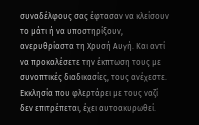συναδέλφους σας έφτασαν να κλείσουν το μάτι ή να υποστηρίξουν, ανερυθρίαστα τη Χρυσή Αυγή. Και αντί να προκαλέσετε την έκπτωση τους με συνοπτικές διαδικασίες, τους ανέχεστε. Εκκλησία που φλερτάρει με τους ναζί δεν επιτρέπεται, έχει αυτοακυρωθεί.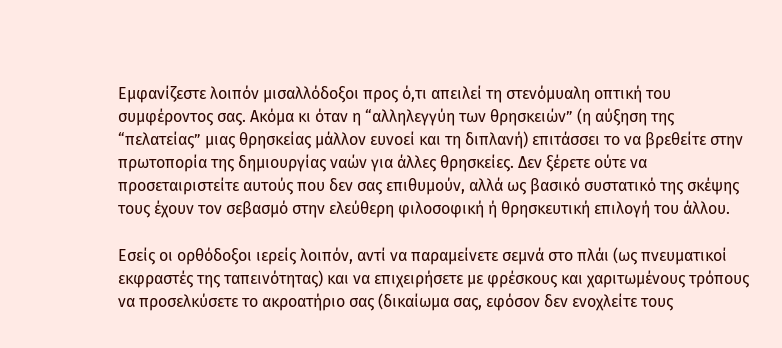Εμφανίζεστε λοιπόν μισαλλόδοξοι προς ό,τι απειλεί τη στενόμυαλη οπτική του συμφέροντος σας. Ακόμα κι όταν η “αλληλεγγύη των θρησκειών” (η αύξηση της “πελατείας” μιας θρησκείας μάλλον ευνοεί και τη διπλανή) επιτάσσει το να βρεθείτε στην πρωτοπορία της δημιουργίας ναών για άλλες θρησκείες. Δεν ξέρετε ούτε να προσεταιριστείτε αυτούς που δεν σας επιθυμούν, αλλά ως βασικό συστατικό της σκέψης τους έχουν τον σεβασμό στην ελεύθερη φιλοσοφική ή θρησκευτική επιλογή του άλλου.

Εσείς οι ορθόδοξοι ιερείς λοιπόν, αντί να παραμείνετε σεμνά στο πλάι (ως πνευματικοί εκφραστές της ταπεινότητας) και να επιχειρήσετε με φρέσκους και χαριτωμένους τρόπους να προσελκύσετε το ακροατήριο σας (δικαίωμα σας, εφόσον δεν ενοχλείτε τους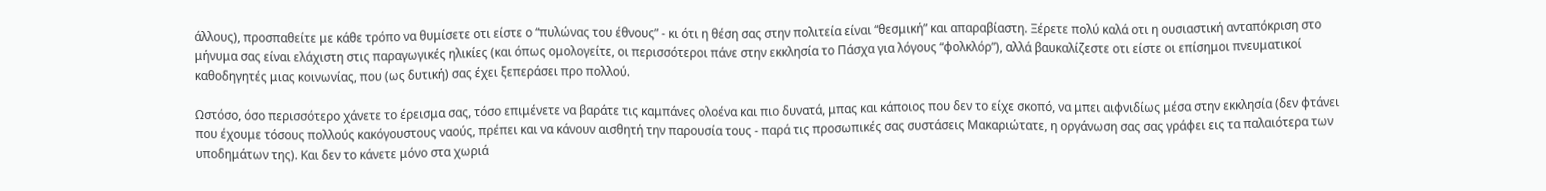άλλους), προσπαθείτε με κάθε τρόπο να θυμίσετε οτι είστε ο “πυλώνας του έθνους” - κι ότι η θέση σας στην πολιτεία είναι “θεσμική” και απαραβίαστη. Ξέρετε πολύ καλά οτι η ουσιαστική ανταπόκριση στο μήνυμα σας είναι ελάχιστη στις παραγωγικές ηλικίες (και όπως ομολογείτε, οι περισσότεροι πάνε στην εκκλησία το Πάσχα για λόγους “φολκλόρ”), αλλά βαυκαλίζεστε οτι είστε οι επίσημοι πνευματικοί καθοδηγητές μιας κοινωνίας, που (ως δυτική) σας έχει ξεπεράσει προ πολλού.

Ωστόσο, όσο περισσότερο χάνετε το έρεισμα σας, τόσο επιμένετε να βαράτε τις καμπάνες ολοένα και πιο δυνατά, μπας και κάποιος που δεν το είχε σκοπό, να μπει αιφνιδίως μέσα στην εκκλησία (δεν φτάνει που έχουμε τόσους πολλούς κακόγουστους ναούς, πρέπει και να κάνουν αισθητή την παρουσία τους - παρά τις προσωπικές σας συστάσεις Μακαριώτατε, η οργάνωση σας σας γράφει εις τα παλαιότερα των υποδημάτων της). Και δεν το κάνετε μόνο στα χωριά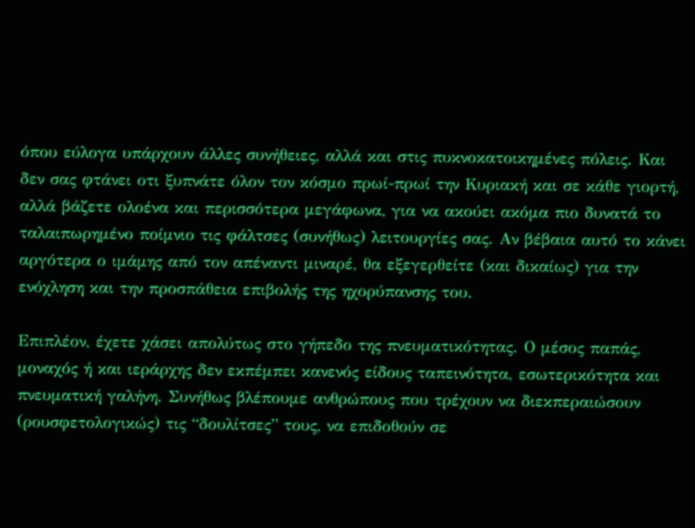όπου εύλογα υπάρχουν άλλες συνήθειες, αλλά και στις πυκνοκατοικημένες πόλεις. Και δεν σας φτάνει οτι ξυπνάτε όλον τον κόσμο πρωί-πρωί την Κυριακή και σε κάθε γιορτή, αλλά βάζετε ολοένα και περισσότερα μεγάφωνα, για να ακούει ακόμα πιο δυνατά το ταλαιπωρημένο ποίμνιο τις φάλτσες (συνήθως) λειτουργίες σας. Αν βέβαια αυτό το κάνει αργότερα ο ιμάμης από τον απέναντι μιναρέ, θα εξεγερθείτε (και δικαίως) για την ενόχληση και την προσπάθεια επιβολής της ηχορύπανσης του.

Επιπλέον, έχετε χάσει απολύτως στο γήπεδο της πνευματικότητας. Ο μέσος παπάς, μοναχός ή και ιεράρχης δεν εκπέμπει κανενός είδους ταπεινότητα, εσωτερικότητα και πνευματική γαλήνη. Συνήθως βλέπουμε ανθρώπους που τρέχουν να διεκπεραιώσουν (ρουσφετολογικώς) τις “δουλίτσες” τους, να επιδοθούν σε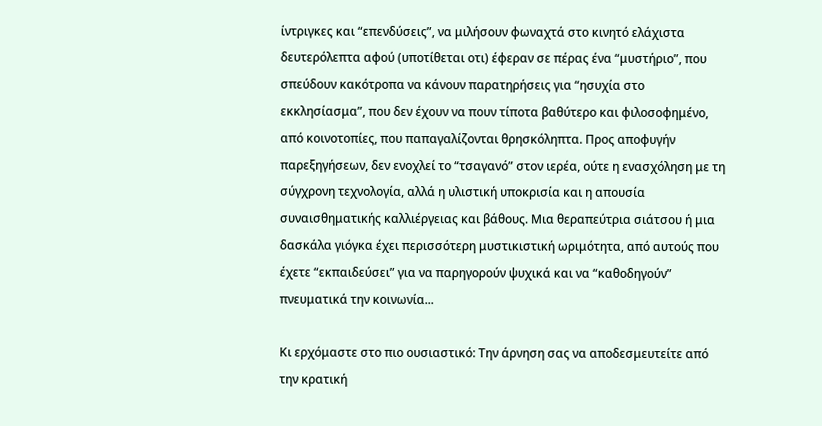ίντριγκες και “επενδύσεις”, να μιλήσουν φωναχτά στο κινητό ελάχιστα δευτερόλεπτα αφού (υποτίθεται οτι) έφεραν σε πέρας ένα “μυστήριο”, που σπεύδουν κακότροπα να κάνουν παρατηρήσεις για “ησυχία στο εκκλησίασμα”, που δεν έχουν να πουν τίποτα βαθύτερο και φιλοσοφημένο, από κοινοτοπίες, που παπαγαλίζονται θρησκόληπτα. Προς αποφυγήν παρεξηγήσεων, δεν ενοχλεί το “τσαγανό” στον ιερέα, ούτε η ενασχόληση με τη σύγχρονη τεχνολογία, αλλά η υλιστική υποκρισία και η απουσία συναισθηματικής καλλιέργειας και βάθους. Μια θεραπεύτρια σιάτσου ή μια δασκάλα γιόγκα έχει περισσότερη μυστικιστική ωριμότητα, από αυτούς που έχετε “εκπαιδεύσει” για να παρηγορούν ψυχικά και να “καθοδηγούν” πνευματικά την κοινωνία...

Κι ερχόμαστε στο πιο ουσιαστικό: Την άρνηση σας να αποδεσμευτείτε από την κρατική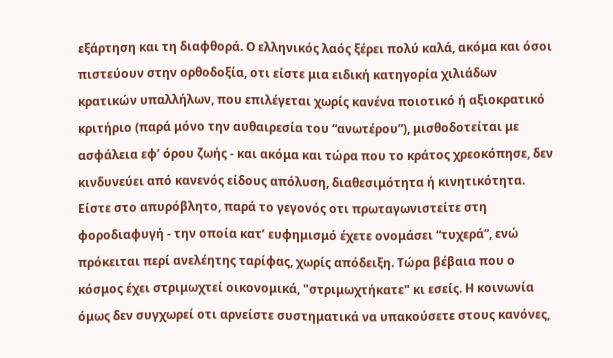εξάρτηση και τη διαφθορά. Ο ελληνικός λαός ξέρει πολύ καλά, ακόμα και όσοι πιστεύουν στην ορθοδοξία, οτι είστε μια ειδική κατηγορία χιλιάδων κρατικών υπαλλήλων, που επιλέγεται χωρίς κανένα ποιοτικό ή αξιοκρατικό κριτήριο (παρά μόνο την αυθαιρεσία του “ανωτέρου”), μισθοδοτείται με ασφάλεια εφ’ όρου ζωής - και ακόμα και τώρα που το κράτος χρεοκόπησε, δεν κινδυνεύει από κανενός είδους απόλυση, διαθεσιμότητα ή κινητικότητα. Είστε στο απυρόβλητο, παρά το γεγονός οτι πρωταγωνιστείτε στη φοροδιαφυγή - την οποία κατ’ ευφημισμό έχετε ονομάσει “τυχερά”, ενώ πρόκειται περί ανελέητης ταρίφας, χωρίς απόδειξη. Τώρα βέβαια που ο κόσμος έχει στριμωχτεί οικονομικά, "στριμωχτήκατε" κι εσείς. Η κοινωνία όμως δεν συγχωρεί οτι αρνείστε συστηματικά να υπακούσετε στους κανόνες,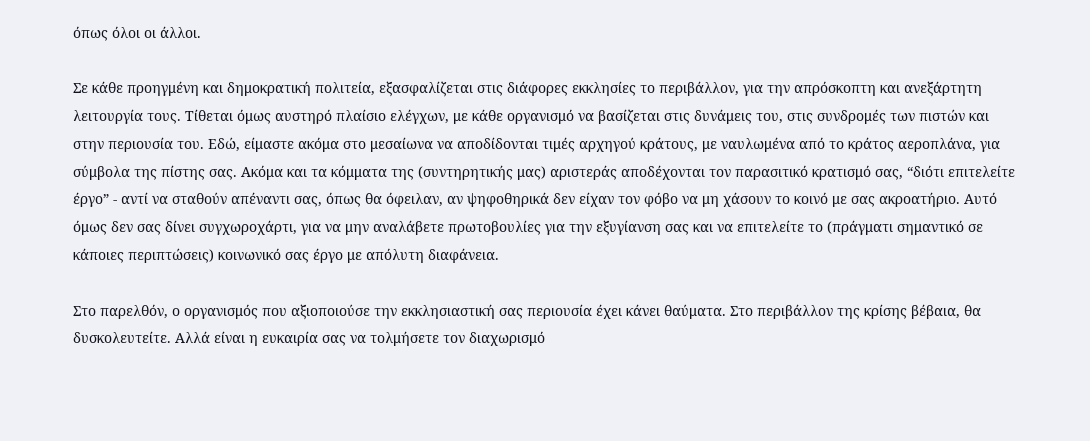όπως όλοι οι άλλοι.

Σε κάθε προηγμένη και δημοκρατική πολιτεία, εξασφαλίζεται στις διάφορες εκκλησίες το περιβάλλον, για την απρόσκοπτη και ανεξάρτητη λειτουργία τους. Τίθεται όμως αυστηρό πλαίσιο ελέγχων, με κάθε οργανισμό να βασίζεται στις δυνάμεις του, στις συνδρομές των πιστών και στην περιουσία του. Εδώ, είμαστε ακόμα στο μεσαίωνα να αποδίδονται τιμές αρχηγού κράτους, με ναυλωμένα από το κράτος αεροπλάνα, για σύμβολα της πίστης σας. Ακόμα και τα κόμματα της (συντηρητικής μας) αριστεράς αποδέχονται τον παρασιτικό κρατισμό σας, “διότι επιτελείτε έργο” - αντί να σταθούν απέναντι σας, όπως θα όφειλαν, αν ψηφοθηρικά δεν είχαν τον φόβο να μη χάσουν το κοινό με σας ακροατήριο. Αυτό όμως δεν σας δίνει συγχωροχάρτι, για να μην αναλάβετε πρωτοβουλίες για την εξυγίανση σας και να επιτελείτε το (πράγματι σημαντικό σε κάποιες περιπτώσεις) κοινωνικό σας έργο με απόλυτη διαφάνεια.

Στο παρελθόν, ο οργανισμός που αξιοποιούσε την εκκλησιαστική σας περιουσία έχει κάνει θαύματα. Στο περιβάλλον της κρίσης βέβαια, θα δυσκολευτείτε. Αλλά είναι η ευκαιρία σας να τολμήσετε τον διαχωρισμό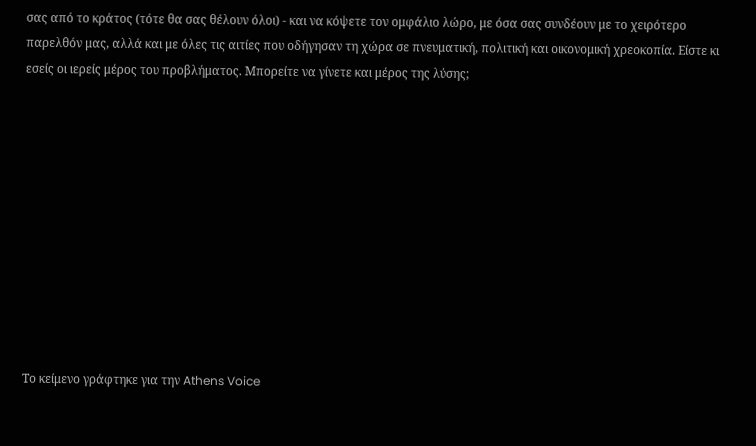σας από το κράτος (τότε θα σας θέλουν όλοι) - και να κόψετε τον ομφάλιο λώρο, με όσα σας συνδέουν με το χειρότερο παρελθόν μας, αλλά και με όλες τις αιτίες που οδήγησαν τη χώρα σε πνευματική, πολιτική και οικονομική χρεοκοπία. Είστε κι εσείς οι ιερείς μέρος του προβλήματος. Μπορείτε να γίνετε και μέρος της λύσης;











Το κείμενο γράφτηκε για την Athens Voice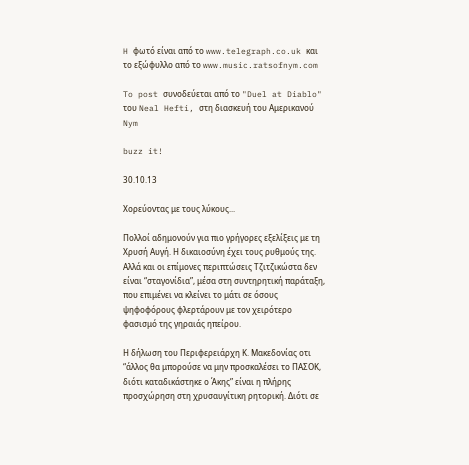H φωτό είναι από το www.telegraph.co.uk και το εξώφυλλο από το www.music.ratsofnym.com

To post συνοδεύεται από το "Duel at Diablo" του Neal Hefti, στη διασκευή του Αμερικανού Nym

buzz it!

30.10.13

Χορεύοντας με τους λύκους...

Πολλοί αδημονούν για πιο γρήγορες εξελίξεις με τη Χρυσή Αυγή. Η δικαιοσύνη έχει τους ρυθμούς της. Αλλά και οι επίμονες περιπτώσεις Τζιτζικώστα δεν είναι “σταγονίδια”, μέσα στη συντηρητική παράταξη, που επιμένει να κλείνει το μάτι σε όσους ψηφοφόρους φλερτάρουν με τον χειρότερο φασισμό της γηραιάς ηπείρου.

Η δήλωση του Περιφερειάρχη Κ. Μακεδονίας οτι “άλλος θα μπορούσε να μην προσκαλέσει το ΠΑΣΟΚ, διότι καταδικάστηκε ο Άκης” είναι η πλήρης προσχώρηση στη χρυσαυγίτικη ρητορική. Διότι σε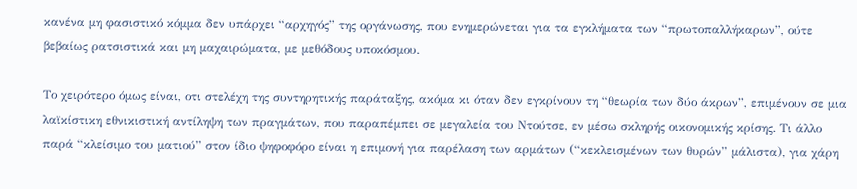κανένα μη φασιστικό κόμμα δεν υπάρχει “αρχηγός” της οργάνωσης, που ενημερώνεται για τα εγκλήματα των “πρωτοπαλλήκαρων”, ούτε βεβαίως ρατσιστικά και μη μαχαιρώματα, με μεθόδους υποκόσμου.

Το χειρότερο όμως είναι, οτι στελέχη της συντηρητικής παράταξης, ακόμα κι όταν δεν εγκρίνουν τη “θεωρία των δύο άκρων”, επιμένουν σε μια λαϊκίστικη εθνικιστική αντίληψη των πραγμάτων, που παραπέμπει σε μεγαλεία του Ντούτσε, εν μέσω σκληρής οικονομικής κρίσης. Τι άλλο παρά “κλείσιμο του ματιού” στον ίδιο ψηφοφόρο είναι η επιμονή για παρέλαση των αρμάτων (“κεκλεισμένων των θυρών” μάλιστα), για χάρη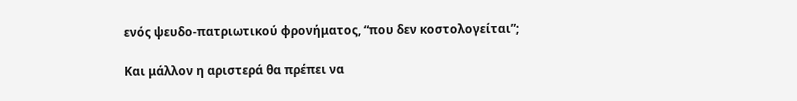ενός ψευδο-πατριωτικού φρονήματος, “που δεν κοστολογείται”;

Και μάλλον η αριστερά θα πρέπει να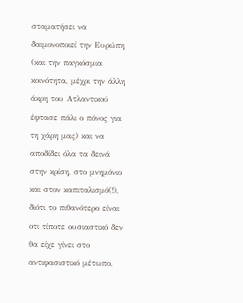σταματήσει να δαιμονοποιεί την Ευρώπη (και την παγκόσμια κοινότητα, μέχρι την άλλη άκρη του Ατλαντικού έφτασε πάλι ο πόνος για τη χάρη μας) και να αποδίδει όλα τα δεινά στην κρίση, στο μνημόνιο και στον καπιταλισμό(!), διότι το πιθανότερο είναι οτι τίποτε ουσιαστικό δεν θα είχε γίνει στο αντιφασιστικό μέτωπο,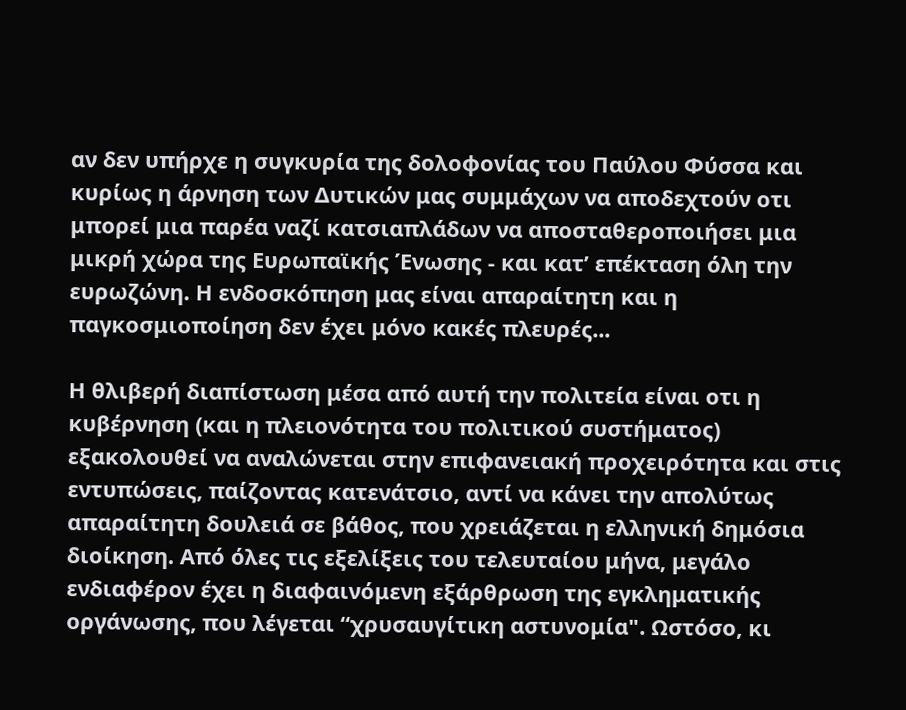αν δεν υπήρχε η συγκυρία της δολοφονίας του Παύλου Φύσσα και κυρίως η άρνηση των Δυτικών μας συμμάχων να αποδεχτούν οτι μπορεί μια παρέα ναζί κατσιαπλάδων να αποσταθεροποιήσει μια μικρή χώρα της Ευρωπαϊκής Ένωσης - και κατ’ επέκταση όλη την ευρωζώνη. Η ενδοσκόπηση μας είναι απαραίτητη και η παγκοσμιοποίηση δεν έχει μόνο κακές πλευρές...

Η θλιβερή διαπίστωση μέσα από αυτή την πολιτεία είναι οτι η κυβέρνηση (και η πλειονότητα του πολιτικού συστήματος) εξακολουθεί να αναλώνεται στην επιφανειακή προχειρότητα και στις εντυπώσεις, παίζοντας κατενάτσιο, αντί να κάνει την απολύτως απαραίτητη δουλειά σε βάθος, που χρειάζεται η ελληνική δημόσια διοίκηση. Από όλες τις εξελίξεις του τελευταίου μήνα, μεγάλο ενδιαφέρον έχει η διαφαινόμενη εξάρθρωση της εγκληματικής οργάνωσης, που λέγεται “χρυσαυγίτικη αστυνομία". Ωστόσο, κι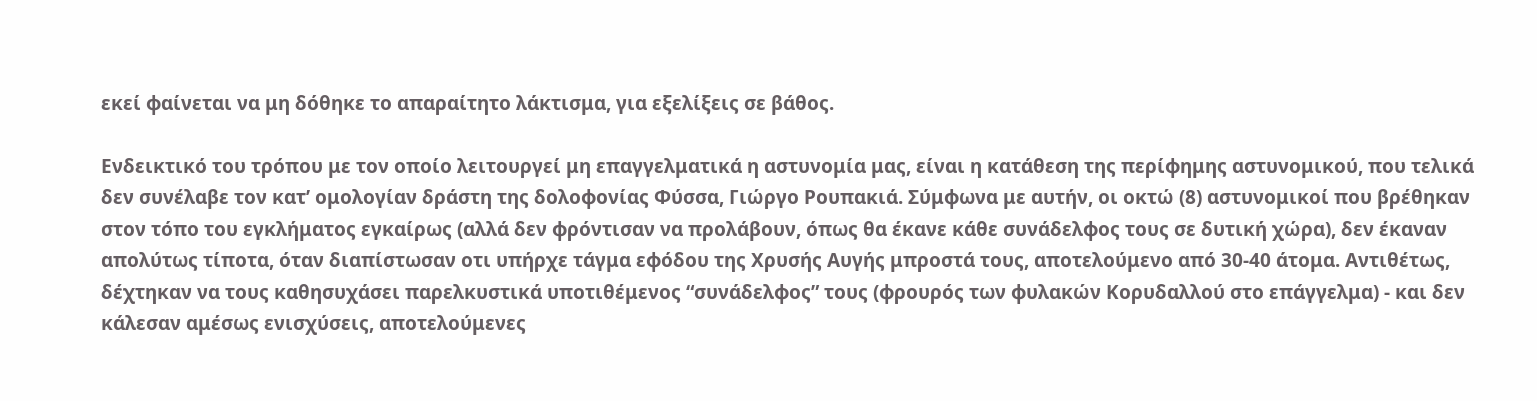εκεί φαίνεται να μη δόθηκε το απαραίτητο λάκτισμα, για εξελίξεις σε βάθος.

Ενδεικτικό του τρόπου με τον οποίο λειτουργεί μη επαγγελματικά η αστυνομία μας, είναι η κατάθεση της περίφημης αστυνομικού, που τελικά δεν συνέλαβε τον κατ’ ομολογίαν δράστη της δολοφονίας Φύσσα, Γιώργο Ρουπακιά. Σύμφωνα με αυτήν, οι οκτώ (8) αστυνομικοί που βρέθηκαν στον τόπο του εγκλήματος εγκαίρως (αλλά δεν φρόντισαν να προλάβουν, όπως θα έκανε κάθε συνάδελφος τους σε δυτική χώρα), δεν έκαναν απολύτως τίποτα, όταν διαπίστωσαν οτι υπήρχε τάγμα εφόδου της Χρυσής Αυγής μπροστά τους, αποτελούμενο από 30-40 άτομα. Αντιθέτως, δέχτηκαν να τους καθησυχάσει παρελκυστικά υποτιθέμενος “συνάδελφος” τους (φρουρός των φυλακών Κορυδαλλού στο επάγγελμα) - και δεν κάλεσαν αμέσως ενισχύσεις, αποτελούμενες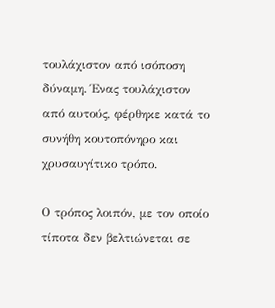τουλάχιστον από ισόποση δύναμη. Ένας τουλάχιστον από αυτούς, φέρθηκε κατά το συνήθη κουτοπόνηρο και χρυσαυγίτικο τρόπο.

Ο τρόπος λοιπόν, με τον οποίο τίποτα δεν βελτιώνεται σε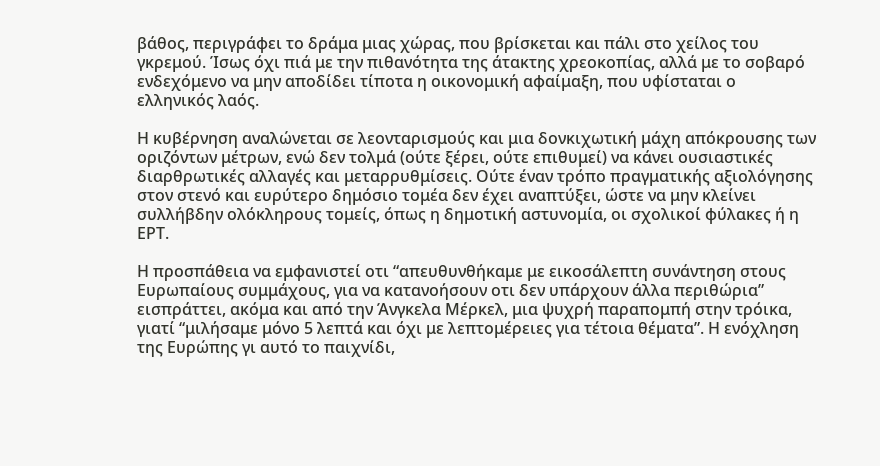βάθος, περιγράφει το δράμα μιας χώρας, που βρίσκεται και πάλι στο χείλος του γκρεμού. Ίσως όχι πιά με την πιθανότητα της άτακτης χρεοκοπίας, αλλά με το σοβαρό ενδεχόμενο να μην αποδίδει τίποτα η οικονομική αφαίμαξη, που υφίσταται ο ελληνικός λαός.

Η κυβέρνηση αναλώνεται σε λεονταρισμούς και μια δονκιχωτική μάχη απόκρουσης των οριζόντων μέτρων, ενώ δεν τολμά (ούτε ξέρει, ούτε επιθυμεί) να κάνει ουσιαστικές διαρθρωτικές αλλαγές και μεταρρυθμίσεις. Ούτε έναν τρόπο πραγματικής αξιολόγησης στον στενό και ευρύτερο δημόσιο τομέα δεν έχει αναπτύξει, ώστε να μην κλείνει συλλήβδην ολόκληρους τομείς, όπως η δημοτική αστυνομία, οι σχολικοί φύλακες ή η ΕΡΤ.

Η προσπάθεια να εμφανιστεί οτι “απευθυνθήκαμε με εικοσάλεπτη συνάντηση στους Ευρωπαίους συμμάχους, για να κατανοήσουν οτι δεν υπάρχουν άλλα περιθώρια” εισπράττει, ακόμα και από την Άνγκελα Μέρκελ, μια ψυχρή παραπομπή στην τρόικα, γιατί “μιλήσαμε μόνο 5 λεπτά και όχι με λεπτομέρειες για τέτοια θέματα”. Η ενόχληση της Ευρώπης γι αυτό το παιχνίδι,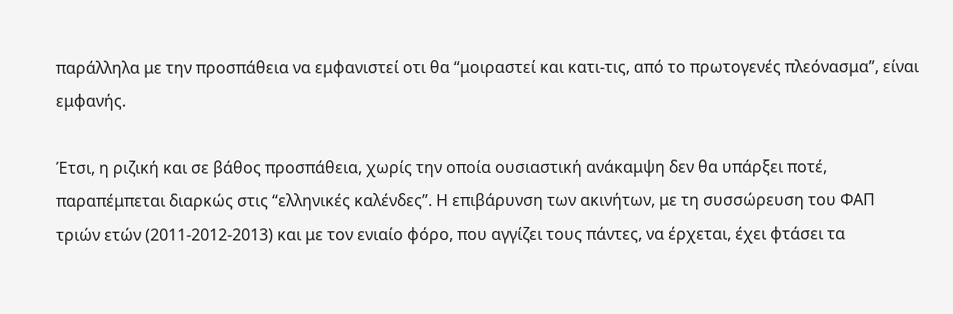παράλληλα με την προσπάθεια να εμφανιστεί οτι θα “μοιραστεί και κατι-τις, από το πρωτογενές πλεόνασμα”, είναι εμφανής.

Έτσι, η ριζική και σε βάθος προσπάθεια, χωρίς την οποία ουσιαστική ανάκαμψη δεν θα υπάρξει ποτέ, παραπέμπεται διαρκώς στις “ελληνικές καλένδες”. Η επιβάρυνση των ακινήτων, με τη συσσώρευση του ΦΑΠ τριών ετών (2011-2012-2013) και με τον ενιαίο φόρο, που αγγίζει τους πάντες, να έρχεται, έχει φτάσει τα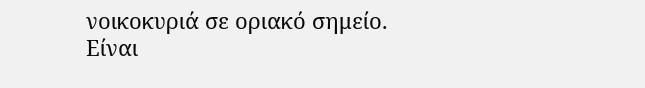νοικοκυριά σε οριακό σημείο. Είναι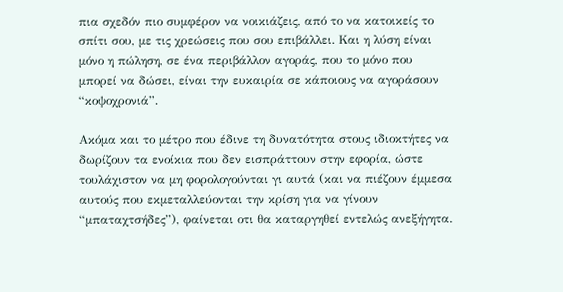πια σχεδόν πιο συμφέρον να νοικιάζεις, από το να κατοικείς το σπίτι σου, με τις χρεώσεις που σου επιβάλλει. Και η λύση είναι μόνο η πώληση, σε ένα περιβάλλον αγοράς, που το μόνο που μπορεί να δώσει, είναι την ευκαιρία σε κάποιους να αγοράσουν “κοψοχρονιά”.

Ακόμα και το μέτρο που έδινε τη δυνατότητα στους ιδιοκτήτες να δωρίζουν τα ενοίκια που δεν εισπράττουν στην εφορία, ώστε τουλάχιστον να μη φορολογούνται γι αυτά (και να πιέζουν έμμεσα αυτούς που εκμεταλλεύονται την κρίση για να γίνουν “μπαταχτσήδες”), φαίνεται οτι θα καταργηθεί εντελώς ανεξήγητα.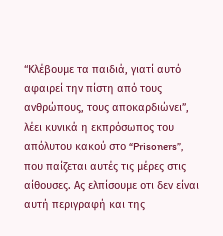“Κλέβουμε τα παιδιά, γιατί αυτό αφαιρεί την πίστη από τους ανθρώπους, τους αποκαρδιώνει”, λέει κυνικά η εκπρόσωπος του απόλυτου κακού στο “Prisoners”, που παίζεται αυτές τις μέρες στις αίθουσες. Ας ελπίσουμε οτι δεν είναι αυτή περιγραφή και της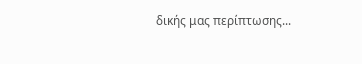δικής μας περίπτωσης...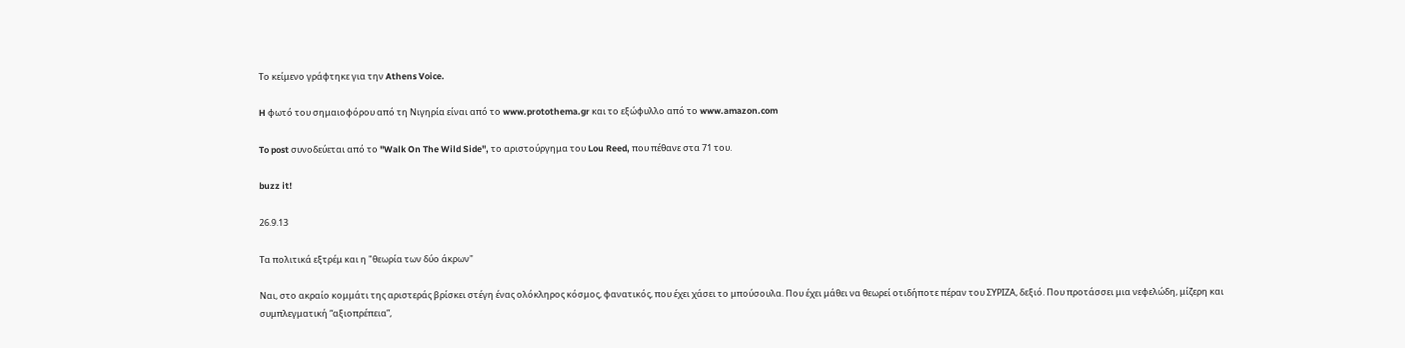Το κείμενο γράφτηκε για την Athens Voice.

H φωτό του σημαιοφόρου από τη Νιγηρία είναι από το www.protothema.gr και το εξώφυλλο από το www.amazon.com

To post συνοδεύεται από το "Walk On The Wild Side", το αριστούργημα του Lou Reed, που πέθανε στα 71 του.

buzz it!

26.9.13

Τα πολιτικά εξτρέμ και η "θεωρία των δύο άκρων"

Ναι, στο ακραίο κομμάτι της αριστεράς βρίσκει στέγη ένας ολόκληρος κόσμος, φανατικός, που έχει χάσει το μπούσουλα. Που έχει μάθει να θεωρεί οτιδήποτε πέραν του ΣΥΡΙΖΑ, δεξιό. Που προτάσσει μια νεφελώδη, μίζερη και συμπλεγματική “αξιοπρέπεια”,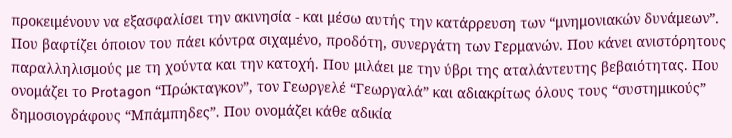προκειμένουν να εξασφαλίσει την ακινησία - και μέσω αυτής την κατάρρευση των “μνημονιακών δυνάμεων”. Που βαφτίζει όποιον του πάει κόντρα σιχαμένο, προδότη, συνεργάτη των Γερμανών. Που κάνει ανιστόρητους παραλληλισμούς με τη χούντα και την κατοχή. Που μιλάει με την ύβρι της αταλάντευτης βεβαιότητας. Που ονομάζει το Protagon “Πρώκταγκον”, τον Γεωργελέ “Γεωργαλά” και αδιακρίτως όλους τους “συστημικούς” δημοσιογράφους “Μπάμπηδες”. Που ονομάζει κάθε αδικία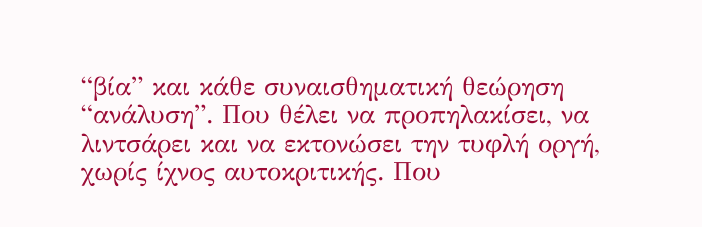“βία” και κάθε συναισθηματική θεώρηση “ανάλυση”. Που θέλει να προπηλακίσει, να λιντσάρει και να εκτονώσει την τυφλή οργή, χωρίς ίχνος αυτοκριτικής. Που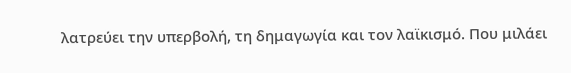λατρεύει την υπερβολή, τη δημαγωγία και τον λαϊκισμό. Που μιλάει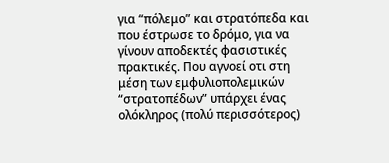για “πόλεμο” και στρατόπεδα και που έστρωσε το δρόμο, για να γίνουν αποδεκτές φασιστικές πρακτικές. Που αγνοεί οτι στη μέση των εμφυλιοπολεμικών “στρατοπέδων” υπάρχει ένας ολόκληρος (πολύ περισσότερος)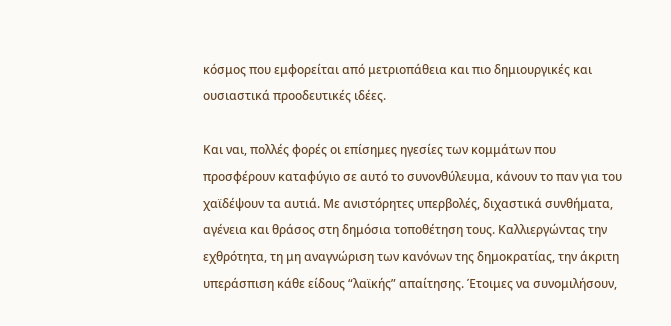κόσμος που εμφορείται από μετριοπάθεια και πιο δημιουργικές και ουσιαστικά προοδευτικές ιδέες.

Και ναι, πολλές φορές οι επίσημες ηγεσίες των κομμάτων που προσφέρουν καταφύγιο σε αυτό το συνονθύλευμα, κάνουν το παν για του χαϊδέψουν τα αυτιά. Με ανιστόρητες υπερβολές, διχαστικά συνθήματα, αγένεια και θράσος στη δημόσια τοποθέτηση τους. Καλλιεργώντας την εχθρότητα, τη μη αναγνώριση των κανόνων της δημοκρατίας, την άκριτη υπεράσπιση κάθε είδους “λαϊκής” απαίτησης. Έτοιμες να συνομιλήσουν,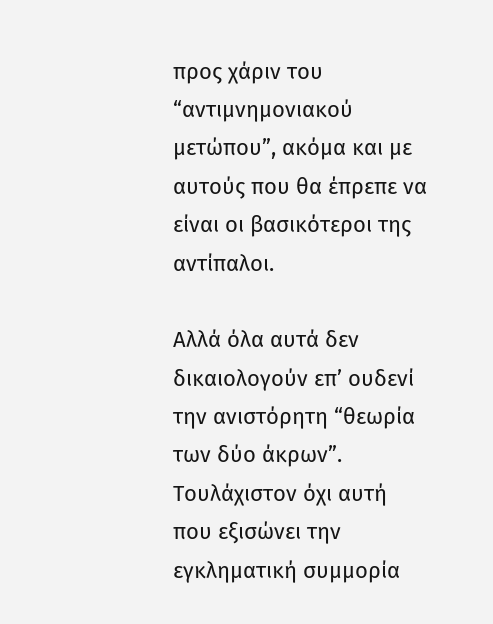προς χάριν του “αντιμνημονιακού μετώπου”, ακόμα και με αυτούς που θα έπρεπε να είναι οι βασικότεροι της αντίπαλοι.

Αλλά όλα αυτά δεν δικαιολογούν επ’ ουδενί την ανιστόρητη “θεωρία των δύο άκρων”. Τουλάχιστον όχι αυτή που εξισώνει την εγκληματική συμμορία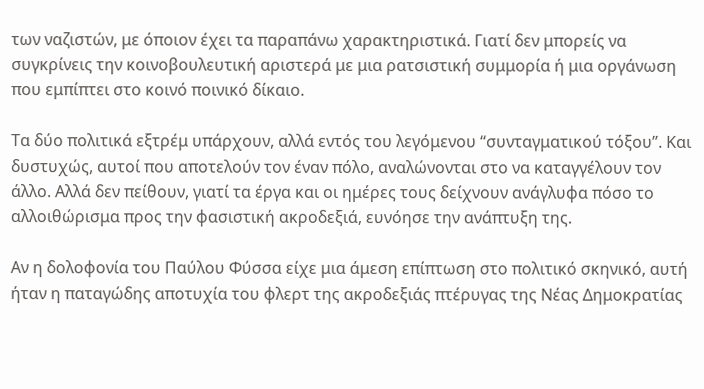των ναζιστών, με όποιον έχει τα παραπάνω χαρακτηριστικά. Γιατί δεν μπορείς να συγκρίνεις την κοινοβουλευτική αριστερά με μια ρατσιστική συμμορία ή μια οργάνωση που εμπίπτει στο κοινό ποινικό δίκαιο.

Τα δύο πολιτικά εξτρέμ υπάρχουν, αλλά εντός του λεγόμενου “συνταγματικού τόξου”. Και δυστυχώς, αυτοί που αποτελούν τον έναν πόλο, αναλώνονται στο να καταγγέλουν τον άλλο. Αλλά δεν πείθουν, γιατί τα έργα και οι ημέρες τους δείχνουν ανάγλυφα πόσο το αλλοιθώρισμα προς την φασιστική ακροδεξιά, ευνόησε την ανάπτυξη της.

Αν η δολοφονία του Παύλου Φύσσα είχε μια άμεση επίπτωση στο πολιτικό σκηνικό, αυτή ήταν η παταγώδης αποτυχία του φλερτ της ακροδεξιάς πτέρυγας της Νέας Δημοκρατίας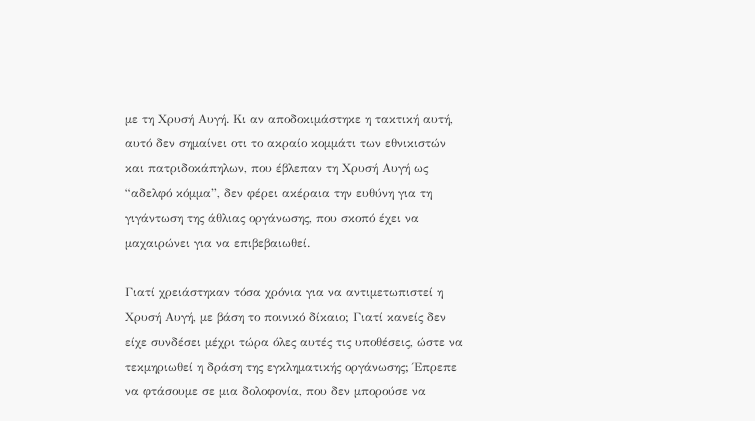με τη Χρυσή Αυγή. Κι αν αποδοκιμάστηκε η τακτική αυτή, αυτό δεν σημαίνει οτι το ακραίο κομμάτι των εθνικιστών και πατριδοκάπηλων, που έβλεπαν τη Χρυσή Αυγή ως “αδελφό κόμμα”, δεν φέρει ακέραια την ευθύνη για τη γιγάντωση της άθλιας οργάνωσης, που σκοπό έχει να μαχαιρώνει για να επιβεβαιωθεί.

Γιατί χρειάστηκαν τόσα χρόνια για να αντιμετωπιστεί η Χρυσή Αυγή, με βάση το ποινικό δίκαιο; Γιατί κανείς δεν είχε συνδέσει μέχρι τώρα όλες αυτές τις υποθέσεις, ώστε να τεκμηριωθεί η δράση της εγκληματικής οργάνωσης; Έπρεπε να φτάσουμε σε μια δολοφονία, που δεν μπορούσε να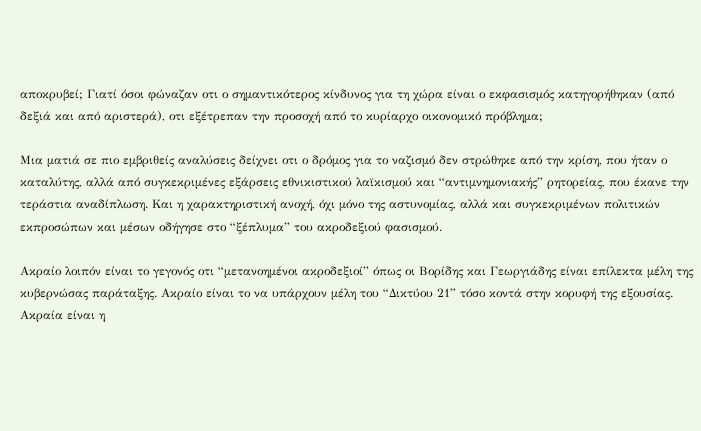αποκρυβεί; Γιατί όσοι φώναζαν οτι ο σημαντικότερος κίνδυνος για τη χώρα είναι ο εκφασισμός κατηγορήθηκαν (από δεξιά και από αριστερά), οτι εξέτρεπαν την προσοχή από το κυρίαρχο οικονομικό πρόβλημα;

Μια ματιά σε πιο εμβριθείς αναλύσεις δείχνει οτι ο δρόμος για το ναζισμό δεν στρώθηκε από την κρίση, που ήταν ο καταλύτης, αλλά από συγκεκριμένες εξάρσεις εθνικιστικού λαϊκισμού και “αντιμνημονιακής” ρητορείας, που έκανε την τεράστια αναδίπλωση. Και η χαρακτηριστική ανοχή, όχι μόνο της αστυνομίας, αλλά και συγκεκριμένων πολιτικών εκπροσώπων και μέσων οδήγησε στο “ξέπλυμα” του ακροδεξιού φασισμού.

Ακραίο λοιπόν είναι το γεγονός οτι “μετανοημένοι ακροδεξιοί” όπως οι Βορίδης και Γεωργιάδης είναι επίλεκτα μέλη της κυβερνώσας παράταξης. Ακραίο είναι το να υπάρχουν μέλη του “Δικτύου 21” τόσο κοντά στην κορυφή της εξουσίας. Ακραία είναι η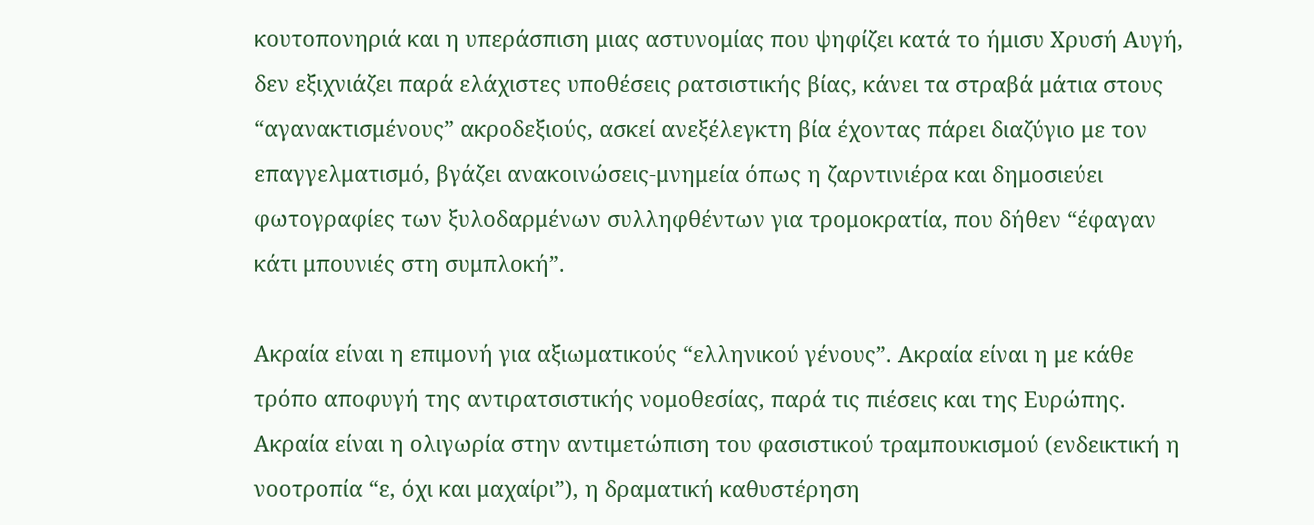κουτοπονηριά και η υπεράσπιση μιας αστυνομίας που ψηφίζει κατά το ήμισυ Χρυσή Αυγή, δεν εξιχνιάζει παρά ελάχιστες υποθέσεις ρατσιστικής βίας, κάνει τα στραβά μάτια στους “αγανακτισμένους” ακροδεξιούς, ασκεί ανεξέλεγκτη βία έχοντας πάρει διαζύγιο με τον επαγγελματισμό, βγάζει ανακοινώσεις-μνημεία όπως η ζαρντινιέρα και δημοσιεύει φωτογραφίες των ξυλοδαρμένων συλληφθέντων για τρομοκρατία, που δήθεν “έφαγαν κάτι μπουνιές στη συμπλοκή”.

Ακραία είναι η επιμονή για αξιωματικούς “ελληνικού γένους”. Ακραία είναι η με κάθε τρόπο αποφυγή της αντιρατσιστικής νομοθεσίας, παρά τις πιέσεις και της Ευρώπης. Ακραία είναι η ολιγωρία στην αντιμετώπιση του φασιστικού τραμπουκισμού (ενδεικτική η νοοτροπία “ε, όχι και μαχαίρι”), η δραματική καθυστέρηση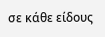σε κάθε είδους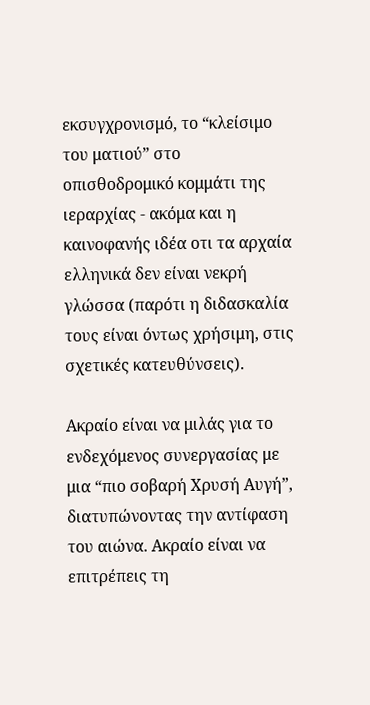εκσυγχρονισμό, το “κλείσιμο του ματιού” στο οπισθοδρομικό κομμάτι της ιεραρχίας - ακόμα και η καινοφανής ιδέα οτι τα αρχαία ελληνικά δεν είναι νεκρή γλώσσα (παρότι η διδασκαλία τους είναι όντως χρήσιμη, στις σχετικές κατευθύνσεις).

Ακραίο είναι να μιλάς για το ενδεχόμενος συνεργασίας με μια “πιο σοβαρή Χρυσή Αυγή”, διατυπώνοντας την αντίφαση του αιώνα. Ακραίο είναι να επιτρέπεις τη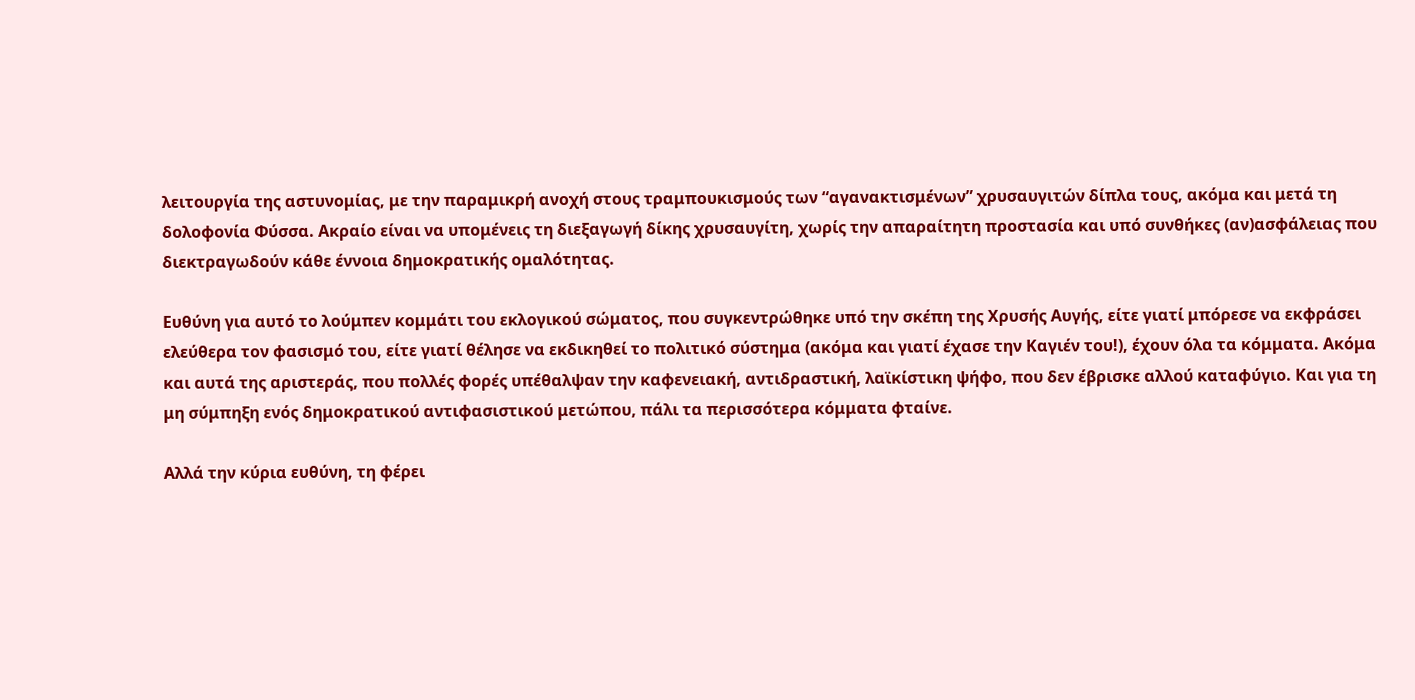λειτουργία της αστυνομίας, με την παραμικρή ανοχή στους τραμπουκισμούς των “αγανακτισμένων” χρυσαυγιτών δίπλα τους, ακόμα και μετά τη δολοφονία Φύσσα. Ακραίο είναι να υπομένεις τη διεξαγωγή δίκης χρυσαυγίτη, χωρίς την απαραίτητη προστασία και υπό συνθήκες (αν)ασφάλειας που διεκτραγωδούν κάθε έννοια δημοκρατικής ομαλότητας.

Ευθύνη για αυτό το λούμπεν κομμάτι του εκλογικού σώματος, που συγκεντρώθηκε υπό την σκέπη της Χρυσής Αυγής, είτε γιατί μπόρεσε να εκφράσει ελεύθερα τον φασισμό του, είτε γιατί θέλησε να εκδικηθεί το πολιτικό σύστημα (ακόμα και γιατί έχασε την Καγιέν του!), έχουν όλα τα κόμματα. Ακόμα και αυτά της αριστεράς, που πολλές φορές υπέθαλψαν την καφενειακή, αντιδραστική, λαϊκίστικη ψήφο, που δεν έβρισκε αλλού καταφύγιο. Και για τη μη σύμπηξη ενός δημοκρατικού αντιφασιστικού μετώπου, πάλι τα περισσότερα κόμματα φταίνε.

Αλλά την κύρια ευθύνη, τη φέρει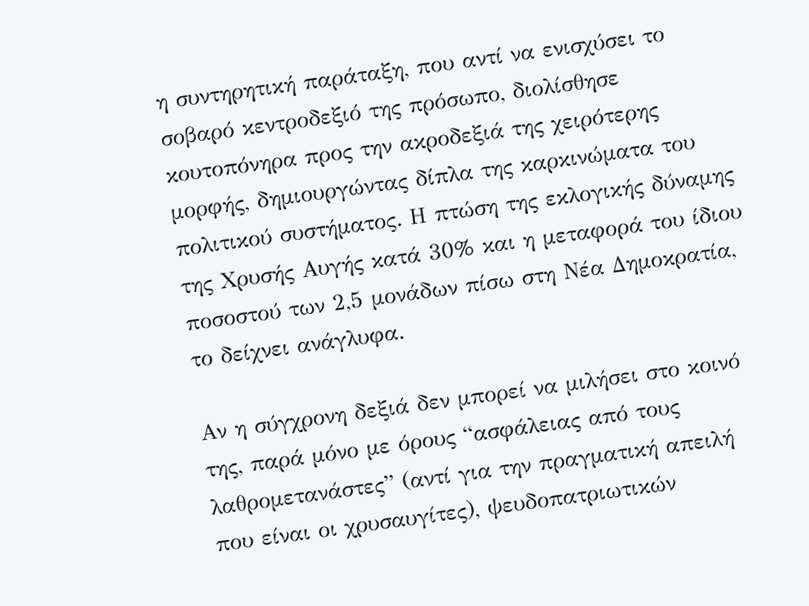η συντηρητική παράταξη, που αντί να ενισχύσει το σοβαρό κεντροδεξιό της πρόσωπο, διολίσθησε κουτοπόνηρα προς την ακροδεξιά της χειρότερης μορφής, δημιουργώντας δίπλα της καρκινώματα του πολιτικού συστήματος. Η πτώση της εκλογικής δύναμης της Χρυσής Αυγής κατά 30% και η μεταφορά του ίδιου ποσοστού των 2,5 μονάδων πίσω στη Νέα Δημοκρατία, το δείχνει ανάγλυφα.

Αν η σύγχρονη δεξιά δεν μπορεί να μιλήσει στο κοινό της, παρά μόνο με όρους “ασφάλειας από τους λαθρομετανάστες” (αντί για την πραγματική απειλή που είναι οι χρυσαυγίτες), ψευδοπατριωτικών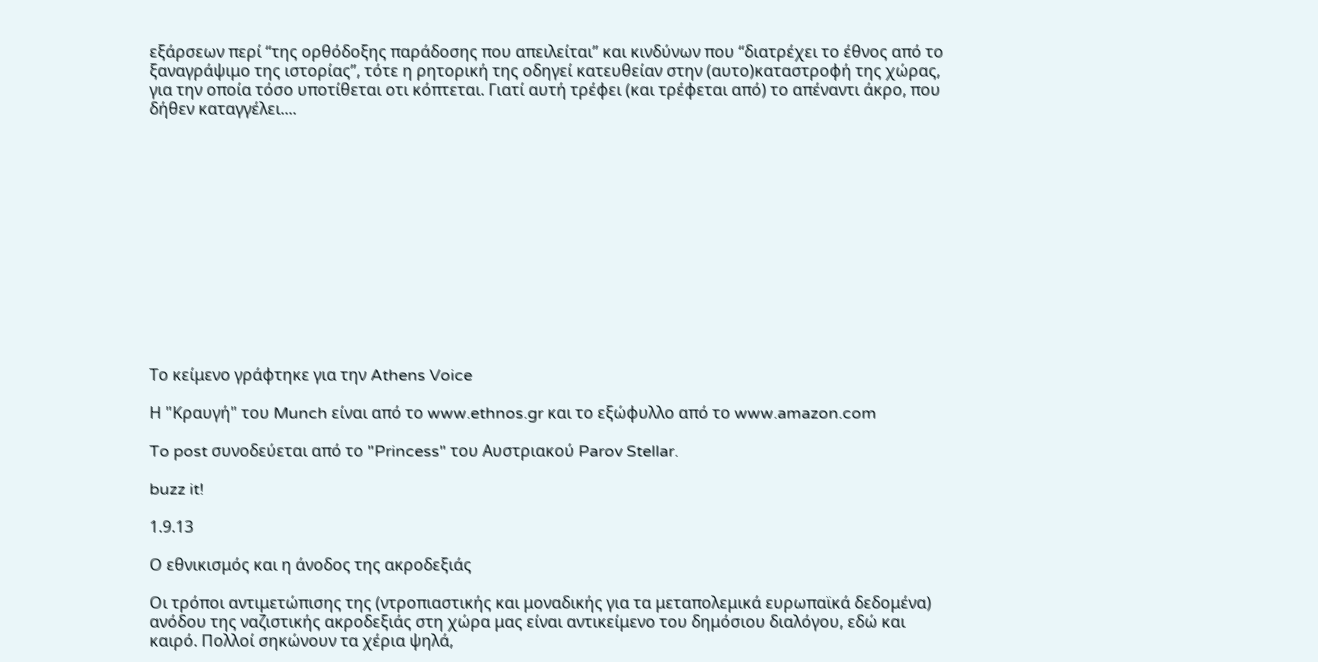εξάρσεων περί “της ορθόδοξης παράδοσης που απειλείται” και κινδύνων που “διατρέχει το έθνος από το ξαναγράψιμο της ιστορίας”, τότε η ρητορική της οδηγεί κατευθείαν στην (αυτο)καταστροφή της χώρας, για την οποία τόσο υποτίθεται οτι κόπτεται. Γιατί αυτή τρέφει (και τρέφεται από) το απέναντι άκρο, που δήθεν καταγγέλει....













Το κείμενο γράφτηκε για την Athens Voice

Η "Κραυγή" του Munch είναι από το www.ethnos.gr και το εξώφυλλο από το www.amazon.com

To post συνοδεύεται από το "Princess" του Αυστριακού Parov Stellar.

buzz it!

1.9.13

Ο εθνικισμός και η άνοδος της ακροδεξιάς

Οι τρόποι αντιμετώπισης της (ντροπιαστικής και μοναδικής για τα μεταπολεμικά ευρωπαϊκά δεδομένα) ανόδου της ναζιστικής ακροδεξιάς στη χώρα μας είναι αντικείμενο του δημόσιου διαλόγου, εδώ και καιρό. Πολλοί σηκώνουν τα χέρια ψηλά,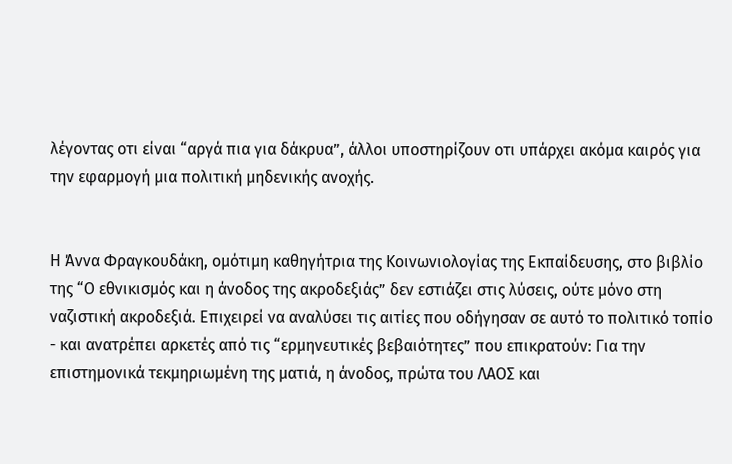λέγοντας οτι είναι “αργά πια για δάκρυα”, άλλοι υποστηρίζουν οτι υπάρχει ακόμα καιρός για την εφαρμογή μια πολιτική μηδενικής ανοχής.


Η Άννα Φραγκουδάκη, ομότιμη καθηγήτρια της Κοινωνιολογίας της Εκπαίδευσης, στο βιβλίο της “Ο εθνικισμός και η άνοδος της ακροδεξιάς” δεν εστιάζει στις λύσεις, ούτε μόνο στη ναζιστική ακροδεξιά. Επιχειρεί να αναλύσει τις αιτίες που οδήγησαν σε αυτό το πολιτικό τοπίο - και ανατρέπει αρκετές από τις “ερμηνευτικές βεβαιότητες” που επικρατούν: Για την επιστημονικά τεκμηριωμένη της ματιά, η άνοδος, πρώτα του ΛΑΟΣ και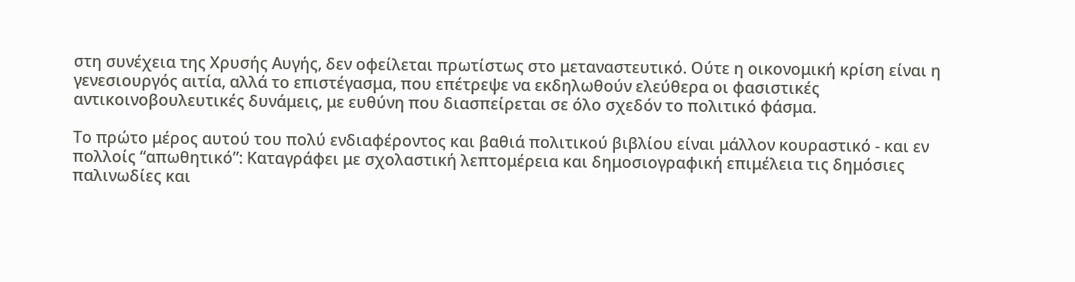στη συνέχεια της Χρυσής Αυγής, δεν οφείλεται πρωτίστως στο μεταναστευτικό. Ούτε η οικονομική κρίση είναι η γενεσιουργός αιτία, αλλά το επιστέγασμα, που επέτρεψε να εκδηλωθούν ελεύθερα οι φασιστικές αντικοινοβουλευτικές δυνάμεις, με ευθύνη που διασπείρεται σε όλο σχεδόν το πολιτικό φάσμα.

Το πρώτο μέρος αυτού του πολύ ενδιαφέροντος και βαθιά πολιτικού βιβλίου είναι μάλλον κουραστικό - και εν πολλοίς “απωθητικό”: Καταγράφει με σχολαστική λεπτομέρεια και δημοσιογραφική επιμέλεια τις δημόσιες παλινωδίες και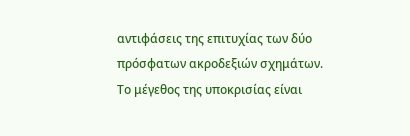αντιφάσεις της επιτυχίας των δύο πρόσφατων ακροδεξιών σχημάτων. Το μέγεθος της υποκρισίας είναι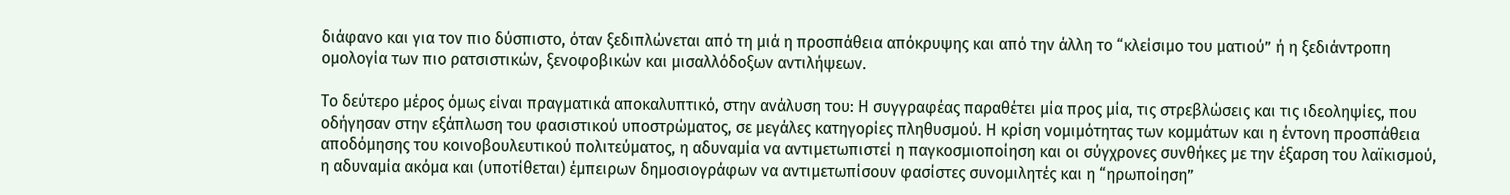διάφανο και για τον πιο δύσπιστο, όταν ξεδιπλώνεται από τη μιά η προσπάθεια απόκρυψης και από την άλλη το “κλείσιμο του ματιού” ή η ξεδιάντροπη ομολογία των πιο ρατσιστικών, ξενοφοβικών και μισαλλόδοξων αντιλήψεων.

Το δεύτερο μέρος όμως είναι πραγματικά αποκαλυπτικό, στην ανάλυση του: Η συγγραφέας παραθέτει μία προς μία, τις στρεβλώσεις και τις ιδεοληψίες, που οδήγησαν στην εξάπλωση του φασιστικού υποστρώματος, σε μεγάλες κατηγορίες πληθυσμού. Η κρίση νομιμότητας των κομμάτων και η έντονη προσπάθεια αποδόμησης του κοινοβουλευτικού πολιτεύματος, η αδυναμία να αντιμετωπιστεί η παγκοσμιοποίηση και οι σύγχρονες συνθήκες με την έξαρση του λαϊκισμού, η αδυναμία ακόμα και (υποτίθεται) έμπειρων δημοσιογράφων να αντιμετωπίσουν φασίστες συνομιλητές και η “ηρωποίηση”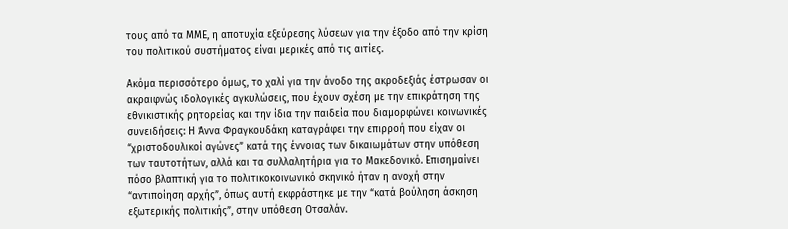τους από τα ΜΜΕ, η αποτυχία εξεύρεσης λύσεων για την έξοδο από την κρίση του πολιτικού συστήματος είναι μερικές από τις αιτίες.

Ακόμα περισσότερο όμως, το χαλί για την άνοδο της ακροδεξιάς έστρωσαν οι ακραιφνώς ιδολογικές αγκυλώσεις, που έχουν σχέση με την επικράτηση της εθνικιστικής ρητορείας και την ίδια την παιδεία που διαμορφώνει κοινωνικές συνειδήσεις: Η Άννα Φραγκουδάκη καταγράφει την επιρροή που είχαν οι “χριστοδουλικοί αγώνες” κατά της έννοιας των δικαιωμάτων στην υπόθεση των ταυτοτήτων, αλλά και τα συλλαλητήρια για το Μακεδονικό. Επισημαίνει πόσο βλαπτική για το πολιτικοκοινωνικό σκηνικό ήταν η ανοχή στην “αντιποίηση αρχής”, όπως αυτή εκφράστηκε με την “κατά βούληση άσκηση εξωτερικής πολιτικής”, στην υπόθεση Οτσαλάν.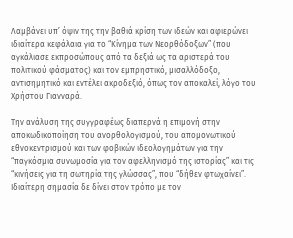Λαμβάνει υπ’ όψιν της την βαθιά κρίση των ιδεών και αφιερώνει ιδιαίτερα κεφάλαια για το “Κίνημα των Νεορθόδοξων” (που αγκάλιασε εκπροσώπους από τα δεξιά ως τα αριστερά του πολιτικού φάσματος) και τον εμπρηστικό, μισαλλόδοξο, αντισημητικό και εντέλει ακροδεξιό, όπως τον αποκαλεί, λόγο του Χρήστου Γιανναρά.

Την ανάλυση της συγγραφέως διαπερνά η επιμονή στην αποκωδικοποίηση του ανορθολογισμού, του απομονωτικού εθνοκεντρισμού και των φοβικών ιδεολογημάτων για την “παγκόσμια συνωμοσία για τον αφελληνισμό της ιστορίας” και τις “κινήσεις για τη σωτηρία της γλώσσας”, που “δήθεν φτωχαίνει”. Ιδιαίτερη σημασία δε δίνει στον τρόπο με τον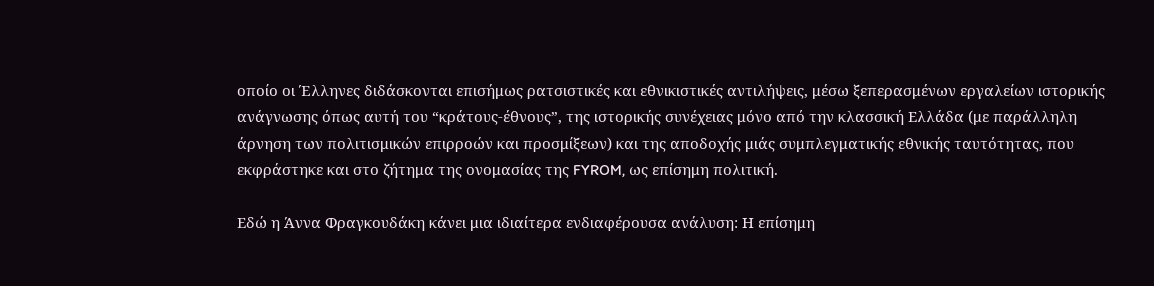οποίο οι Έλληνες διδάσκονται επισήμως ρατσιστικές και εθνικιστικές αντιλήψεις, μέσω ξεπερασμένων εργαλείων ιστορικής ανάγνωσης όπως αυτή του “κράτους-έθνους”, της ιστορικής συνέχειας μόνο από την κλασσική Ελλάδα (με παράλληλη άρνηση των πολιτισμικών επιρροών και προσμίξεων) και της αποδοχής μιάς συμπλεγματικής εθνικής ταυτότητας, που εκφράστηκε και στο ζήτημα της ονομασίας της FYROM, ως επίσημη πολιτική.

Εδώ η Άννα Φραγκουδάκη κάνει μια ιδιαίτερα ενδιαφέρουσα ανάλυση: Η επίσημη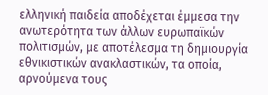ελληνική παιδεία αποδέχεται έμμεσα την ανωτερότητα των άλλων ευρωπαϊκών πολιτισμών, με αποτέλεσμα τη δημιουργία εθνικιστικών ανακλαστικών, τα οποία, αρνούμενα τους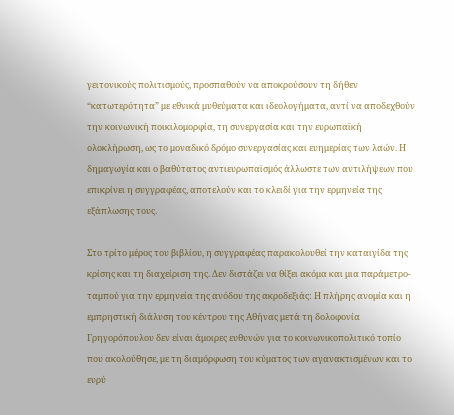γειτονικούς πολιτισμούς, προσπαθούν να αποκρούσουν τη δήθεν “κατωτερότητα” με εθνικά μυθεύματα και ιδεολογήματα, αντί να αποδεχθούν την κοινωνική ποικιλομορφία, τη συνεργασία και την ευρωπαϊκή ολοκλήρωση, ως το μοναδικό δρόμο συνεργασίας και ευημερίας των λαών. Η δημαγωγία και ο βαθύτατος αντιευρωπαϊσμός άλλωστε των αντιλήψεων που επικρίνει η συγγραφέας, αποτελούν και το κλειδί για την ερμηνεία της εξάπλωσης τους.

Στο τρίτο μέρος του βιβλίου, η συγγραφέας παρακολουθεί την καταιγίδα της κρίσης και τη διαχείριση της. Δεν διστάζει να θίξει ακόμα και μια παράμετρο-ταμπού για την ερμηνεία της ανόδου της ακροδεξιάς: Η πλήρης ανομία και η εμπρηστική διάλυση του κέντρου της Αθήνας μετά τη δολοφονία Γρηγορόπουλου δεν είναι άμοιρες ευθυνών για το κοινωνικοπολιτικό τοπίο που ακολούθησε, με τη διαμόρφωση του κύματος των αγανακτισμένων και το ευρύ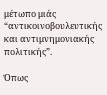μέτωπο μιάς “αντικοινοβουλευτικής και αντιμνημονιακής πολιτικής”.

Όπως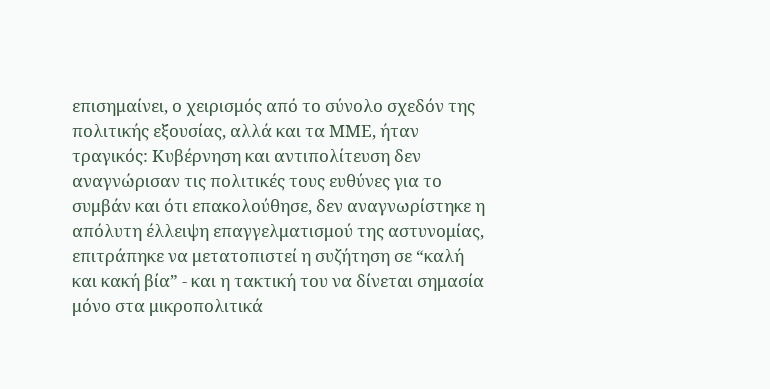επισημαίνει, ο χειρισμός από το σύνολο σχεδόν της πολιτικής εξουσίας, αλλά και τα ΜΜΕ, ήταν τραγικός: Κυβέρνηση και αντιπολίτευση δεν αναγνώρισαν τις πολιτικές τους ευθύνες για το συμβάν και ότι επακολούθησε, δεν αναγνωρίστηκε η απόλυτη έλλειψη επαγγελματισμού της αστυνομίας, επιτράπηκε να μετατοπιστεί η συζήτηση σε “καλή και κακή βία” - και η τακτική του να δίνεται σημασία μόνο στα μικροπολιτικά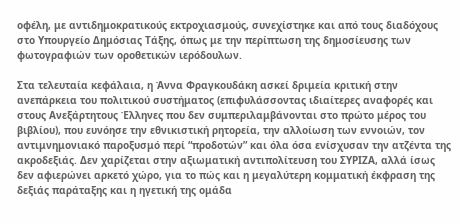οφέλη, με αντιδημοκρατικούς εκτροχιασμούς, συνεχίστηκε και από τους διαδόχους στο Υπουργείο Δημόσιας Τάξης, όπως με την περίπτωση της δημοσίευσης των φωτογραφιών των οροθετικών ιερόδουλων.

Στα τελευταία κεφάλαια, η Άννα Φραγκουδάκη ασκεί δριμεία κριτική στην ανεπάρκεια του πολιτικού συστήματος (επιφυλάσσοντας ιδιαίτερες αναφορές και στους Ανεξάρτητους Έλληνες που δεν συμπεριλαμβάνονται στο πρώτο μέρος του βιβλίου), που ευνόησε την εθνικιστική ρητορεία, την αλλοίωση των εννοιών, τον αντιμνημονιακό παροξυσμό περί “προδοτών” και όλα όσα ενίσχυσαν την ατζέντα της ακροδεξιάς. Δεν χαρίζεται στην αξιωματική αντιπολίτευση του ΣΥΡΙΖΑ, αλλά ίσως δεν αφιερώνει αρκετό χώρο, για το πώς και η μεγαλύτερη κομματική έκφραση της δεξιάς παράταξης και η ηγετική της ομάδα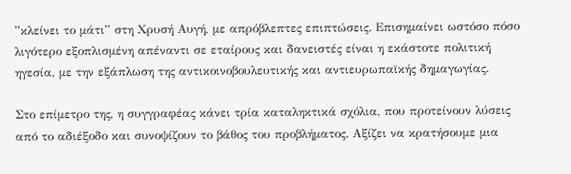”κλείνει το μάτι” στη Χρυσή Αυγή, με απρόβλεπτες επιπτώσεις. Επισημαίνει ωστόσο πόσο λιγότερο εξοπλισμένη απέναντι σε εταίρους και δανειστές είναι η εκάστοτε πολιτική ηγεσία, με την εξάπλωση της αντικοινοβουλευτικής και αντιευρωπαϊκής δημαγωγίας.

Στο επίμετρο της, η συγγραφέας κάνει τρία καταληκτικά σχόλια, που προτείνουν λύσεις από το αδιέξοδο και συνοψίζουν το βάθος του προβλήματος. Αξίζει να κρατήσουμε μια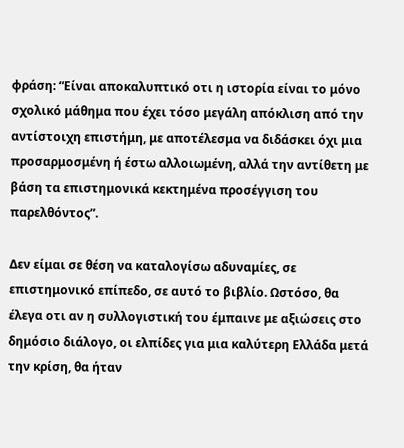φράση: “Είναι αποκαλυπτικό οτι η ιστορία είναι το μόνο σχολικό μάθημα που έχει τόσο μεγάλη απόκλιση από την αντίστοιχη επιστήμη, με αποτέλεσμα να διδάσκει όχι μια προσαρμοσμένη ή έστω αλλοιωμένη, αλλά την αντίθετη με βάση τα επιστημονικά κεκτημένα προσέγγιση του παρελθόντος”.

Δεν είμαι σε θέση να καταλογίσω αδυναμίες, σε επιστημονικό επίπεδο, σε αυτό το βιβλίο. Ωστόσο, θα έλεγα οτι αν η συλλογιστική του έμπαινε με αξιώσεις στο δημόσιο διάλογο, οι ελπίδες για μια καλύτερη Ελλάδα μετά την κρίση, θα ήταν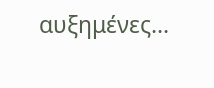αυξημένες...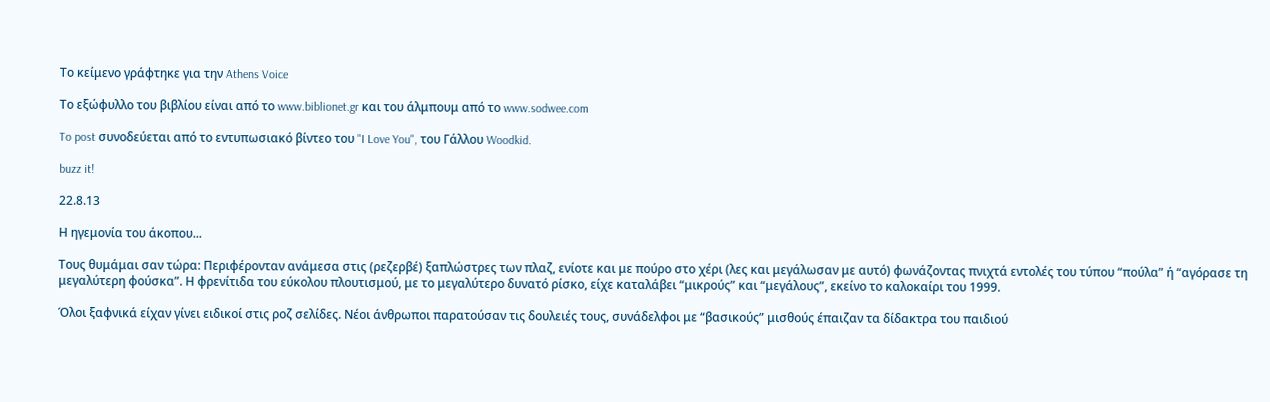Το κείμενο γράφτηκε για την Athens Voice

Το εξώφυλλο του βιβλίου είναι από το www.biblionet.gr και του άλμπουμ από το www.sodwee.com

To post συνοδεύεται από το εντυπωσιακό βίντεο του "I Love You", του Γάλλου Woodkid.

buzz it!

22.8.13

Η ηγεμονία του άκοπου...

Τους θυμάμαι σαν τώρα: Περιφέρονταν ανάμεσα στις (ρεζερβέ) ξαπλώστρες των πλαζ, ενίοτε και με πούρο στο χέρι (λες και μεγάλωσαν με αυτό) φωνάζοντας πνιχτά εντολές του τύπου “πούλα” ή “αγόρασε τη μεγαλύτερη φούσκα”. Η φρενίτιδα του εύκολου πλουτισμού, με το μεγαλύτερο δυνατό ρίσκο, είχε καταλάβει “μικρούς” και “μεγάλους”, εκείνο το καλοκαίρι του 1999.

Όλοι ξαφνικά είχαν γίνει ειδικοί στις ροζ σελίδες. Νέοι άνθρωποι παρατούσαν τις δουλειές τους, συνάδελφοι με “βασικούς” μισθούς έπαιζαν τα δίδακτρα του παιδιού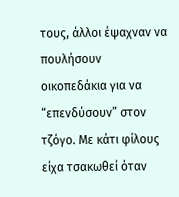τους, άλλοι έψαχναν να πουλήσουν οικοπεδάκια για να “επενδύσουν” στον τζόγο. Με κάτι φίλους είχα τσακωθεί όταν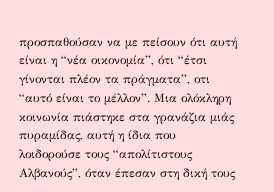προσπαθούσαν να με πείσουν ότι αυτή είναι η “νέα οικονομία”, ότι “έτσι γίνονται πλέον τα πράγματα”, οτι “αυτό είναι το μέλλον”. Μια ολόκληρη κοινωνία πιάστηκε στα γρανάζια μιάς πυραμίδας, αυτή η ίδια που λοιδορούσε τους “απολίτιστους Αλβανούς”, όταν έπεσαν στη δική τους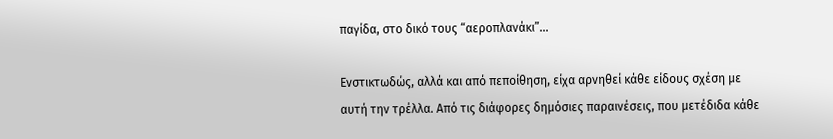παγίδα, στο δικό τους “αεροπλανάκι”...

Ενστικτωδώς, αλλά και από πεποίθηση, είχα αρνηθεί κάθε είδους σχέση με αυτή την τρέλλα. Από τις διάφορες δημόσιες παραινέσεις, που μετέδιδα κάθε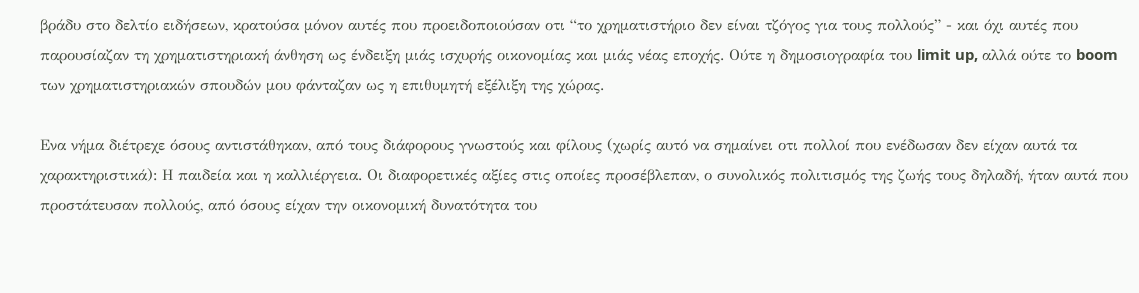βράδυ στο δελτίο ειδήσεων, κρατούσα μόνον αυτές που προειδοποιούσαν οτι “το χρηματιστήριο δεν είναι τζόγος για τους πολλούς” - και όχι αυτές που παρουσίαζαν τη χρηματιστηριακή άνθηση ως ένδειξη μιάς ισχυρής οικονομίας και μιάς νέας εποχής. Ούτε η δημοσιογραφία του limit up, αλλά ούτε το boom των χρηματιστηριακών σπουδών μου φάνταζαν ως η επιθυμητή εξέλιξη της χώρας.

Ενα νήμα διέτρεχε όσους αντιστάθηκαν, από τους διάφορους γνωστούς και φίλους (χωρίς αυτό να σημαίνει οτι πολλοί που ενέδωσαν δεν είχαν αυτά τα χαρακτηριστικά): Η παιδεία και η καλλιέργεια. Οι διαφορετικές αξίες στις οποίες προσέβλεπαν, ο συνολικός πολιτισμός της ζωής τους δηλαδή, ήταν αυτά που προστάτευσαν πολλούς, από όσους είχαν την οικονομική δυνατότητα του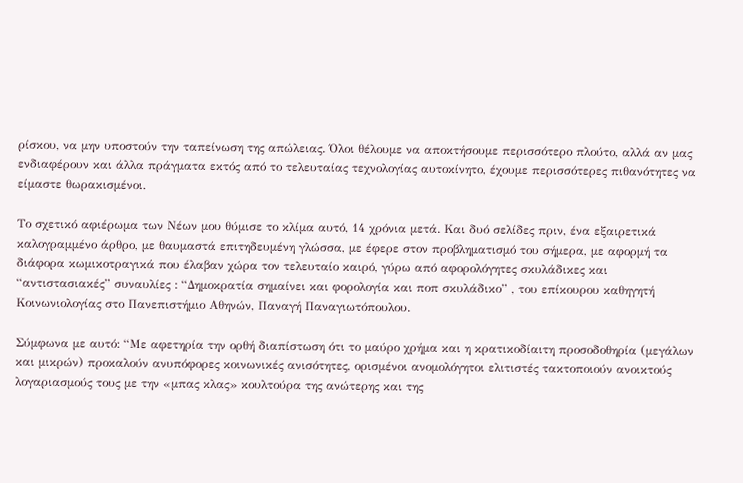ρίσκου, να μην υποστούν την ταπείνωση της απώλειας. Όλοι θέλουμε να αποκτήσουμε περισσότερο πλούτο, αλλά αν μας ενδιαφέρουν και άλλα πράγματα εκτός από το τελευταίας τεχνολογίας αυτοκίνητο, έχουμε περισσότερες πιθανότητες να είμαστε θωρακισμένοι.

Το σχετικό αφιέρωμα των Νέων μου θύμισε το κλίμα αυτό, 14 χρόνια μετά. Και δυό σελίδες πριν, ένα εξαιρετικά καλογραμμένο άρθρο, με θαυμαστά επιτηδευμένη γλώσσα, με έφερε στον προβληματισμό του σήμερα, με αφορμή τα διάφορα κωμικοτραγικά που έλαβαν χώρα τον τελευταίο καιρό, γύρω από αφορολόγητες σκυλάδικες και “αντιστασιακές” συναυλίες : “Δημοκρατία σημαίνει και φορολογία και ποπ σκυλάδικο” , του επίκουρου καθηγητή Κοινωνιολογίας στο Πανεπιστήμιο Αθηνών, Παναγή Παναγιωτόπουλου.

Σύμφωνα με αυτό: “Με αφετηρία την ορθή διαπίστωση ότι το μαύρο χρήμα και η κρατικοδίαιτη προσοδοθηρία (μεγάλων και μικρών) προκαλούν ανυπόφορες κοινωνικές ανισότητες, ορισμένοι ανομολόγητοι ελιτιστές τακτοποιούν ανοικτούς λογαριασμούς τους με την «μπας κλας» κουλτούρα της ανώτερης και της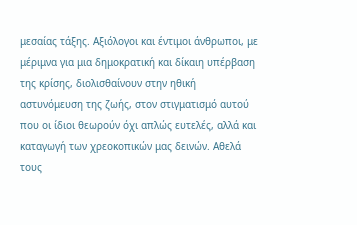μεσαίας τάξης. Αξιόλογοι και έντιμοι άνθρωποι, με μέριμνα για μια δημοκρατική και δίκαιη υπέρβαση της κρίσης, διολισθαίνουν στην ηθική αστυνόμευση της ζωής, στον στιγματισμό αυτού που οι ίδιοι θεωρούν όχι απλώς ευτελές, αλλά και καταγωγή των χρεοκοπικών μας δεινών. Αθελά τους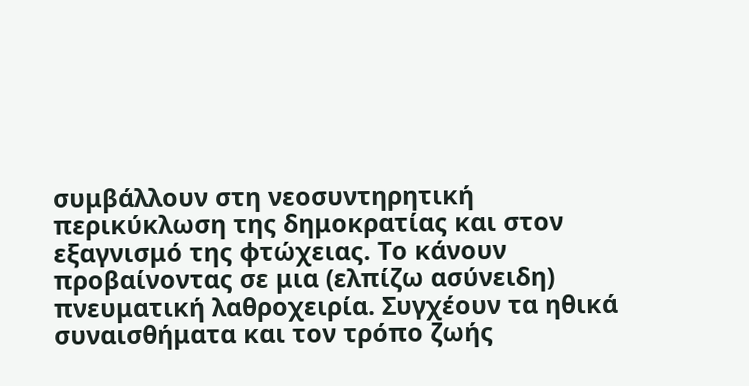συμβάλλουν στη νεοσυντηρητική περικύκλωση της δημοκρατίας και στον εξαγνισμό της φτώχειας. Το κάνουν προβαίνοντας σε μια (ελπίζω ασύνειδη) πνευματική λαθροχειρία. Συγχέουν τα ηθικά συναισθήματα και τον τρόπο ζωής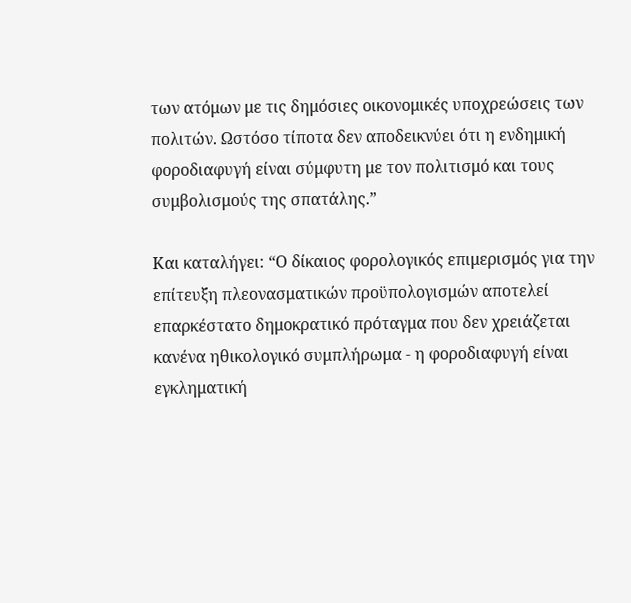των ατόμων με τις δημόσιες οικονομικές υποχρεώσεις των πολιτών. Ωστόσο τίποτα δεν αποδεικνύει ότι η ενδημική φοροδιαφυγή είναι σύμφυτη με τον πολιτισμό και τους συμβολισμούς της σπατάλης.”

Και καταλήγει: “Ο δίκαιος φορολογικός επιμερισμός για την επίτευξη πλεονασματικών προϋπολογισμών αποτελεί επαρκέστατο δημοκρατικό πρόταγμα που δεν χρειάζεται κανένα ηθικολογικό συμπλήρωμα - η φοροδιαφυγή είναι εγκληματική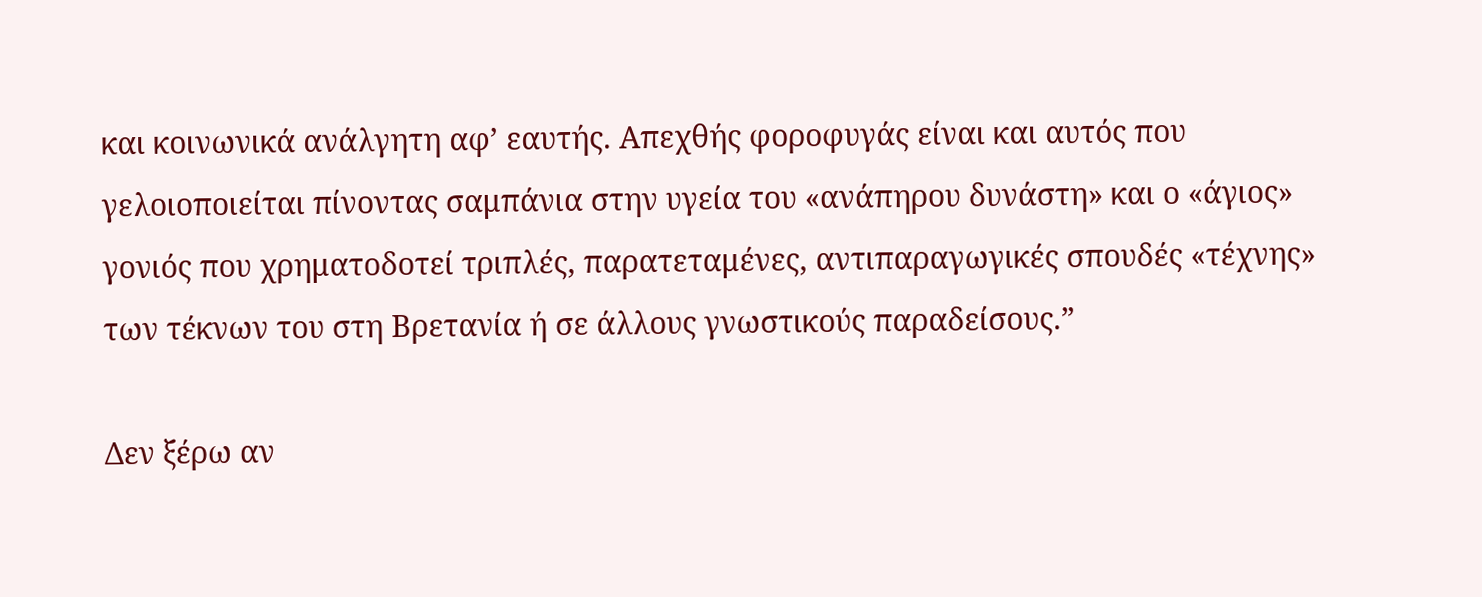και κοινωνικά ανάλγητη αφʼ εαυτής. Απεχθής φοροφυγάς είναι και αυτός που γελοιοποιείται πίνοντας σαμπάνια στην υγεία του «ανάπηρου δυνάστη» και ο «άγιος» γονιός που χρηματοδοτεί τριπλές, παρατεταμένες, αντιπαραγωγικές σπουδές «τέχνης» των τέκνων του στη Βρετανία ή σε άλλους γνωστικούς παραδείσους.”

Δεν ξέρω αν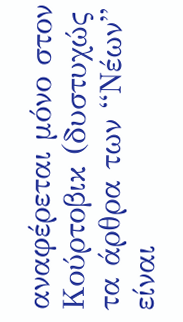αναφέρεται μόνο στον Κούρτοβικ (δυστυχώς τα άρθρα των “Νέων” είναι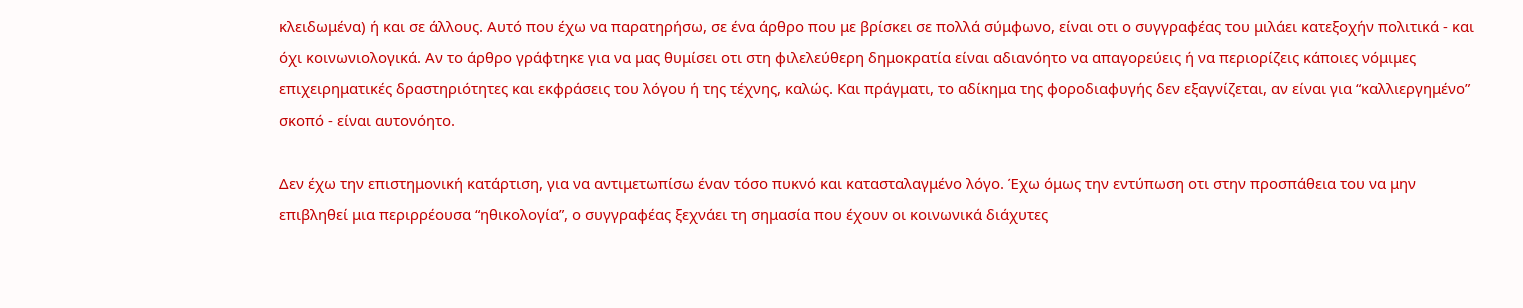κλειδωμένα) ή και σε άλλους. Αυτό που έχω να παρατηρήσω, σε ένα άρθρο που με βρίσκει σε πολλά σύμφωνο, είναι οτι ο συγγραφέας του μιλάει κατεξοχήν πολιτικά - και όχι κοινωνιολογικά. Αν το άρθρο γράφτηκε για να μας θυμίσει οτι στη φιλελεύθερη δημοκρατία είναι αδιανόητο να απαγορεύεις ή να περιορίζεις κάποιες νόμιμες επιχειρηματικές δραστηριότητες και εκφράσεις του λόγου ή της τέχνης, καλώς. Και πράγματι, το αδίκημα της φοροδιαφυγής δεν εξαγνίζεται, αν είναι για “καλλιεργημένο” σκοπό - είναι αυτονόητο.

Δεν έχω την επιστημονική κατάρτιση, για να αντιμετωπίσω έναν τόσο πυκνό και κατασταλαγμένο λόγο. Έχω όμως την εντύπωση οτι στην προσπάθεια του να μην επιβληθεί μια περιρρέουσα “ηθικολογία”, ο συγγραφέας ξεχνάει τη σημασία που έχουν οι κοινωνικά διάχυτες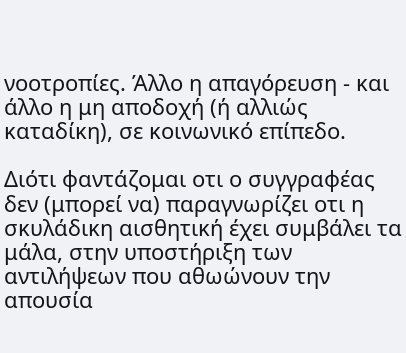νοοτροπίες. Άλλο η απαγόρευση - και άλλο η μη αποδοχή (ή αλλιώς καταδίκη), σε κοινωνικό επίπεδο.

Διότι φαντάζομαι οτι ο συγγραφέας δεν (μπορεί να) παραγνωρίζει οτι η σκυλάδικη αισθητική έχει συμβάλει τα μάλα, στην υποστήριξη των αντιλήψεων που αθωώνουν την απουσία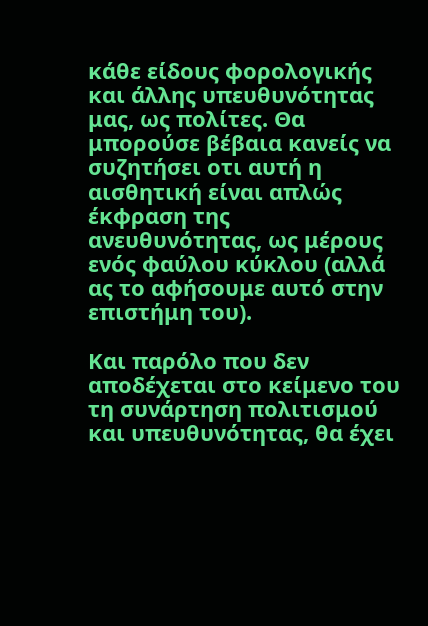κάθε είδους φορολογικής και άλλης υπευθυνότητας μας, ως πολίτες. Θα μπορούσε βέβαια κανείς να συζητήσει οτι αυτή η αισθητική είναι απλώς έκφραση της ανευθυνότητας, ως μέρους ενός φαύλου κύκλου (αλλά ας το αφήσουμε αυτό στην επιστήμη του).

Και παρόλο που δεν αποδέχεται στο κείμενο του τη συνάρτηση πολιτισμού και υπευθυνότητας, θα έχει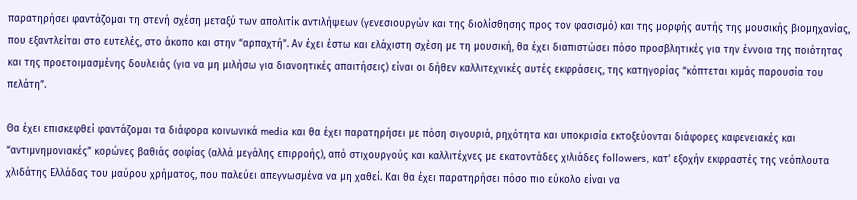παρατηρήσει φαντάζομαι τη στενή σχέση μεταξύ των απολιτίκ αντιλήψεων (γενεσιουργών και της διολίσθησης προς τον φασισμό) και της μορφής αυτής της μουσικής βιομηχανίας, που εξαντλείται στο ευτελές, στο άκοπο και στην “αρπαχτή”. Αν έχει έστω και ελάχιστη σχέση με τη μουσική, θα έχει διαπιστώσει πόσο προσβλητικές για την έννοια της ποιότητας και της προετοιμασμένης δουλειάς (για να μη μιλήσω για διανοητικές απαιτήσεις) είναι οι δήθεν καλλιτεχνικές αυτές εκφράσεις, της κατηγορίας “κόπτεται κιμάς παρουσία του πελάτη”.

Θα έχει επισκεφθεί φαντάζομαι τα διάφορα κοινωνικά media και θα έχει παρατηρήσει με πόση σιγουριά, ρηχότητα και υποκρισία εκτοξεύονται διάφορες καφενειακές και “αντιμνημονιακές” κορώνες βαθιάς σοφίας (αλλά μεγάλης επιρροής), από στιχουργούς και καλλιτέχνες με εκατοντάδες χιλιάδες followers, κατ’ εξοχήν εκφραστές της νεόπλουτα χλιδάτης Ελλάδας του μαύρου χρήματος, που παλεύει απεγνωσμένα να μη χαθεί. Και θα έχει παρατηρήσει πόσο πιο εύκολο είναι να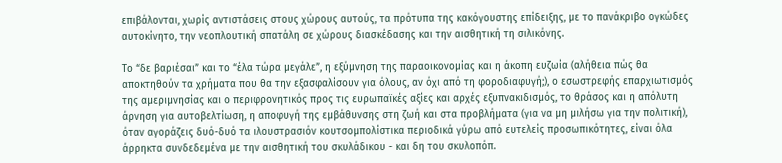επιβάλονται, χωρίς αντιστάσεις στους χώρους αυτούς, τα πρότυπα της κακόγουστης επίδειξης, με το πανάκριβο ογκώδες αυτοκίνητο, την νεοπλουτική σπατάλη σε χώρους διασκέδασης και την αισθητική τη σιλικόνης.

Το “δε βαριέσαι” και το “έλα τώρα μεγάλε”, η εξύμνηση της παραοικονομίας και η άκοπη ευζωία (αλήθεια πώς θα αποκτηθούν τα χρήματα που θα την εξασφαλίσουν για όλους, αν όχι από τη φοροδιαφυγή;), ο εσωστρεφής επαρχιωτισμός της αμεριμνησίας και ο περιφρονητικός προς τις ευρωπαϊκές αξίες και αρχές εξυπνακιδισμός, το θράσος και η απόλυτη άρνηση για αυτοβελτίωση, η αποφυγή της εμβάθυνσης στη ζωή και στα προβλήματα (για να μη μιλήσω για την πολιτική), όταν αγοράζεις δυό-δυό τα ιλουστρασιόν κουτσομπολίστικα περιοδικά γύρω από ευτελείς προσωπικότητες, είναι όλα άρρηκτα συνδεδεμένα με την αισθητική του σκυλάδικου - και δη του σκυλοπόπ.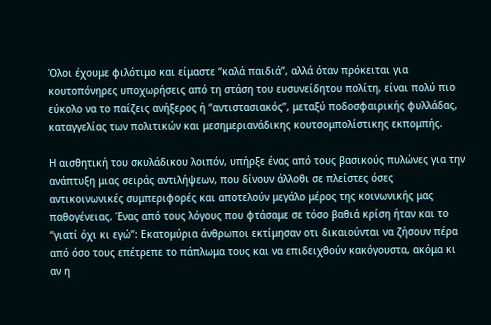Όλοι έχουμε φιλότιμο και είμαστε “καλά παιδιά”, αλλά όταν πρόκειται για κουτοπόνηρες υποχωρήσεις από τη στάση του ευσυνείδητου πολίτη, είναι πολύ πιο εύκολο να το παίζεις ανήξερος ή “αντιστασιακός”, μεταξύ ποδοσφαιρικής φυλλάδας, καταγγελίας των πολιτικών και μεσημεριανάδικης κουτσομπολίστικης εκπομπής.

Η αισθητική του σκυλάδικου λοιπόν, υπήρξε ένας από τους βασικούς πυλώνες για την ανάπτυξη μιας σειράς αντιλήψεων, που δίνουν άλλοθι σε πλείστες όσες αντικοινωνικές συμπεριφορές και αποτελούν μεγάλο μέρος της κοινωνικής μας παθογένειας. Ένας από τους λόγους που φτάσαμε σε τόσο βαθιά κρίση ήταν και το “γιατί όχι κι εγώ”: Εκατομύρια άνθρωποι εκτίμησαν οτι δικαιούνται να ζήσουν πέρα από όσο τους επέτρεπε το πάπλωμα τους και να επιδειχθούν κακόγουστα, ακόμα κι αν η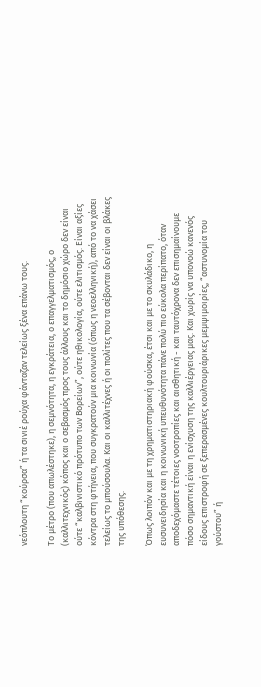νεόπλουτη “κούρσα” ή τα σινιέ ρούχα φάνταζαν τελείως ξένα επάνω τους.

Το μέτρο (που απωλέστηκε), η σεμνότητα, η εγκράτεια, ο επαγγελματισμός, ο (καλλιτεχνικός) κόπος και ο σεβασμός προς τους άλλους και το δημόσιο χώρο δεν είναι ούτε “καλβινιστικό πρότυπο των Βορείων”, ούτε ηθικολογία, ούτε ελιτισμός. Είναι αξίες κόντρα στη φτήνεια, που συγκρατούν μια κοινωνία (όπως η νεοελληνική), από το να χάσει τελείως το μπούσουλα. Και οι καλλιτέχνες ή οι πολίτες που τα σέβονται δεν είναι οι βλάκες της υπόθεσης.

Όπως λοιπόν και με τη χρηματιστηριακή φούσκα, έτσι και με το σκυλάδικο, η ευσυνειδησία και η κοινωνική υπευθυνότητα πάνε πολύ πιο εύκολα περίπατο, όταν αποδεχόμαστε τέτοιες νοοτροπίες και αισθητική - και ταυτόχρονα δεν επισημαίνουμε πόσο σημαντική είναι η ενίσχυση της καλλιέργειας μας. Και χωρίς να υπονοώ κανενός είδους επιστροφή σε ξεπερασμένες κουλτουριάρικες μεμψιμοιρίες, “αστυνομία του γούστου” ή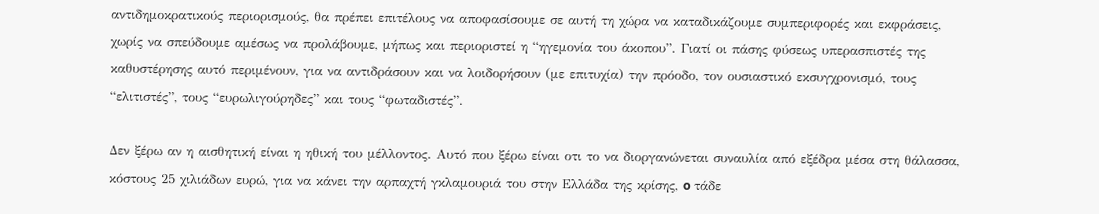αντιδημοκρατικούς περιορισμούς, θα πρέπει επιτέλους να αποφασίσουμε σε αυτή τη χώρα να καταδικάζουμε συμπεριφορές και εκφράσεις, χωρίς να σπεύδουμε αμέσως να προλάβουμε, μήπως και περιοριστεί η “ηγεμονία του άκοπου”. Γιατί οι πάσης φύσεως υπερασπιστές της καθυστέρησης αυτό περιμένουν, για να αντιδράσουν και να λοιδορήσουν (με επιτυχία) την πρόοδο, τον ουσιαστικό εκσυγχρονισμό, τους “ελιτιστές”, τους “ευρωλιγούρηδες” και τους “φωταδιστές”.

Δεν ξέρω αν η αισθητική είναι η ηθική του μέλλοντος. Αυτό που ξέρω είναι οτι το να διοργανώνεται συναυλία από εξέδρα μέσα στη θάλασσα, κόστους 25 χιλιάδων ευρώ, για να κάνει την αρπαχτή γκλαμουριά του στην Ελλάδα της κρίσης, o τάδε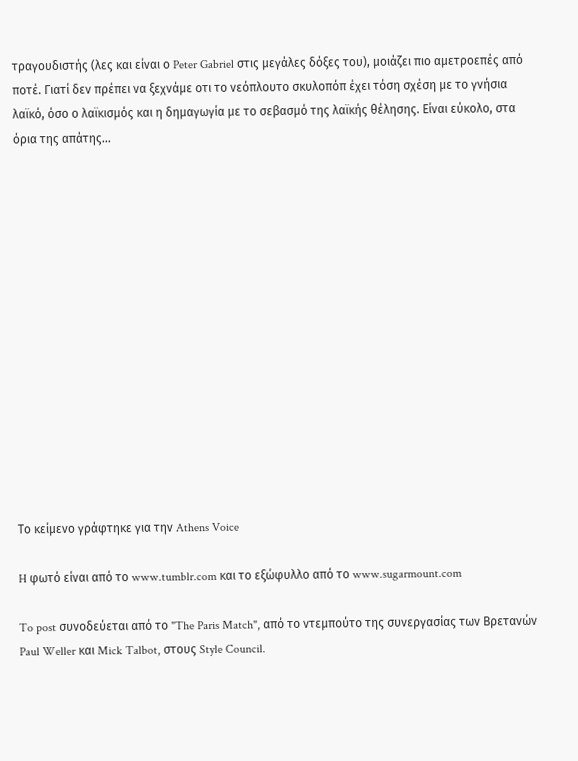τραγουδιστής (λες και είναι ο Peter Gabriel στις μεγάλες δόξες του), μοιάζει πιο αμετροεπές από ποτέ. Γιατί δεν πρέπει να ξεχνάμε οτι το νεόπλουτο σκυλοπόπ έχει τόση σχέση με το γνήσια λαϊκό, όσο ο λαϊκισμός και η δημαγωγία με το σεβασμό της λαϊκής θέλησης. Είναι εύκολο, στα όρια της απάτης...















Το κείμενο γράφτηκε για την Athens Voice

H φωτό είναι από το www.tumblr.com και το εξώφυλλο από το www.sugarmount.com

To post συνοδεύεται από το "The Paris Match", από το ντεμπούτο της συνεργασίας των Βρετανών Paul Weller και Mick Talbot, στους Style Council.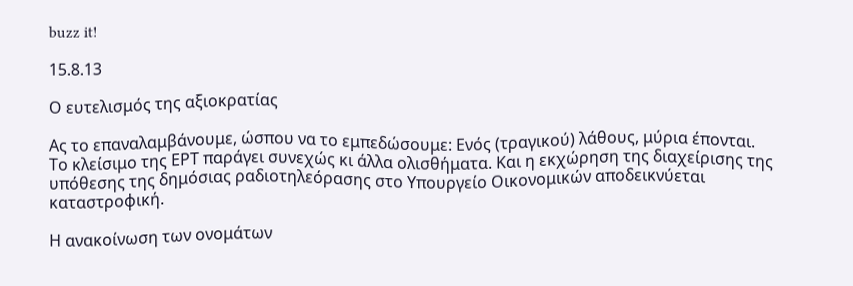buzz it!

15.8.13

Ο ευτελισμός της αξιοκρατίας

Ας το επαναλαμβάνουμε, ώσπου να το εμπεδώσουμε: Ενός (τραγικού) λάθους, μύρια έπονται. Το κλείσιμο της ΕΡΤ παράγει συνεχώς κι άλλα ολισθήματα. Και η εκχώρηση της διαχείρισης της υπόθεσης της δημόσιας ραδιοτηλεόρασης στο Υπουργείο Οικονομικών αποδεικνύεται καταστροφική.

Η ανακοίνωση των ονομάτων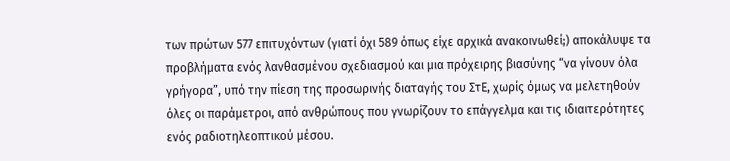των πρώτων 577 επιτυχόντων (γιατί όχι 589 όπως είχε αρχικά ανακοινωθεί;) αποκάλυψε τα προβλήματα ενός λανθασμένου σχεδιασμού και μια πρόχειρης βιασύνης “να γίνουν όλα γρήγορα”, υπό την πίεση της προσωρινής διαταγής του ΣτΕ, χωρίς όμως να μελετηθούν όλες οι παράμετροι, από ανθρώπους που γνωρίζουν το επάγγελμα και τις ιδιαιτερότητες ενός ραδιοτηλεοπτικού μέσου.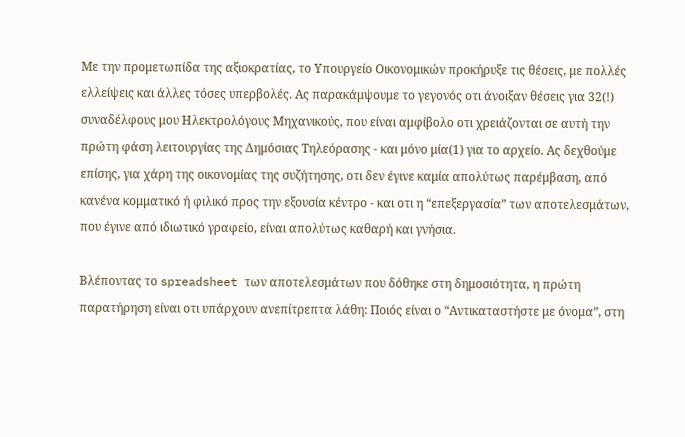Με την προμετωπίδα της αξιοκρατίας, το Υπουργείο Οικονομικών προκήρυξε τις θέσεις, με πολλές ελλείψεις και άλλες τόσες υπερβολές. Ας παρακάμψουμε το γεγονός οτι άνοιξαν θέσεις για 32(!) συναδέλφους μου Ηλεκτρολόγους Μηχανικούς, που είναι αμφίβολο οτι χρειάζονται σε αυτή την πρώτη φάση λειτουργίας της Δημόσιας Τηλεόρασης - και μόνο μία(1) για το αρχείο. Ας δεχθούμε επίσης, για χάρη της οικονομίας της συζήτησης, οτι δεν έγινε καμία απολύτως παρέμβαση, από κανένα κομματικό ή φιλικό προς την εξουσία κέντρο - και οτι η “επεξεργασία” των αποτελεσμάτων, που έγινε από ιδιωτικό γραφείο, είναι απολύτως καθαρή και γνήσια.

Βλέποντας το spreadsheet των αποτελεσμάτων που δόθηκε στη δημοσιότητα, η πρώτη παρατήρηση είναι οτι υπάρχουν ανεπίτρεπτα λάθη: Ποιός είναι ο “Αντικαταστήστε με όνομα”, στη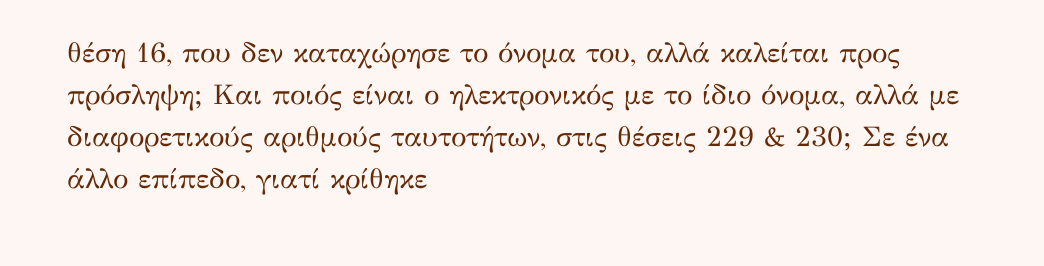θέση 16, που δεν καταχώρησε το όνομα του, αλλά καλείται προς πρόσληψη; Και ποιός είναι ο ηλεκτρονικός με το ίδιο όνομα, αλλά με διαφορετικούς αριθμούς ταυτοτήτων, στις θέσεις 229 & 230; Σε ένα άλλο επίπεδο, γιατί κρίθηκε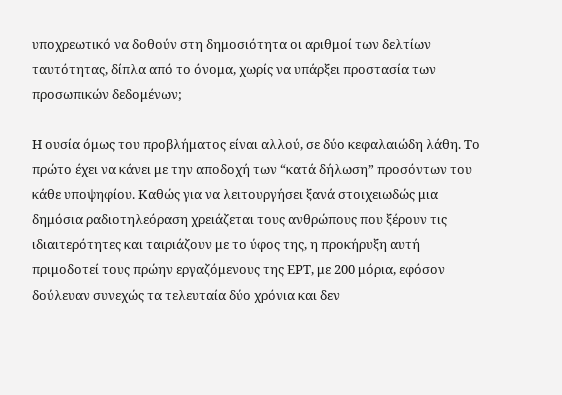υποχρεωτικό να δοθούν στη δημοσιότητα οι αριθμοί των δελτίων ταυτότητας, δίπλα από το όνομα, χωρίς να υπάρξει προστασία των προσωπικών δεδομένων;

Η ουσία όμως του προβλήματος είναι αλλού, σε δύο κεφαλαιώδη λάθη. Το πρώτο έχει να κάνει με την αποδοχή των “κατά δήλωση” προσόντων του κάθε υποψηφίου. Καθώς για να λειτουργήσει ξανά στοιχειωδώς μια δημόσια ραδιοτηλεόραση χρειάζεται τους ανθρώπους που ξέρουν τις ιδιαιτερότητες και ταιριάζουν με το ύφος της, η προκήρυξη αυτή πριμοδοτεί τους πρώην εργαζόμενους της ΕΡΤ, με 200 μόρια, εφόσον δούλευαν συνεχώς τα τελευταία δύο χρόνια και δεν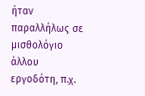ήταν παραλλήλως σε μισθολόγιο άλλου εργοδότη, π.χ.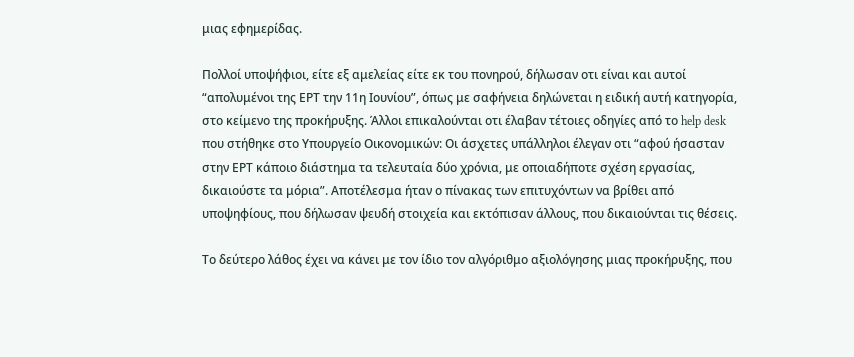μιας εφημερίδας.

Πολλοί υποψήφιοι, είτε εξ αμελείας είτε εκ του πονηρού, δήλωσαν οτι είναι και αυτοί “απολυμένοι της ΕΡΤ την 11η Ιουνίου”, όπως με σαφήνεια δηλώνεται η ειδική αυτή κατηγορία, στο κείμενο της προκήρυξης. Άλλοι επικαλούνται οτι έλαβαν τέτοιες οδηγίες από το help desk που στήθηκε στο Υπουργείο Οικονομικών: Οι άσχετες υπάλληλοι έλεγαν οτι “αφού ήσασταν στην ΕΡΤ κάποιο διάστημα τα τελευταία δύο χρόνια, με οποιαδήποτε σχέση εργασίας, δικαιούστε τα μόρια”. Αποτέλεσμα ήταν ο πίνακας των επιτυχόντων να βρίθει από υποψηφίους, που δήλωσαν ψευδή στοιχεία και εκτόπισαν άλλους, που δικαιούνται τις θέσεις.

Το δεύτερο λάθος έχει να κάνει με τον ίδιο τον αλγόριθμο αξιολόγησης μιας προκήρυξης, που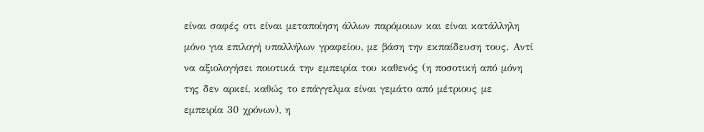είναι σαφές οτι είναι μεταποίηση άλλων παρόμοιων και είναι κατάλληλη μόνο για επιλογή υπαλλήλων γραφείου, με βάση την εκπαίδευση τους. Αντί να αξιολογήσει ποιοτικά την εμπειρία του καθενός (η ποσοτική από μόνη της δεν αρκεί, καθώς το επάγγελμα είναι γεμάτο από μέτριους με εμπειρία 30 χρόνων), η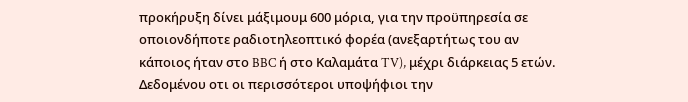προκήρυξη δίνει μάξιμουμ 600 μόρια, για την προϋπηρεσία σε οποιονδήποτε ραδιοτηλεοπτικό φορέα (ανεξαρτήτως του αν κάποιος ήταν στο BBC ή στο Καλαμάτα TV), μέχρι διάρκειας 5 ετών. Δεδομένου οτι οι περισσότεροι υποψήφιοι την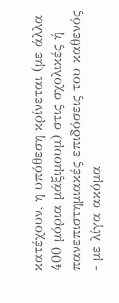κατέχουν, η υπόθεση κρίνεται (με άλλα 400 μόρια μάξιμουμ) στις σχολικές ή πανεπιστημιακές επιδόσεις του καθενός - με λίγα ακόμα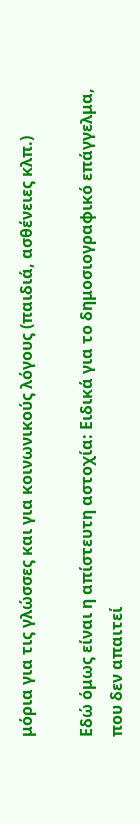μόρια για τις γλώσσες και για κοινωνικούς λόγους (παιδιά, ασθένειες κλπ.)

Εδώ όμως είναι η απίστευτη αστοχία: Ειδικά για το δημοσιογραφικό επάγγελμα, που δεν απαιτεί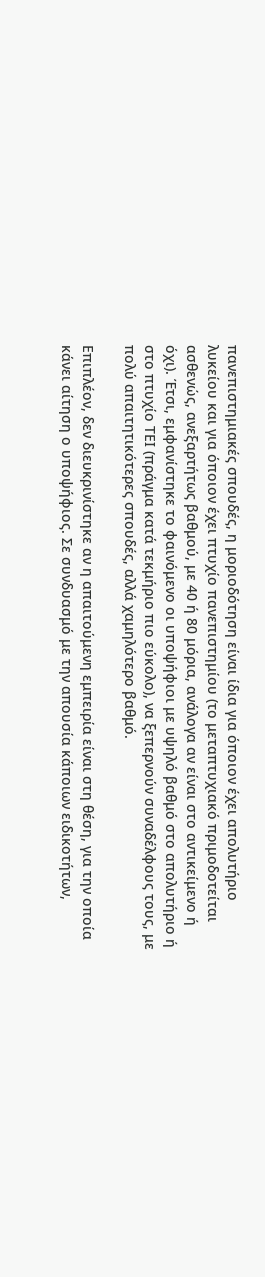πανεπιστημιακές σπουδές, η μοριοδότηση είναι ίδια για όποιον έχει απολυτήριο λυκείου και για όποιον έχει πτυχίο πανεπιστημίου (το μεταπτυχιακό πριμοδοτείται ασθενώς, ανεξαρτήτως βαθμού, με 40 ή 80 μόρια, ανάλογα αν είναι στο αντικείμενο ή όχι). Έτσι, εμφανίστηκε το φαινόμενο οι υποψήφιοι με υψηλό βαθμό στο απολυτήριο ή στο πτυχίο ΤΕΙ (πράγμα κατά τεκμήριο πιο εύκολο), να ξεπερνούν συναδέλφους τους, με πολύ απαιτητικότερες σπουδές, αλλά χαμηλότερο βαθμό.

Επιπλέον, δεν διευκρινίστηκε αν η απαιτούμενη εμπειρία είναι στη θέση, για την οποία κάνει αίτηση ο υποψήφιος. Σε συνδυασμό με την απουσία κάποιων ειδικοτήτων,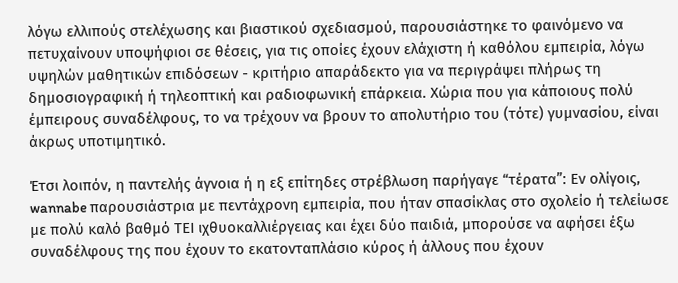λόγω ελλιπούς στελέχωσης και βιαστικού σχεδιασμού, παρουσιάστηκε το φαινόμενο να πετυχαίνουν υποψήφιοι σε θέσεις, για τις οποίες έχουν ελάχιστη ή καθόλου εμπειρία, λόγω υψηλών μαθητικών επιδόσεων - κριτήριο απαράδεκτο για να περιγράψει πλήρως τη δημοσιογραφική ή τηλεοπτική και ραδιοφωνική επάρκεια. Χώρια που για κάποιους πολύ έμπειρους συναδέλφους, το να τρέχουν να βρουν το απολυτήριο του (τότε) γυμνασίου, είναι άκρως υποτιμητικό.

Έτσι λοιπόν, η παντελής άγνοια ή η εξ επίτηδες στρέβλωση παρήγαγε “τέρατα”: Εν ολίγοις, wannabe παρουσιάστρια με πεντάχρονη εμπειρία, που ήταν σπασίκλας στο σχολείο ή τελείωσε με πολύ καλό βαθμό ΤΕΙ ιχθυοκαλλιέργειας και έχει δύο παιδιά, μπορούσε να αφήσει έξω συναδέλφους της που έχουν το εκατονταπλάσιο κύρος ή άλλους που έχουν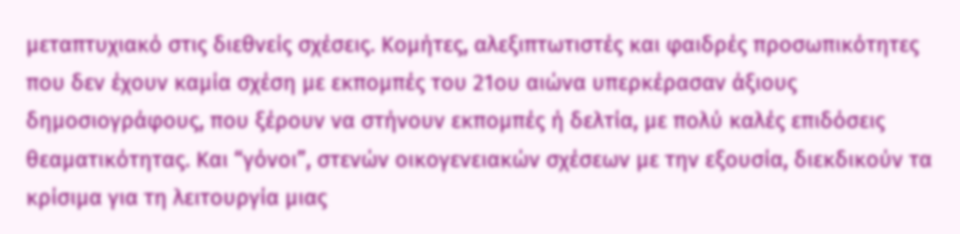μεταπτυχιακό στις διεθνείς σχέσεις. Κομήτες, αλεξιπτωτιστές και φαιδρές προσωπικότητες που δεν έχουν καμία σχέση με εκπομπές του 21ου αιώνα υπερκέρασαν άξιους δημοσιογράφους, που ξέρουν να στήνουν εκπομπές ή δελτία, με πολύ καλές επιδόσεις θεαματικότητας. Και “γόνοι”, στενών οικογενειακών σχέσεων με την εξουσία, διεκδικούν τα κρίσιμα για τη λειτουργία μιας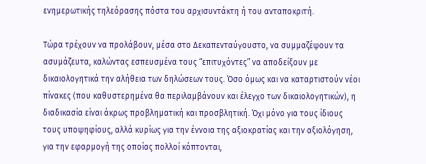ενημερωτικής τηλεόρασης πόστα του αρχισυντάκτη ή του ανταποκριτή.

Τώρα τρέχουν να προλάβουν, μέσα στο Δεκαπενταύγουστο, να συμμαζέψουν τα ασυμάζευτα, καλώντας εσπευσμένα τους “επιτυχόντες” να αποδείξουν με δικαιολογητικά την αλήθεια των δηλώσεων τους. Όσο όμως και να καταρτιστούν νέοι πίνακες (που καθυστερημένα θα περιλαμβάνουν και έλεγχο των δικαιολογητικών), η διαδικασία είναι άκρως προβληματική και προσβλητική. Όχι μόνο για τους ίδιους τους υποψηφίους, αλλά κυρίως για την έννοια της αξιοκρατίας και την αξιολόγηση, για την εφαρμογή της οποίας πολλοί κόπτονται,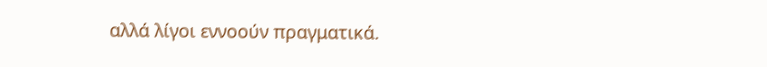αλλά λίγοι εννοούν πραγματικά.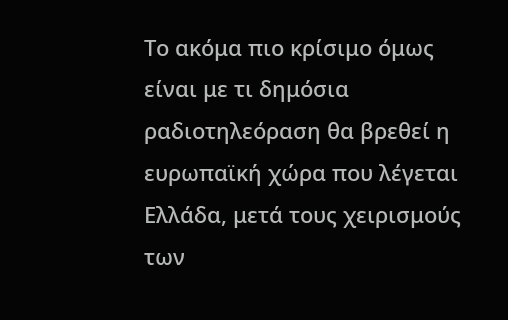Το ακόμα πιο κρίσιμο όμως είναι με τι δημόσια ραδιοτηλεόραση θα βρεθεί η ευρωπαϊκή χώρα που λέγεται Ελλάδα, μετά τους χειρισμούς των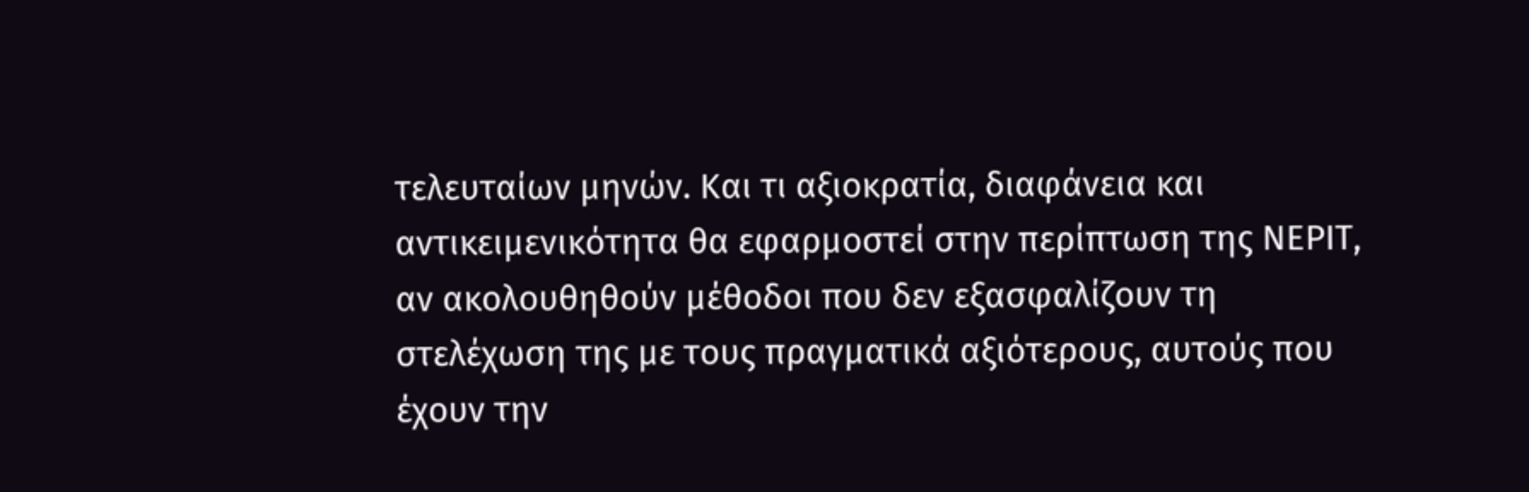τελευταίων μηνών. Και τι αξιοκρατία, διαφάνεια και αντικειμενικότητα θα εφαρμοστεί στην περίπτωση της ΝΕΡΙΤ, αν ακολουθηθούν μέθοδοι που δεν εξασφαλίζουν τη στελέχωση της με τους πραγματικά αξιότερους, αυτούς που έχουν την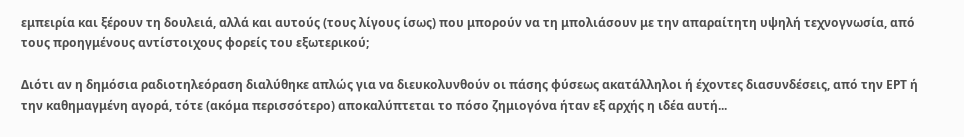εμπειρία και ξέρουν τη δουλειά, αλλά και αυτούς (τους λίγους ίσως) που μπορούν να τη μπολιάσουν με την απαραίτητη υψηλή τεχνογνωσία, από τους προηγμένους αντίστοιχους φορείς του εξωτερικού;

Διότι αν η δημόσια ραδιοτηλεόραση διαλύθηκε απλώς για να διευκολυνθούν οι πάσης φύσεως ακατάλληλοι ή έχοντες διασυνδέσεις, από την ΕΡΤ ή την καθημαγμένη αγορά, τότε (ακόμα περισσότερο) αποκαλύπτεται το πόσο ζημιογόνα ήταν εξ αρχής η ιδέα αυτή...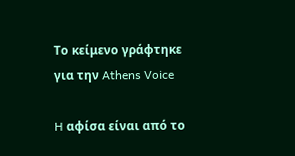Το κείμενο γράφτηκε για την Athens Voice

H αφίσα είναι από το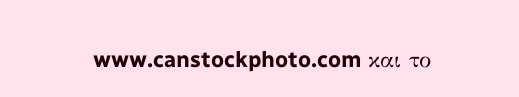www.canstockphoto.com και το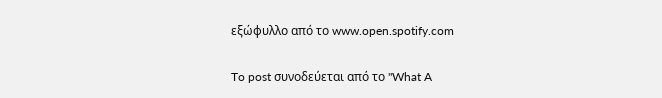εξώφυλλο από το www.open.spotify.com

To post συνοδεύεται από το "What A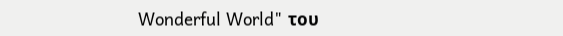Wonderful World" του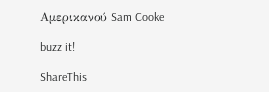Αμερικανού Sam Cooke

buzz it!

ShareThis